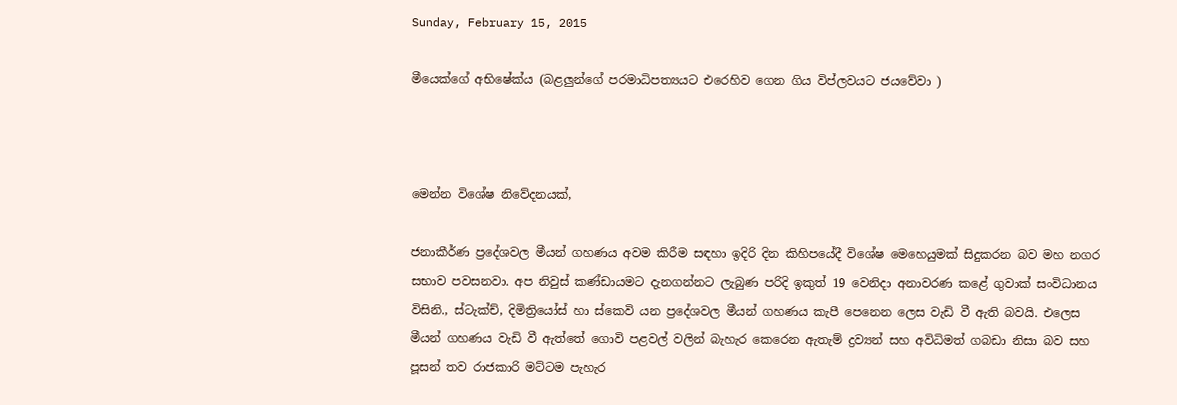Sunday, February 15, 2015

මීයෙක්ගේ අභිෂේක්ය (බළලුන්ගේ පරමාධිපත්‍යයට එරෙහිව ගෙන ගිය විප්ලවයට ජයවේවා )



මෙන්න විශේෂ නිවේදනයක්,

ජනාකීර්ණ ප්‍රදේශවල මීයන් ගහණය අවම කිරීම සඳහා ඉදිරි දින කිහිපයේදී විශේෂ මෙහෙයුමක් සිදුකරන බව මහ නගර සභාව පවසනවා. අප නිවුස් කණ්ඩායමට දැනගන්නට ලැබුණ පරිදි ඉකුත් 19 වෙනිදා අනාවරණ කළේ ගුවාක් සංවිධානය විසිනි., ස්ටැක්ච්, දිමිත්‍රියෝස් හා ස්කෙවි යන ප්‍රදේශවල මීයන් ගහණය කැපී පෙනෙන ලෙස වැඩි වී ඇති බවයි. එලෙස මීයන් ගහණය වැඩි වී ඇත්තේ ගොවි පළවල් වලින් බැහැර කෙරෙන ඇතැම් ද්‍රව්‍යන් සහ අවිධිමත් ගබඩා නිසා බව සහ පූසන් තව රාජකාරි මට්ටම පැහැර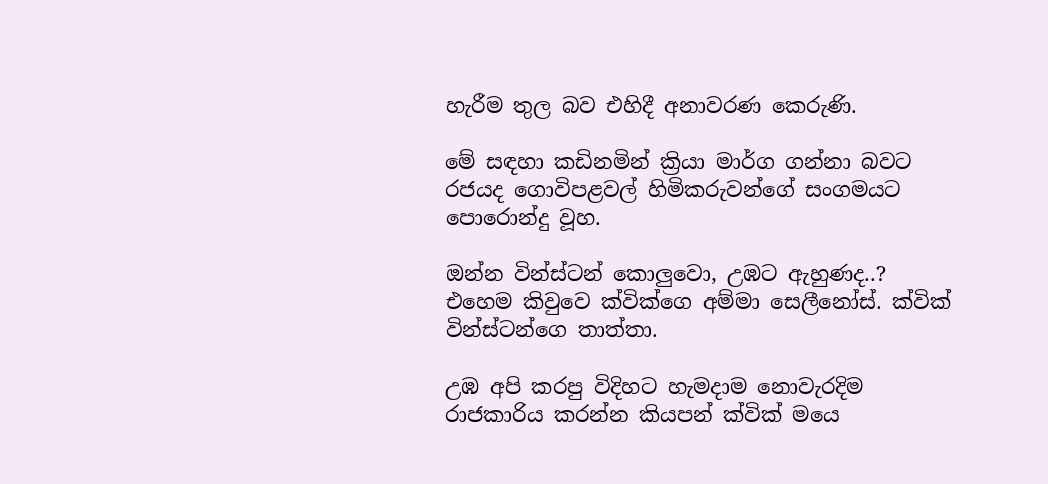හැරීම තුල බව එහිදී අනාවරණ කෙරුණි.

මේ සඳහා කඩිනමින් ක්‍රියා මාර්ග ගන්නා බවට රජයද ගොවිපළවල් හිමිකරුවන්ගේ සංගමයට පොරොන්දු වූහ.

ඔන්න වින්ස්ටන් කොලුවො, උඹට ඇහුණද..? එහෙම කිවුවෙ ක්වික්ගෙ අම්මා සෙලීනෝස්. ක්වික් වින්ස්ටන්ගෙ තාත්තා.

උඹ අපි කරපු විදිහට හැමදාම නොවැරදිම රාජකාරිය කරන්න කියපන් ක්වික් මයෙ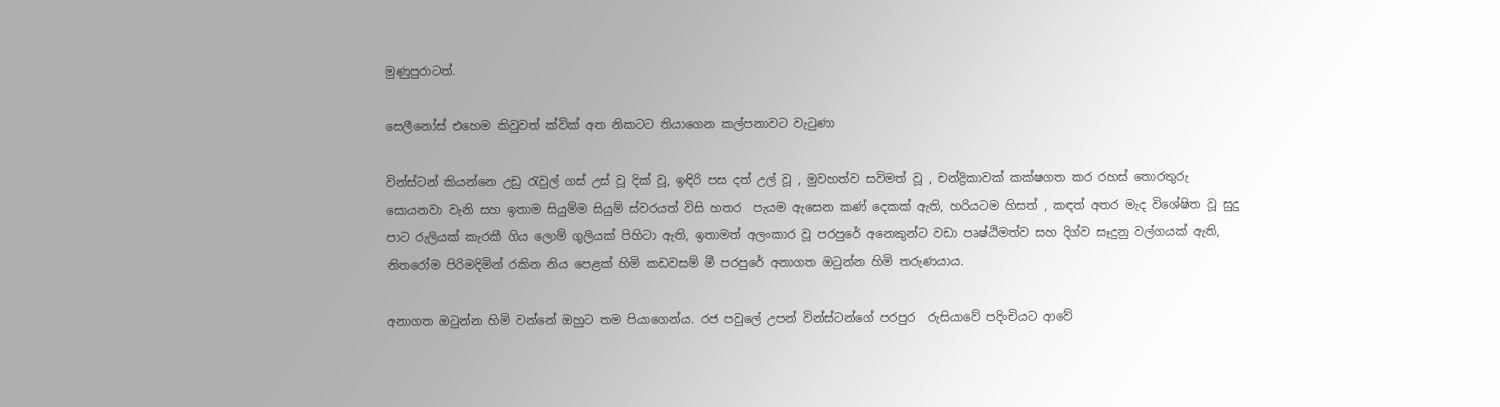මුණුපුරාටත්.

සෙලීනෝස් එහෙම කිවුවත් ක්වික් අත නිකටට තියාගෙන කල්පනාවට වැටුණා

වින්ස්ටන් කියන්නෙ උඩු රැවුල් ගස් උස් වූ දික් වූ, ඉඳිරි පස දත් උල් වූ , මුවහත්ව සවිමත් වූ , චන්ද්‍රිකාවක් කක්ෂගත කර රහස් තොරතුරු සොයනවා වැනි සහ ඉතාම සියුම්ම සියුම් ස්වරයත් විසි හතර  පැයම ඇසෙන කණ් දෙකක් ඇති, හරියටම හිසත් , කඳත් අතර මැද විශේෂිත වූ සුදු පාට රුලියක් කැරකී ගිය ලොම් ගුලියක් පිහිටා ඇති, ඉතාමත් අලංකාර වූ පරපුරේ අනෙකුන්ට වඩා පෘෂ්ඨිමත්ව සහ දිග්ව සෑදුනු වල්ගයක් ඇති, නිතරෝම පිරිමදිමින් රකින නිය පෙළක් හිමි කඩවසම් මී පරපුරේ අනාගත ඔටුන්න හිමි තරුණයාය.

අනාගත ඔටුන්න හිමි වන්නේ ඔහුට තම පියාගෙන්ය. රජ පවුලේ උපන් වින්ස්ටන්ගේ පරපුර  රුසියාවේ පදිංචියට ආවේ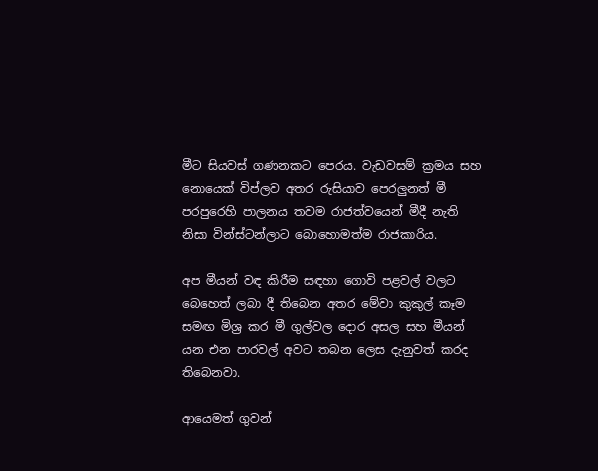මීට සියවස් ගණනකට පෙරය. වැඩවසම් ක්‍රමය සහ නොයෙක් විප්ලව අතර රුසියාව පෙරලුනත් මී පරපුරෙහි පාලනය තවම රාජත්වයෙන් මීදී නැති නිසා වින්ස්ටන්ලාට බොහොමත්ම රාජකාරිය.

අප මීයන් වඳ කිරීම සඳහා ගොවි පළවල් වලට බෙහෙත් ලබා දී තිබෙන අතර මේවා කුකුල් කෑම සමඟ මිශ්‍ර කර මී ගුල්වල දොර අසල සහ මීයන් යන එන පාරවල් අවට තබන ලෙස දැනුවත් කරද තිබෙනවා.

ආයෙමත් ගුවන්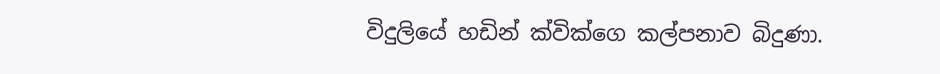විදුලියේ හඩින් ක්වික්ගෙ කල්පනාව බිදුණා.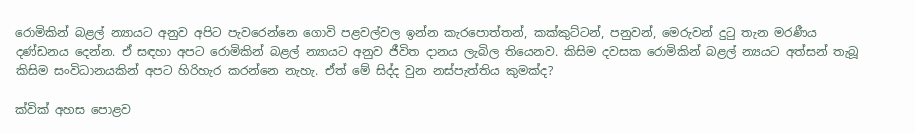රොමිකින් බළල් න්‍යායට අනුව අපිට පැවරෙන්නෙ ගොවි පළවල්වල ඉන්න කැරපොත්තන්, කක්කුට්ටන්, පනුවන්, මෙරුවන් දුටු තැන මරණීය දණ්ඩනය දෙන්න. ඒ සඳහා අපට රොමිකින් බළල් න්‍යායට අනුව ජීවිත දානය ලැබිල තියෙනව. කිසිම දවසක රොමිකින් බළල් න්‍යයට අත්සන් තැබූ කිසිම සංවිධානයකින් අපට හිරිහැර කරන්නෙ නැහැ. ඒත් මේ සිද්ද වුන නස්පැත්තිය කුමක්ද?

ක්වික් අහස පොළව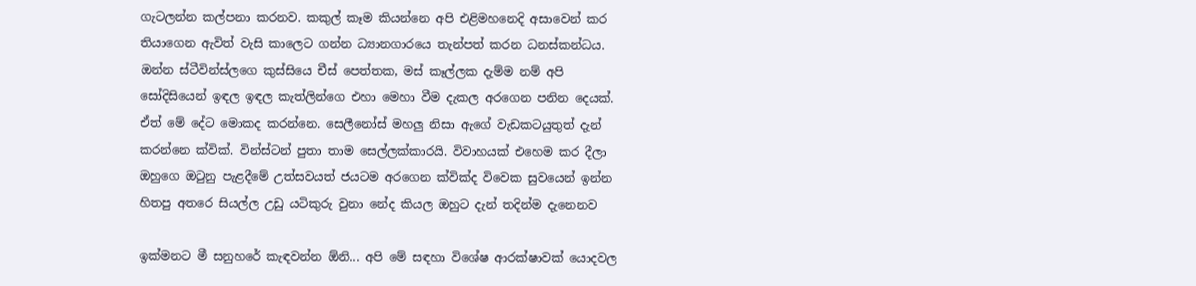ගැටලන්න කල්පනා කරනව. කකුල් කෑම කියන්නෙ අපි එළිමහනෙදි අසාවෙන් කර තියාගෙන ඇවිත් වැසි කාලෙට ගන්න ධ්‍යානගාරයෙ තැන්පත් කරන ධනස්කන්ධය. ඔන්න ස්ටීවින්ස්ලගෙ කුස්සියෙ චීස් පෙත්තක, මස් කෑල්ලක දැම්ම නම් අපි සෝදිසියෙන් ඉඳල ඉඳල කැත්ලින්ගෙ එහා මෙහා වීම දැකල අරගෙන පනින දෙයක්. ඒත් මේ දේට මොකද කරන්නෙ. සෙලීනෝස් මහලු නිසා ඇගේ වැඩකටයුතුත් දැන් කරන්නෙ ක්වික්. වින්ස්ටන් පුතා තාම සෙල්ලක්කාරයි. විවාහයක් එහෙම කර දීලා ඔහුගෙ ඔටුනු පැළදීමේ උත්සවයත් ජයටම අරගෙන ක්වික්ද විවෙක සුවයෙන් ඉන්න හිතපු අතරෙ සියල්ල උඩු යටිකුරු වුනා නේද කියල ඔහුට දැන් තදින්ම දැනෙනව

ඉක්මනට මී සනුහරේ කැඳවන්න ඕනි... අපි මේ සඳහා විශේෂ ආරක්ෂාවක් යොදවල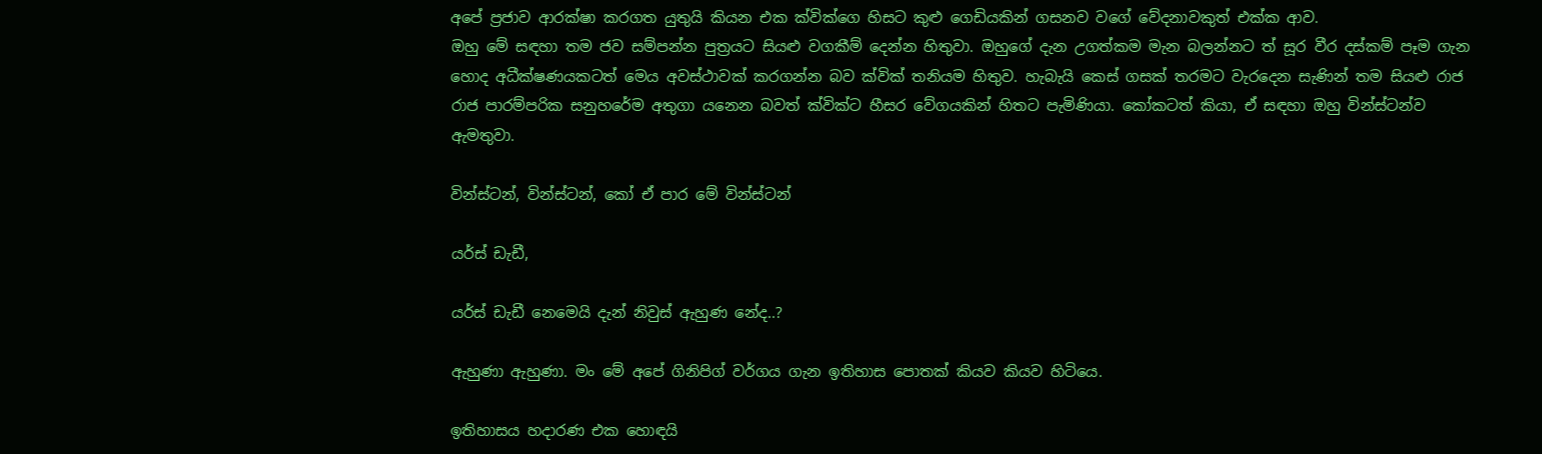අපේ ප්‍රජාව ආරක්ෂා කරගත යුතුයි කියන එක ක්වික්ගෙ හිසට කුළු ගෙඩියකින් ගසනව වගේ වේදනාවකුත් එක්ක ආව.
ඔහු මේ සඳහා තම ජව සම්පන්න පුත්‍රයට සියළු වගකීම් දෙන්න හිතුවා. ඔහුගේ දැන උගත්කම මැන බලන්නට ත් සූර වීර දස්කම් පෑම ගැන හොද අධීක්ෂණයකටත් මෙය අවස්ථාවක් කරගන්න බව ක්වික් තනියම හිතුව. හැබැයි කෙස් ගසක් තරමට වැරදෙන සැණින් තම සියළු රාජ රාජ පාරම්පරික සනුහරේම අතුගා යනෙන බවත් ක්වික්ට හීසර වේගයකින් හිතට පැමිණියා. කෝකටත් කියා, ඒ සඳහා ඔහු වින්ස්ටන්ව ඇමතුවා.

වින්ස්ටන්, වින්ස්ටන්, කෝ ඒ පාර මේ වින්ස්ටන්

යර්ස් ඩැඩී,

යර්ස් ඩැඩී නෙමෙයි දැන් නිවුස් ඇහුණ නේද..?

ඇහුණා ඇහුණා. මං මේ අපේ ගිනිපිග් වර්ගය ගැන ඉතිහාස පොතක් කියව කියව හිටියෙ.

ඉතිහාසය හදාරණ එක හොඳයි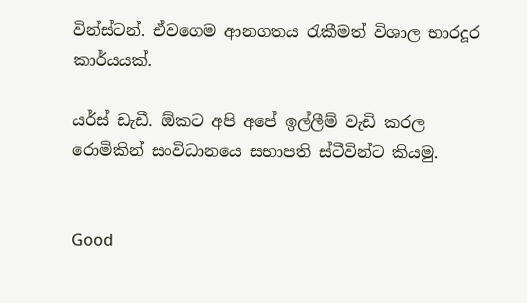වින්ස්ටන්. ඒවගෙම ආනගතය රැකීමත් විශාල භාරදූර කාර්යයක්.

යර්ස් ඩැඩී. ඕකට අපි අපේ ඉල්ලීම් වැඩි කරල රොමිකින් සංවිධානයෙ සභාපති ස්ටීවින්ට කියමු.


Good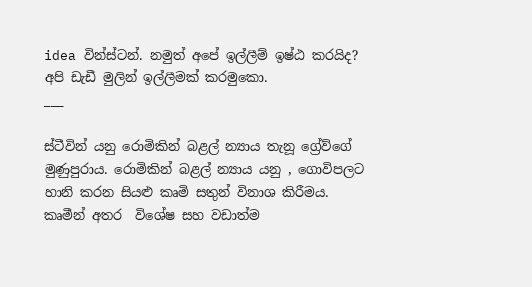idea වින්ස්ටන්. නමුත් අපේ ඉල්ලීම් ඉෂ්ඨ කරයිද?
අපි ඩැඩී මුලින් ඉල්ලීමක් කරමුකො.
___

ස්ටීවින් යනු රොමිකින් බළල් න්‍යාය තැනූ ග්‍රේව්ගේ මුණුපුරාය. රොමිකින් බළල් න්‍යාය යනු , ගොවිපලට හානි කරන සියළු කෘමි සතුන් විනාශ කිරීමය. කෘමීන් අතර  විශේෂ සහ වඩාත්ම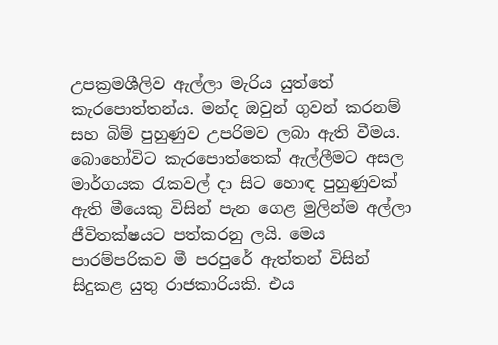උපක්‍රමශීලිව ඇල්ලා මැරිය යුත්තේ කැරපොත්තන්ය. මන්ද ඔවුන් ගුවන් කරනම් සහ බිම් පුහුණුව උපරිමව ලබා ඇති වීමය. බොහෝවිට කැරපොත්තෙක් ඇල්ලීමට අසල මාර්ගයක රැකවල් දා සිට හොඳ පුහුණුවක් ඇති මීයෙකු විසින් පැන ගෙළ මුලින්ම අල්ලා ජීවිතක්ෂයට පත්කරනු ලයි. මෙය  පාරම්පරිකව මී පරපුරේ ඇත්තන් විසින් සිදුකළ යුතු රාජකාරියකි. එය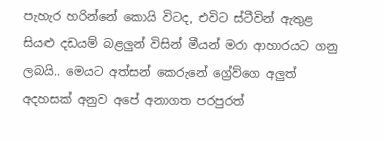පැහැර හරින්නේ කොයි විටද, එවිට ස්ටීවින් ඇතුළ සියළු දඩයම් බළලුන් විසින් මීයන් මරා ආහාරයට ගනු ලබයි.. මෙයට අත්සන් කෙරුනේ ග්‍රේව්ගෙ අලුත් අදහසක් අනුව අපේ අනාගත පරපුරත්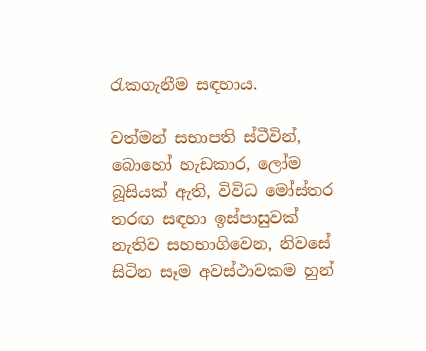රැකගැනීම සඳහාය.

වත්මන් සභාපති ස්ටීවින්, බොහෝ හැඩකාර, ලෝම බූසියක් ඇති, විවිධ මෝස්තර තරඟ සඳහා ඉස්පාසුවක් නැතිව සහභාගිවෙන, නිවසේ සිටින සෑම අවස්ථාවකම හුන්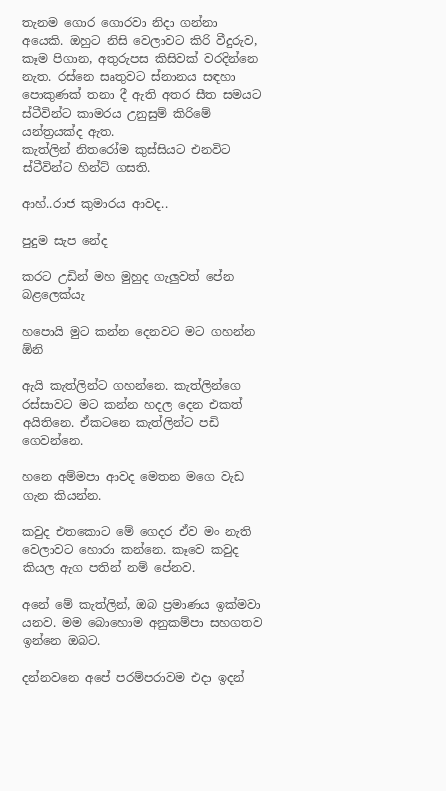තැනම ගොර ගොරවා නිදා ගන්නා අයෙකි. ඔහුට නිසි වෙලාවට කිරි වීදුරුව, කෑම පිගාන, අතුරුපස කිසිවක් වරදින්නෙ නැත. රස්නෙ සෘතුවට ස්නානය සඳහා පොකුණක් තනා දී ඇති අතර සීත සමයට ස්ටීවින්ට කාමරය උනුසුම් කිරිමේ යන්ත්‍රයක්ද ඇත.
කැත්ලින් නිතරෝම කුස්සියට එනවිට ස්ටීවින්ට හින්ට් ගසති.

ආහ්..රාජ කුමාරය ආවද..

පුදුම සැප නේද

කරට උඩින් මහ මුහුද ගැලුවත් පේන බළලෙක්යැ

හපොයි මුට කන්න දෙනවට මට ගහන්න ඕනි

ඇයි කැත්ලින්ට ගහන්නෙ. කැත්ලින්ගෙ රස්සාවට මට කන්න හදල දෙන එකත් අයිතිනෙ. ඒකටනෙ කැත්ලින්ට පඩි ගෙවන්නෙ.

හනෙ අම්මපා ආවද මෙතන මගෙ වැඩ ගැන කියන්න.

කවුද එතකොට මේ ගෙදර ඒව මං නැති වෙලාවට හොරා කන්නෙ. කෑවෙ කවුද කියල ඇග පතින් නම් පේනව.

අනේ මේ කැත්ලින්, ඔබ ප්‍රමාණය ඉක්මවා යනව. මම බොහොම අනුකම්පා සහගතව ඉන්නෙ ඔබට.

දන්නවනෙ අපේ පරම්පරාවම එදා ඉදන්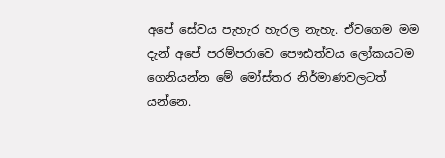අපේ සේවය පැහැර හැරල නැහැ. ඒවගෙම මම දැන් අපේ පරම්පරාවෙ පෞඪත්වය ලෝකයටම ගෙනියන්න මේ මෝස්තර නිර්මාණවලටත් යන්නෙ.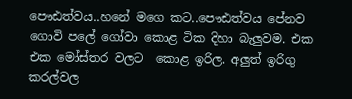පෞඪත්වය..හනේ මගෙ කට..පෞඪත්වය පේනව ගොවි පලේ ගෝවා කොළ ටික දිහා බැලුවම. එක එක මෝස්තර වලට  කොළ ඉරිල. අලුත් ඉරිගු කරල්වල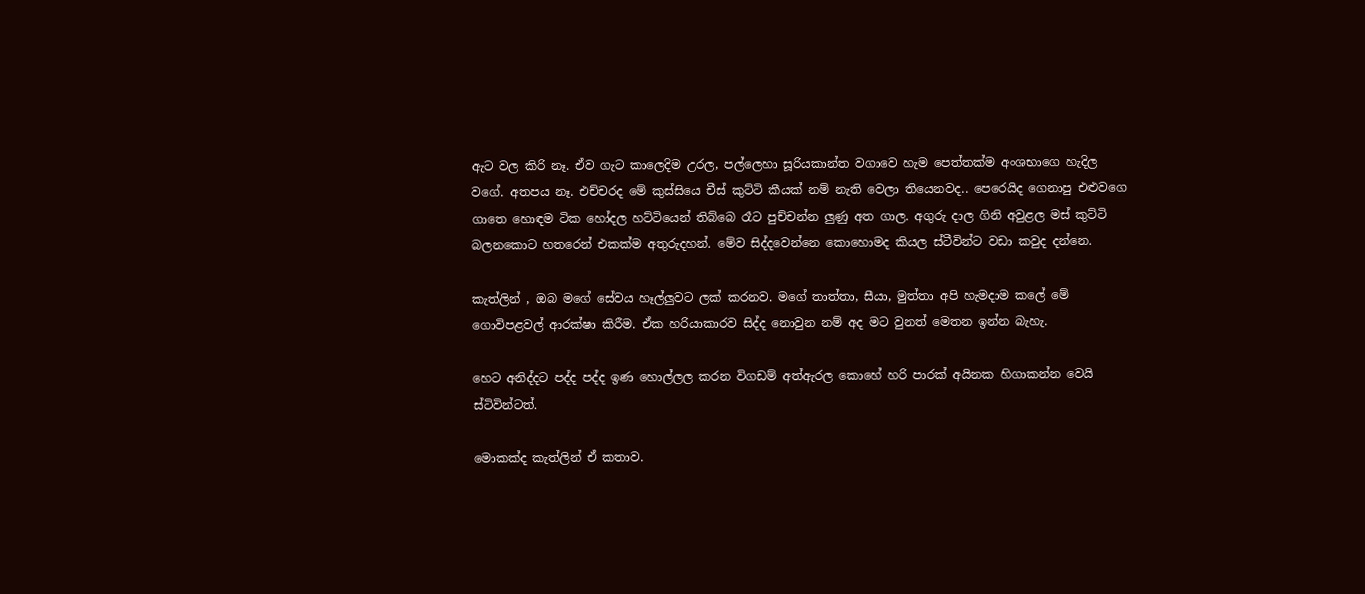ඇට වල කිරි නෑ. ඒව ගැට කාලෙදිම උරල, පල්ලෙහා සූරියකාන්ත වගාවෙ හැම පෙත්තක්ම අංශභාගෙ හැදිල වගේ. අතපය නෑ. එච්චරද මේ කුස්සියෙ චීස් කුට්ටි කීයක් නම් නැති වෙලා තියෙනවද.. පෙරෙයිද ගෙනාපු එළුවගෙ ගාතෙ හොඳම ටික හෝදල හට්ටියෙන් තිබ්බෙ රෑට පුච්චන්න ලුණු අත ගාල. අගුරු දාල ගිනි අවුළල මස් කුට්ටි බලනකොට හතරෙන් එකක්ම අතුරුදහන්. මේව සිද්දවෙන්නෙ කොහොමද කියල ස්ටීවින්ට වඩා කවුද දන්නෙ.

කැත්ලින් , ඔබ මගේ සේවය හෑල්ලුවට ලක් කරනව. මගේ තාත්තා, සීයා, මුත්තා අපි හැමදාම කලේ මේ ගොවිපළවල් ආරක්ෂා කිරීම. ඒක හරියාකාරව සිද්ද නොවුන නම් අද මට වුනත් මෙතන ඉන්න බැහැ.

හෙට අනිද්දට පද්ද පද්ද ඉණ හොල්ලල කරන විගඩම් අත්ඇරල කොහේ හරි පාරක් අයිනක හිගාකන්න වෙයි ස්ටිවින්ටත්.

මොකක්ද කැත්ලින් ඒ කතාව.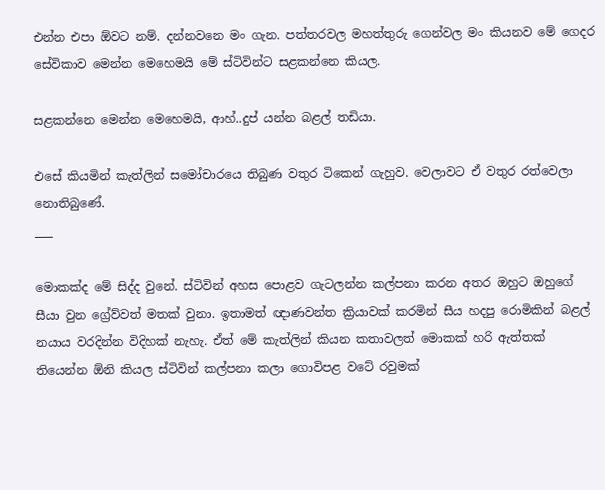එන්න එපා ඕවට නම්. දන්නවනෙ මං ගැන. පත්තරවල මහත්තුරු ගෙන්වල මං කියනව මේ ගෙදර සේවිකාව මෙන්න මෙහෙමයි මේ ස්ටිවින්ට සළකන්නෙ කියල.

සළකන්නෙ මෙන්න මෙහෙමයි, ආහ්..දුප් යන්න බළල් තඩියා.

එසේ කියමින් කැත්ලින් සමෝචාරයෙ තිබුණ වතුර ටිකෙන් ගැහුව. වෙලාවට ඒ වතුර රත්වෙලා නොතිබුණේ.
___

මොකක්ද මේ සිද්ද වුනේ. ස්ටිවින් අහස පොළව ගැටලන්න කල්පනා කරන අතර ඔහුට ඔහුගේ සීයා වුන ග්‍රේව්වත් මතක් වුනා. ඉතාමත් ඥාණවන්ත ක්‍රියාවක් කරමින් සීය හදපු රොමිකින් බළල් නයාය වරදින්න විදිහක් නැහැ. ඒත් මේ කැත්ලින් කියන කතාවලත් මොකක් හරි ඇත්තක් තියෙන්න ඕනි කියල ස්ටිවින් කල්පනා කලා ගොවිපළ වටේ රවුමක්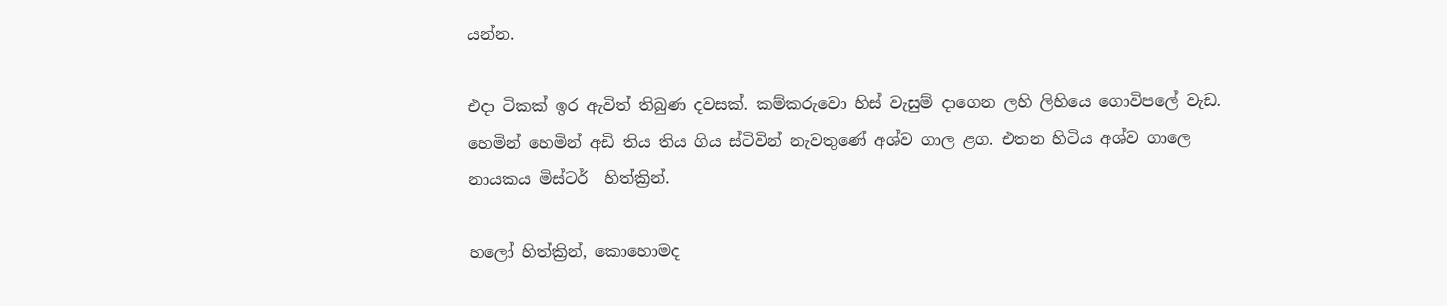යන්න.

එදා ටිකක් ඉර ඇවිත් තිබුණ දවසක්. කම්කරුවො හිස් වැසුම් දාගෙන ලහි ලිහියෙ ගොවිපලේ වැඩ. හෙමින් හෙමින් අඩි තිය තිය ගිය ස්ටිවින් නැවතුණේ අශ්ව ගාල ළග. එතන හිටිය අශ්ව ගාලෙ නායකය මිස්ටර්  හිත්ක්‍රින්.

හලෝ හිත්ක්‍රින්, කොහොමද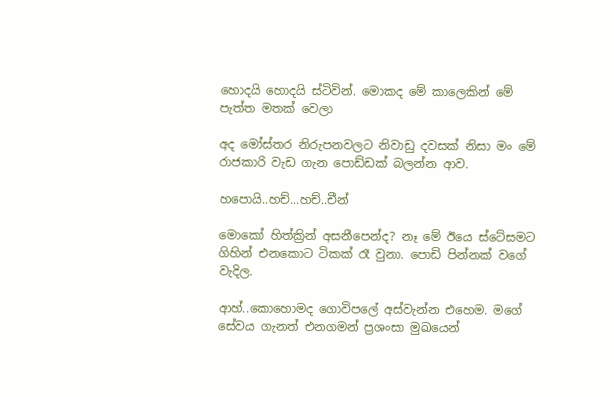හොදයි හොදයි ස්ටිවින්. මොකද මේ කාලෙකින් මේ පැත්ත මතක් වෙලා

අද මෝස්තර නිරුපනවලට නිවාඩු දවසක් නිසා මං මේ රාජකාරි වැඩ ගැන පොඩ්ඩක් බලන්න ආව.

හපොයි..හච්...හච්..චීන්

මොකෝ හිත්ක්‍රින් අසනීපෙන්ද? නෑ මේ ඊයෙ ස්ටේසමට ගිහින් එනකොට ටිකක් රෑ වුනා. පොඩි පින්නක් වගේ වැදිල.

ආහ්..කොහොමද ගොවිපලේ අස්වැන්න එහෙම. මගේ සේවය ගැනත් එනගමන් ප්‍රශංසා මුඛයෙන්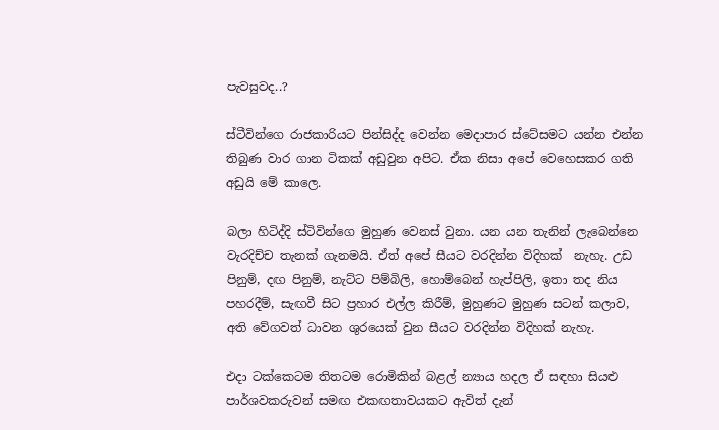පැවසුවද..?

ස්ටීවින්ගෙ රාජකාරියට පින්සිද්ද වෙන්න මෙදාපාර ස්ටේසමට යන්න එන්න තිබුණ වාර ගාන ටිකක් අඩුවුන අපිට. ඒක නිසා අපේ වෙහෙසකර ගති අඩුයි මේ කාලෙ.

බලා හිටිද්දි ස්ටිවින්ගෙ මුහුණ වෙනස් වුනා. යන යන තැනින් ලැබෙන්නෙ වැරදිච්ච තැනක් ගැනමයි. ඒත් අපේ සීයට වරදින්න විදිහක්  නැහැ. උඩ පිනුම්, දඟ පිනුම්, නැට්ට පිම්බිලි, හොම්බෙන් හැප්පිලි, ඉතා තද නිය පහරදීම්, සැඟවී සිට ප්‍රහාර එල්ල කිරීම්, මුහුණට මුහුණ සටන් කලාව, අති වේගවත් ධාවන ශුරයෙක් වුන සීයට වරදින්න විදිහක් නැහැ.

එදා ටක්කෙටම තිතටම රොමිකින් බළල් න්‍යාය හදල ඒ සඳහා සියළු පාර්ශවකරුවන් සමඟ එකඟතාවයකට ඇවිත් දැන්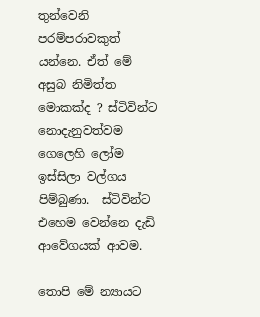තුන්වෙනි පරම්පරාවකුත් යන්නෙ. ඒත් මේ අසුබ නිමිත්ත මොකක්ද ? ස්ටිවින්ට නොදැනුවත්වම ගෙලෙහි ලෝම ඉස්සිලා වල්ගය පිම්බුණා.  ස්ටිවින්ට එහෙම වෙන්නෙ දැඩි ආවේගයක් ආවම.

තොපි මේ න්‍යායට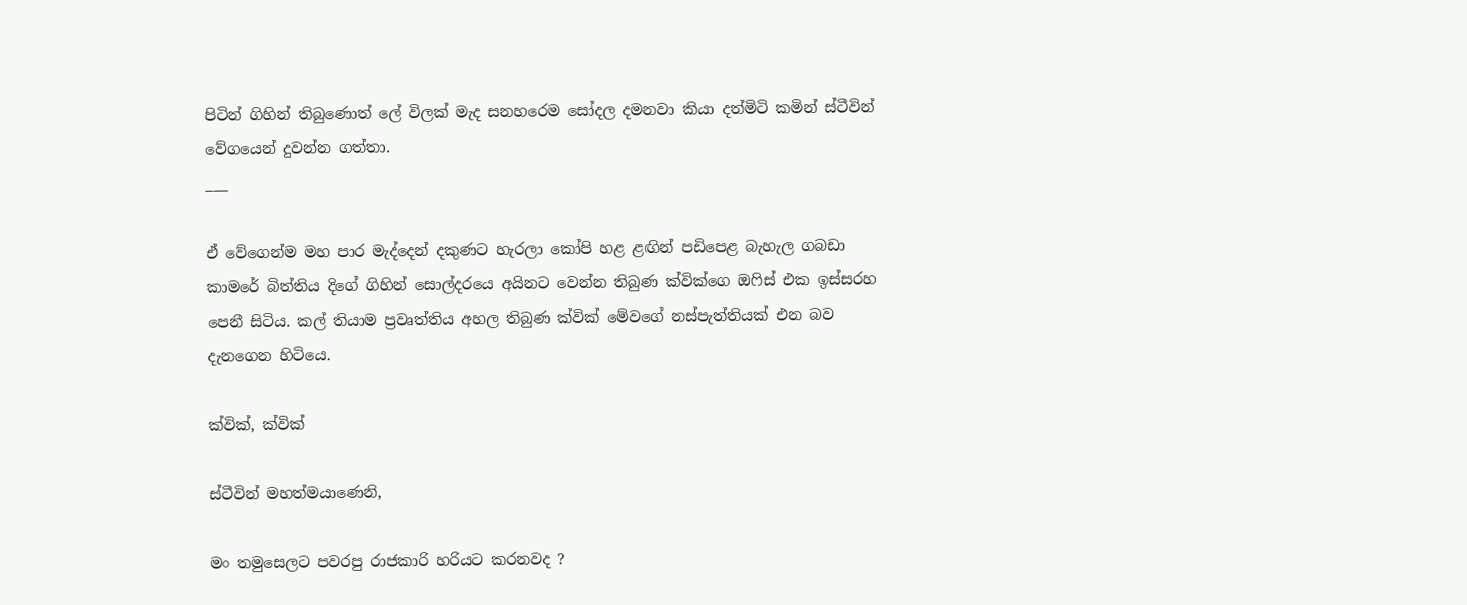පිටින් ගිහින් තිබුණොත් ලේ විලක් මැද සනහරෙම සෝදල දමනවා කියා දත්මිටි කමින් ස්ටීවින් වේගයෙන් දුවන්න ගත්තා.
___

ඒ වේගෙන්ම මහ පාර මැද්දෙන් දකුණට හැරලා කෝපි හළ ළඟින් පඩිපෙළ බැහැල ගබඩා කාමරේ බිත්තිය දිගේ ගිහින් සොල්දරයෙ අයිනට වෙන්න තිබුණ ක්වික්ගෙ ඔෆිස් එක ඉස්සරහ පෙනී සිටිය. කල් තියාම ප්‍රවෘත්තිය අහල තිබුණ ක්වික් මේවගේ නස්පැත්තියක් එන බව දැනගෙන හිටියෙ.

ක්වික්, ක්වික්

ස්ටීවින් මහත්මයාණෙනි,

මං තමුසෙලට පවරපු රාජකාරි හරියට කරනවද ?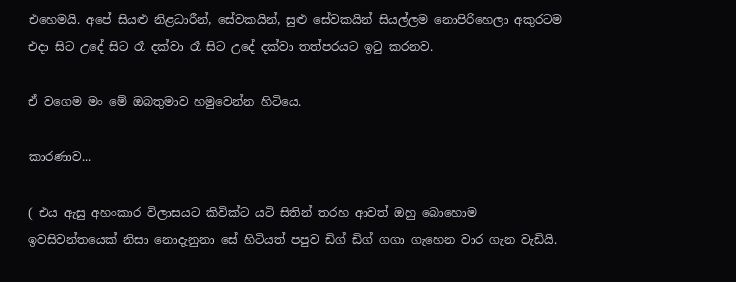එහෙමයි. අපේ සියළු නිළධාරීන්, සේවකයින්, සුළු සේවකයින් සියල්ලම නොපිරිහෙලා අකුරටම එදා සිට උදේ සිට රෑ දක්වා රෑ සිට උදේ දක්වා තත්පරයට ඉටු කරනව.

ඒ වගෙම මං මේ ඔබතුමාව හමුවෙන්න හිටියෙ.

කාරණාව...

( එය ඇසු අහංකාර විලාසයට කිවික්ට යටි සිතින් තරහ ආවත් ඔහු බොහොම ඉවසිවන්තයෙක් නිසා නොදැනුනා සේ හිටියත් පපුව ඩිග් ඩිග් ගගා ගැහෙන වාර ගැන වැඩියි.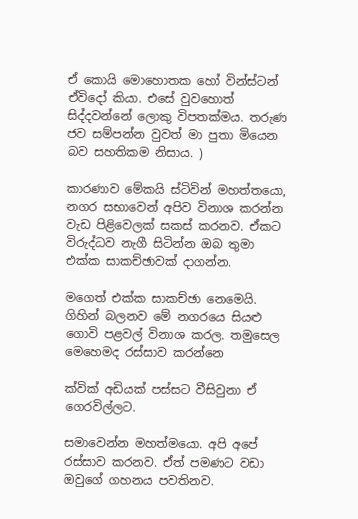ඒ කොයි මොහොතක හෝ වින්ස්ටන් ඒවිදෝ කියා. එසේ වුවහොත් සිද්දවන්නේ ලොකු විපතක්මය. තරුණ ජව සම්පන්න වුවත් මා පුතා මියෙන බව සහතිකම නිසාය. )

කාරණාව මේකයි ස්ටිවින් මහත්තයො, නගර සභාවෙන් අපිව විනාශ කරන්න වැඩ පිළිවෙලක් සකස් කරනව. ඒකට විරුද්ධව නැගී සිටින්න ඔබ තුමා එක්ක සාකච්ඡාවක් දාගන්න.

මගෙත් එක්ක සාකච්ඡා නෙමෙයි. ගිහින් බලනව මේ නගරයෙ සියළු ගොවි පළවල් විනාශ කරල. තමුසෙල මෙහෙමද රස්සාව කරන්නෙ

ක්වික් අඩියක් පස්සට වීසිවුනා ඒ ගෙරවිල්ලට.

සමාවෙන්න මහත්මයො. අපි අපේ රස්සාව කරනව. ඒත් පමණට වඩා ඔවුගේ ගහනය පවතිනව.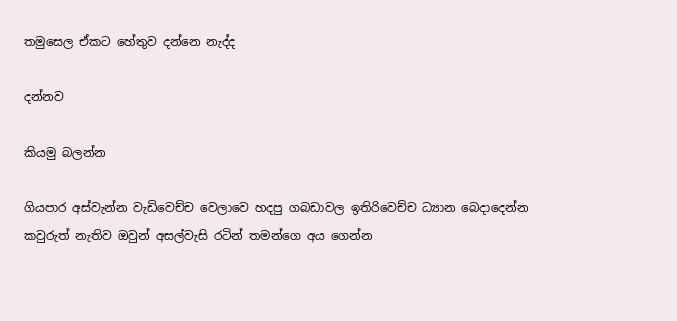තමුසෙල ඒකට හේතුව දන්නෙ නැද්ද

දන්නව

කියමු බලන්න

ගියපාර අස්වැන්න වැඩිවෙච්ච වෙලාවෙ හදපු ගබඩාවල ඉතිරිවෙච්ච ධ්‍යාන බෙදාදෙන්න කවුරුත් නැතිව ඔවුන් අසල්වැසි රටින් තමන්ගෙ අය ගෙන්න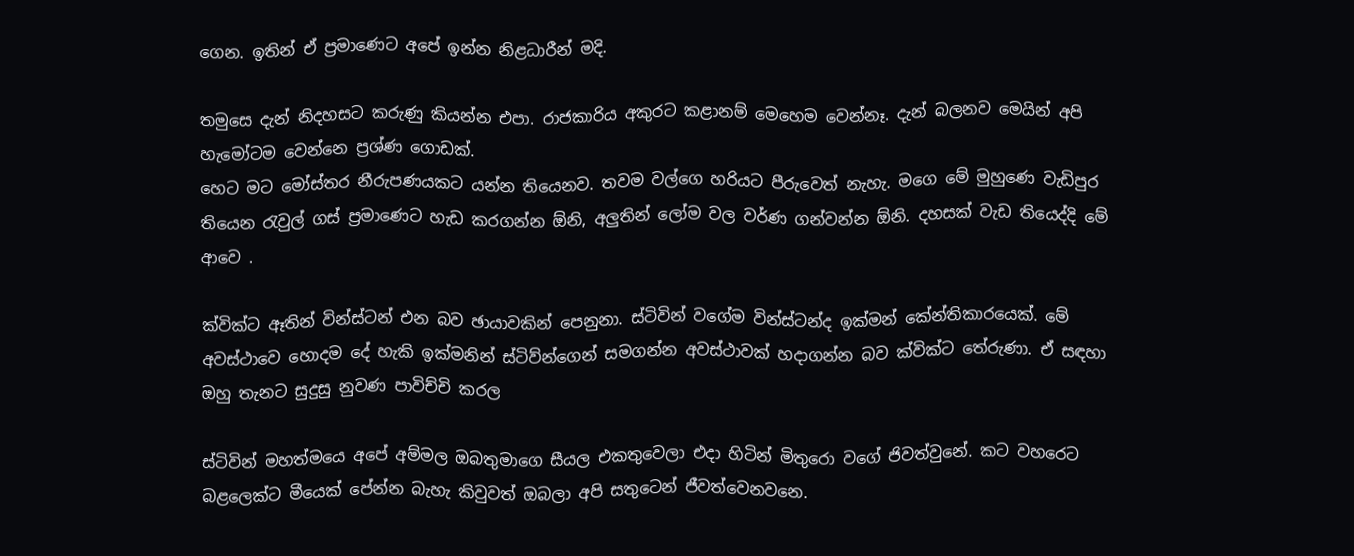ගෙන. ඉතින් ඒ ප්‍රමාණෙට අපේ ඉන්න නිළධාරීන් මදි.

තමුසෙ දැන් නිදහසට කරුණු කියන්න එපා. රාජකාරිය අකුරට කළානම් මෙහෙම වෙන්නෑ. දැන් බලනව මෙයින් අපි හැමෝටම වෙන්නෙ ප්‍රශ්ණ ගොඩක්.
හෙට මට මෝස්තර නීරුපණයකට යන්න තියෙනව. තවම වල්ගෙ හරියට පීරුවෙත් නැහැ. මගෙ මේ මුහුණෙ වැඩිපුර තියෙන රැවුල් ගස් ප්‍රමාණෙට හැඩ කරගන්න ඕනි, අලුතින් ලෝම වල වර්ණ ගන්වන්න ඕනි. දහසක් වැඩ තියෙද්දි මේ ආවෙ .

ක්වික්ට ඈතින් වින්ස්ටන් එන බව ඡායාවකින් පෙනුනා. ස්ටිවින් වගේම වින්ස්ටන්ද ඉක්මන් කේන්තිකාරයෙක්. මේ අවස්ථාවෙ හොදම දේ හැකි ඉක්මනින් ස්ටිව්න්ගෙන් සමගන්න අවස්ථාවක් හදාගන්න බව ක්වික්ට තේරුණා. ඒ සඳහා ඔහු තැනට සුදුසු නුවණ පාවිච්චි කරල

ස්ටිවින් මහත්මයෙ අපේ අම්මල ඔබතුමාගෙ සීයල එකතුවෙලා එදා හිටින් මිතුරො වගේ ජිවත්වුනේ. කට වහරෙට බළලෙක්ට මීයෙක් පේන්න බැහැ කිවුවත් ඔබලා අපි සතුටෙන් ජීවත්වෙනවනෙ.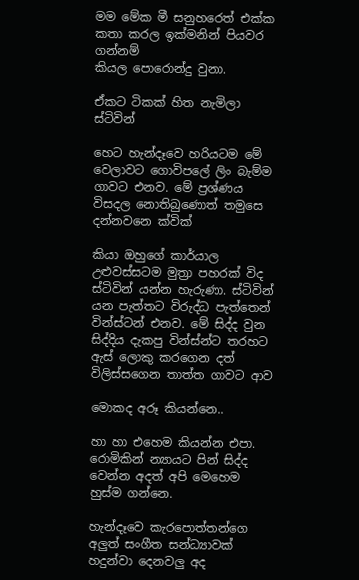මම මේක මී සනුහරෙත් එක්ක කතා කරල ඉක්මනින් පියවර ගන්නම්
කියල පොරොන්දු වුනා.

ඒකට ටිකක් හිත නැමිලා ස්ටිවින්

හෙට හැන්දෑවෙ හරියටම මේ වෙලාවට ගොවිපලේ ලිං බැම්ම ගාවට එනව. මේ ප්‍රශ්ණය විසදල නොතිබුණොත් තමුසෙ දන්නවනෙ ක්වික්

කියා ඔහුගේ කාර්යාල උළුවස්සටම මුත්‍රා පහරක් විද ස්ටිවින් යන්න හැරුණා. ස්ටිවින් යන පැත්තට විරුද්ධ පැත්තෙන් වින්ස්ටන් එනව. මේ සිද්ද වුන සිද්දිය දැකපු වින්ස්න්ට තරහට ඇස් ලොකු කරගෙන දත් විලිස්සගෙන තාත්ත ගාවට ආව

මොකද අරූ කියන්නෙ..

හා හා එහෙම කියන්න එපා. රොමිකින් න්‍යායට පින් සිද්ද වෙන්න අදත් අපි මෙහෙම හුස්ම ගන්නෙ.

හැන්දෑවෙ කැරපොත්තන්ගෙ අලුත් සංගීත සන්ධ්‍යාවක් හදුන්වා දෙනවලු අද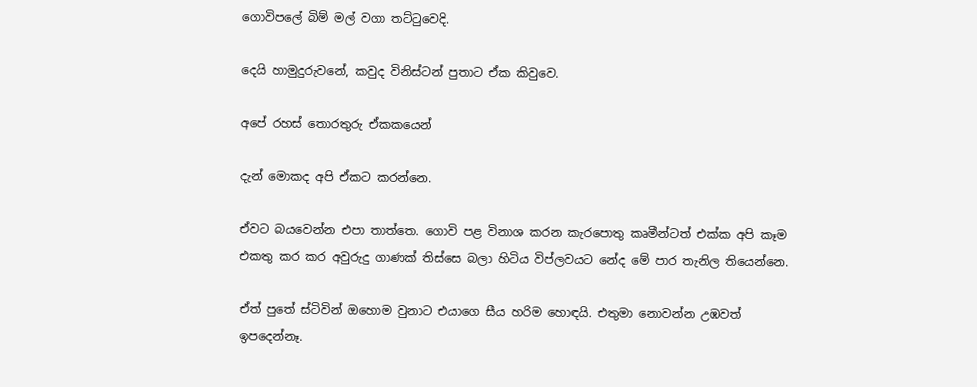ගොවිපලේ බිම් මල් වගා තට්ටුවෙදි.

දෙයි හාමුදුරුවනේ, කවුද විනිස්ටන් පුතාට ඒක කිවුවෙ.

අපේ රහස් තොරතුරු ඒකකයෙන්

දැන් මොකද අපි ඒකට කරන්නෙ.

ඒවට බයවෙන්න එපා තාත්තෙ. ගොවි පළ විනාශ කරන කැරපොතු කෘමීන්ටත් එක්ක අපි කෑම එකතු කර කර අවුරුදු ගාණක් තිස්සෙ බලා හිටිය විප්ලවයට නේද මේ පාර තැනිල තියෙන්නෙ.

ඒත් පුතේ ස්ටිවින් ඔහොම වුනාට එයාගෙ සීය හරිම හොඳයි. එතුමා නොවන්න උඹවත් ඉපදෙන්නෑ.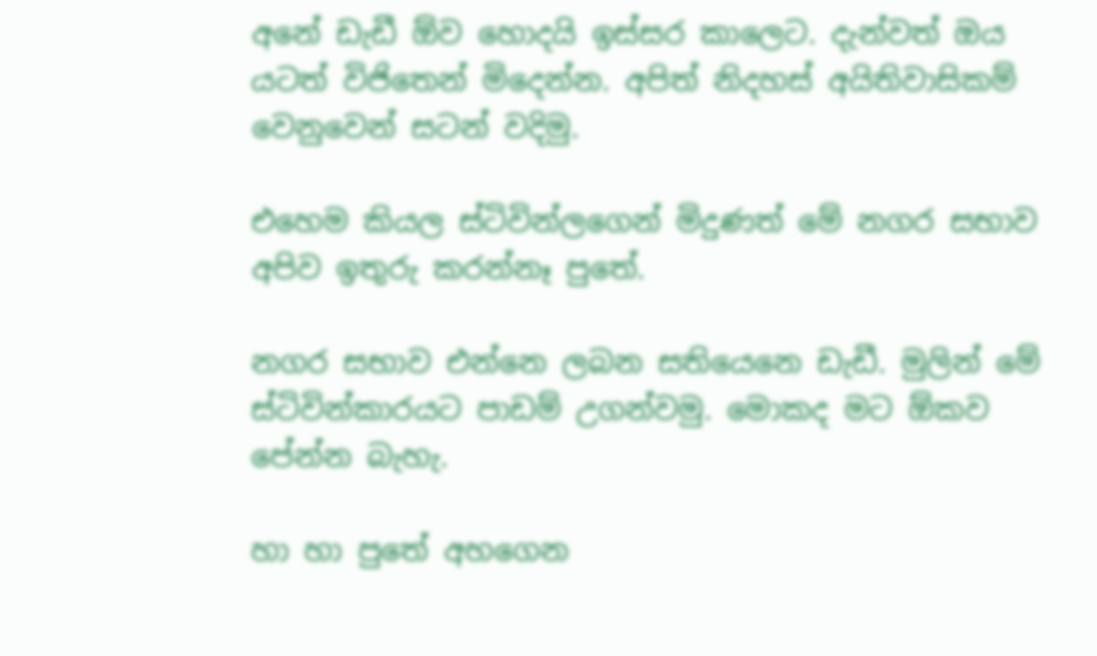අනේ ඩැඩී ඕව හොදයි ඉස්සර කාලෙට. දැන්වත් ඔය යටත් විජිතෙන් මිදෙන්න. අපිත් නිදහස් අයිතිවාසිකම් වෙනුවෙන් සටන් වදිමු.

එහෙම කියල ස්ටිවින්ලගෙන් මිදුණත් මේ නගර සභාව අපිව ඉතුරු කරන්නෑ පුතේ.

නගර සභාව එන්නෙ ලබන සතියෙනෙ ඩැඩී. මුලින් මේ ස්ටිවින්කාරයට පාඩම් උගන්වමු. මොකද මට ඕකව පේන්න බැහැ.

හා හා පුතේ අහගෙන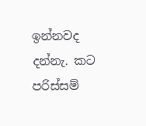ඉන්නවද දන්නැ. කට පරිස්සම්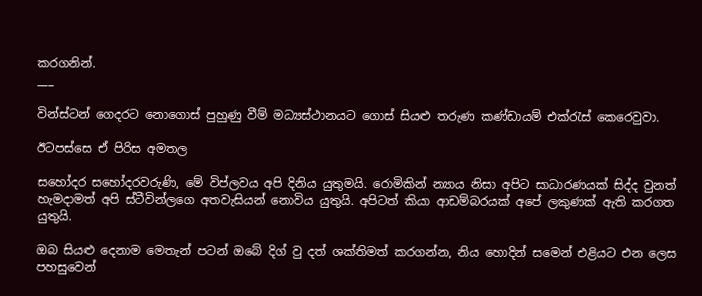කරගනින්.
___

වින්ස්ටන් ගෙදරට නොගොස් පුහුණු වීම් මධ්‍යස්ථානයට ගොස් සියළු තරුණ කණ්ඩායම් එක්රැස් කෙරෙවුවා.

ඊටපස්සෙ ඒ පිරිස අමතල

සහෝදර සහෝදරවරුණි, මේ විප්ලවය අපි දිනිය යුතුමයි. රොමිකින් න්‍යාය නිසා අපිට සාධාරණයක් සිද්ද වුනත් හැමදාමත් අපි ස්ටීවින්ලගෙ අතවැසියන් නොවිය යුතුයි. අපිටත් කියා ආඩම්බරයක් අපේ ලකුණක් ඇති කරගත යුතුයි.

ඔබ සියළු දෙනාම මෙතැන් පටන් ඔබේ දිග් වු දත් ශක්තිමත් කරගන්න, නිය හොදින් සමෙන් එළියට එන ලෙස පහසුවෙන්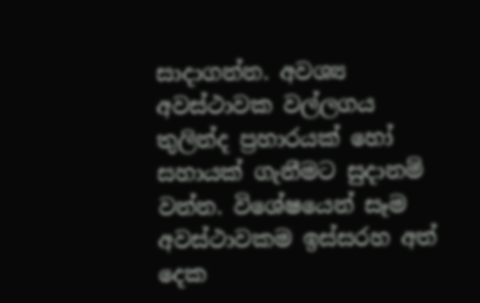සාදාගන්න. අවශ්‍ය අවස්ථාවක වල්ලගය තුලින්ද ප්‍රහාරයක් හෝ සහායක් ගැනීමට සුදානම් වන්න. විශේෂයෙන් සෑම අවස්ථාවකම ඉස්සරහ අත් දෙක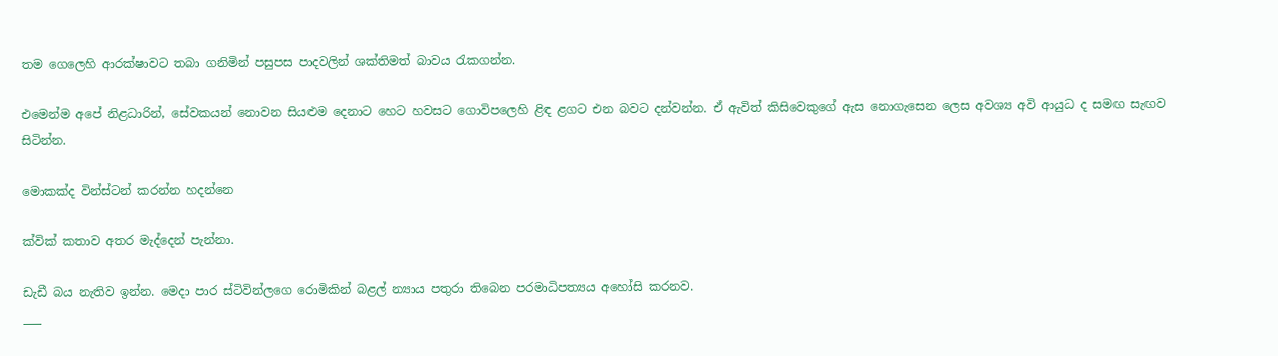තම ගෙලෙහි ආරක්ෂාවට තබා ගනිමින් පසුපස පාදවලින් ශක්තිමත් බාවය රැකගන්න.

එමෙන්ම අපේ නිළධාරින්, සේවකයන් නොවන සියළුම දෙනාට හෙට හවසට ගොවිපලෙහි ළිඳ ළගට එන බවට දන්වන්න. ඒ ඇවිත් කිසිවෙකුගේ ඇස නොගැසෙන ලෙස අවශ්‍ය අවි ආයුධ ද සමඟ සැඟව සිටින්න.

මොකක්ද වින්ස්ටන් කරන්න හදන්නෙ

ක්වික් කතාව අතර මැද්දෙන් පැන්නා.

ඩැඩී බය නැතිව ඉන්න. මෙදා පාර ස්ටිවින්ලගෙ රොමිකින් බළල් න්‍යාය පතුරා තිබෙන පරමාධිපත්‍යය අහෝසි කරනව.
___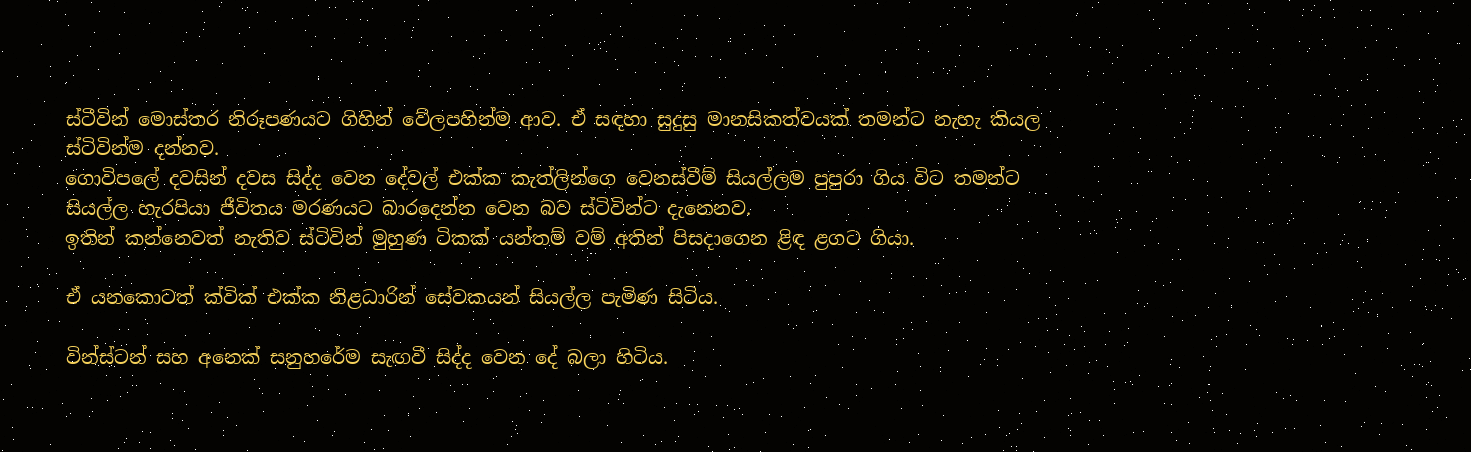ස්ටීවින් මොස්තර නිරූපණයට ගිහින් වේලපහින්ම ආව. ඒ සඳහා සුදුසු මානසිකත්වයක් තමන්ට නැහැ කියල ස්ටිවින්ම දන්නව.
ගොවිපලේ දවසින් දවස සිද්ද වෙන දේවල් එක්ක කැත්ලින්ගෙ වෙනස්වීම් සියල්ලම පුපුරා ගිය විට තමන්ට සියල්ල හැරපියා ජීවිතය මරණයට බාරදෙන්න වෙන බව ස්ටිවින්ට දැනෙනව.
ඉතින් කන්නෙවත් නැතිව ස්ටිවින් මුහුණ ටිකක් යන්තම් වම් අතින් පිසදාගෙන ළිඳ ළගට ගියා.

ඒ යනකොටත් ක්වික් එක්ක නිළධාරින් සේවකයන් සියල්ල පැමිණ සිටිය.

වින්ස්ටන් සහ අනෙක් සනුහරේම සැඟවී සිද්ද වෙන දේ බලා හිටිය.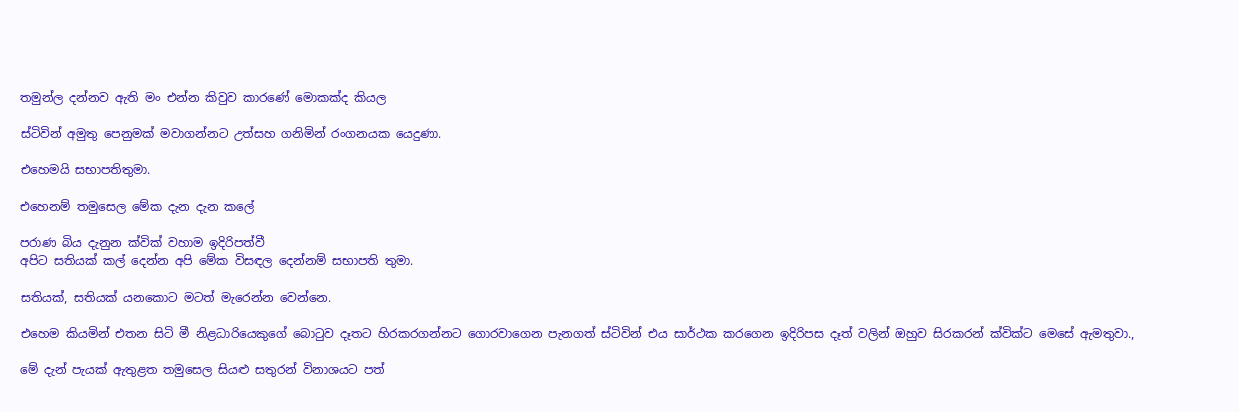තමුන්ල දන්නව ඇති මං එන්න කිවුව කාරණේ මොකක්ද කියල

ස්ටිවින් අමුතු පෙනුමක් මවාගන්නට උත්සහ ගනිමින් රංගනයක යෙදුණා.

එහෙමයි සභාපතිතුමා.

එහෙනම් තමුසෙල මේක දැන දැන කලේ

පරාණ බිය දැනුන ක්වික් වහාම ඉදිරිපත්වී
අපිට සතියක් කල් දෙන්න අපි මේක විසඳල දෙන්නම් සභාපති තුමා.

සතියක්, සතියක් යනකොට මටත් මැරෙන්න වෙන්නෙ.

එහෙම කියමින් එතන සිටි මී නිළධාරියෙකුගේ බොටුව දෑතට හිරකරගන්නට ගොරවාගෙන පැනගත් ස්ටිවින් එය සාර්ථක කරගෙන ඉදිරිපස දෑත් වලින් ඔහුව සිරකරන් ක්වික්ට මෙසේ ඇමතුවා.,

මේ දැන් පැයක් ඇතුළත තමුසෙල සියළු සතුරන් විනාශයට පත්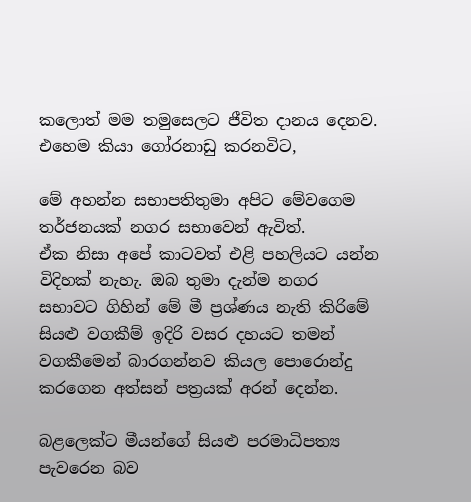කලොත් මම තමුසෙලට ජීවිත දානය දෙනව. එහෙම කියා ගෝරනාඩු කරනවිට,

මේ අහන්න සභාපතිතුමා අපිට මේවගෙම තර්ජනයක් නගර සභාවෙන් ඇවිත්.
ඒක නිසා අපේ කාටවත් එළි පහලියට යන්න විදිහක් නැහැ. ඔබ තුමා දැන්ම නගර සභාවට ගිහින් මේ මී ප්‍රශ්ණය නැති කිරිමේ සියළු වගකීම් ඉදිරි වසර දහයට තමන් වගකීමෙන් බාරගන්නව කියල පොරොන්දු කරගෙන අත්සන් පත්‍රයක් අරන් දෙන්න.

බළලෙක්ට මීයන්ගේ සියළු පරමාධිපත්‍ය පැවරෙන බව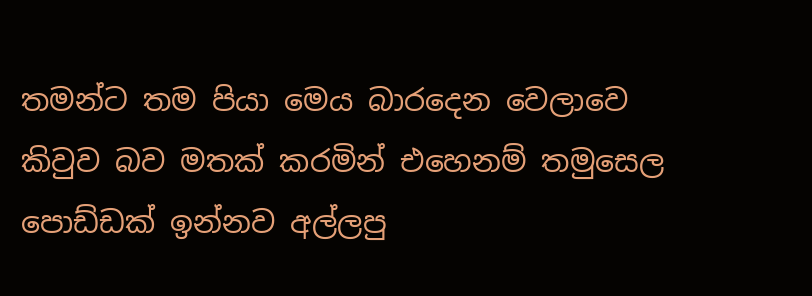තමන්ට තම පියා මෙය බාරදෙන වෙලාවෙ කිවුව බව මතක් කරමින් එහෙනම් තමුසෙල පොඩ්ඩක් ඉන්නව අල්ලපු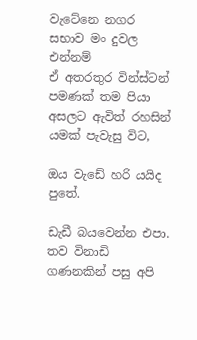වැටේනෙ නගර සභාව මං දුවල එන්නම්
ඒ අතරතුර වින්ස්ටන් පමණක් තම පියා අසලට ඇවිත් රහසින් යමක් පැවැසු විට,

ඔය වැඩේ හරි යයිද පුතේ.

ඩැඩී බයවෙන්න එපා. තව විනාඩි ගණනකින් පසු අපි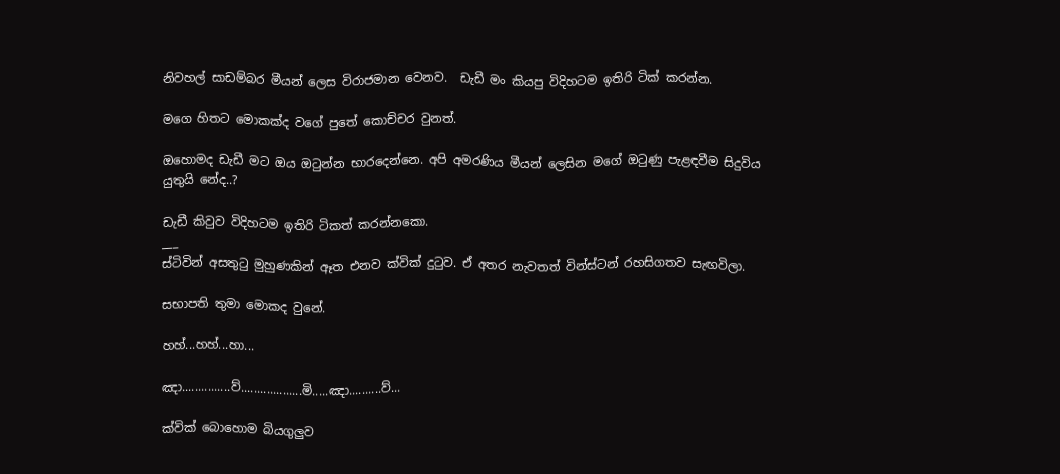නිවහල් සාඩම්බර මීයන් ලෙස විරාජමාන වෙනව.  ඩැඩී මං කියපු විදිහටම ඉතිරි ටික් කරන්න.

මගෙ හිතට මොකක්ද වගේ පුතේ කොච්චර වුනත්.

ඔහොමද ඩැඩී මට ඔය ඔටුන්න භාරදෙන්නෙ. අපි අමරණිය මීයන් ලෙසින මගේ ඔටුණු පැළඳවීම සිදුවිය යුතුයි නේද..?

ඩැඩී කිවුව විදිහටම ඉතිරි ටිකත් කරන්නකො.
___
ස්ටිවින් අසතුටු මුහුණකින් ඈත එනව ක්වික් දුටුව. ඒ අතර නැවතත් වින්ස්ටන් රහසිගතව සැඟවිලා.

සභාපති තුමා මොකද වුනේ.

හහ්...හහ්...හා...

ඤා...............ව්...................මි.....ඤා..........ව්...

ක්වික් බොහොම බියගුලුව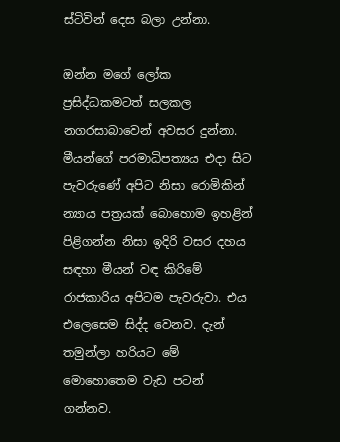ස්ටිවින් දෙස බලා උන්නා.

ඔන්න මගේ ලෝක ප්‍රසිද්ධකමටත් සලකල නගරසාබාවෙන් අවසර දුන්නා. මීයන්ගේ පරමාධිපත්‍යය එදා සිට පැවරුණේ අපිට නිසා රොමිකින් න්‍යාය පත්‍රයක් බොහොම ඉහළින් පිළිගන්න නිසා ඉදිරි වසර දහය සඳහා මීයන් වඳ කිරිමේ රාජකාරිය අපිටම පැවරුවා. එය එලෙසෙම සිද්ද වෙනව. දැන් තමුන්ලා හරියට මේ මොහොතෙම වැඩ පටන් ගන්නව.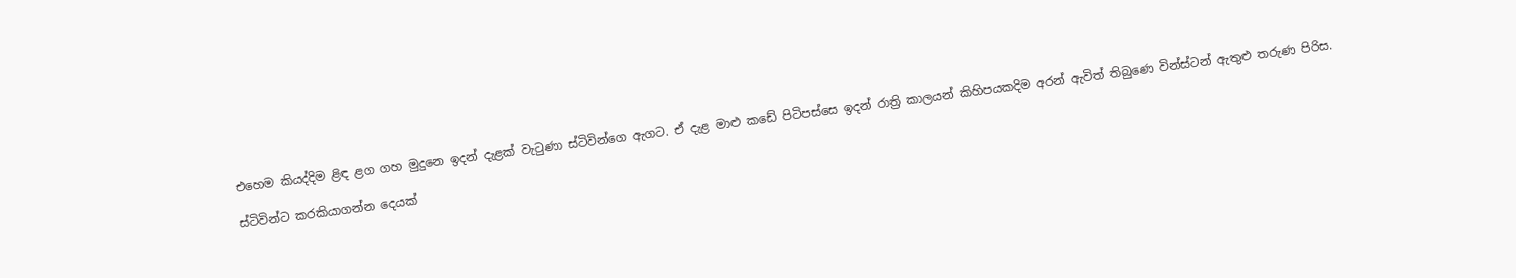එහෙම කියද්දිම ළිඳ ළග ගහ මුදුනෙ ඉදන් දැළක් වැටුණා ස්ටිවින්ගෙ ඇගට. ඒ දැළ මාළු කඩේ පිටිපස්සෙ ඉදන් රාත්‍රි කාලයන් කිහිපයකදිම අරන් ඇවිත් තිබුණෙ වින්ස්ටන් ඇතුළු තරුණ පිරිස.

ස්ටිවින්ට කරකියාගන්න දෙයක්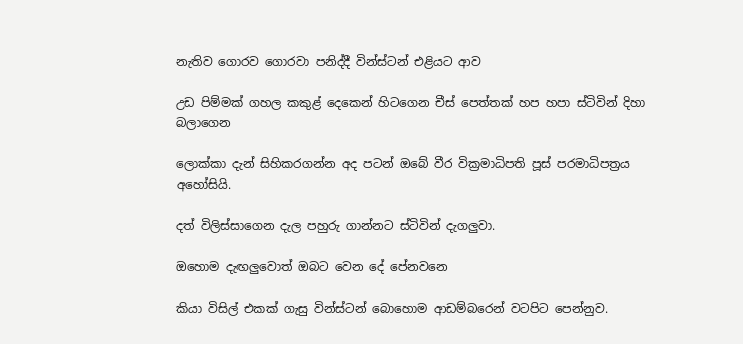නැතිව ගොරව ගොරවා පනිද්දී වින්ස්ටන් එළියට ආව

උඩ පිම්මක් ගහල කකුළ් දෙකෙන් හිටගෙන චීස් පෙත්තක් හප හපා ස්ටිවින් දිහා බලාගෙන

ලොක්කා දැන් සිහිකරගන්න අද පටන් ඔබේ වීර වික්‍රමාධිපති පූස් පරමාධිපත්‍රය අහෝසියි.

දත් විලිස්සාගෙන දැල පහුරු ගාන්නට ස්ටිවින් දැගලුවා.

ඔහොම දැඟලුවොත් ඔබට වෙන දේ පේනවනෙ

කියා විසිල් එකක් ගැසු වින්ස්ටන් බොහොම ආඩම්බරෙන් වටපිට පෙන්නුව.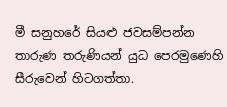මී සනුහරේ සියළු ජවසම්පන්න තාරුණ තරුණියන් යුධ පෙරමුණෙහි සීරුවෙන් හිටගත්තා.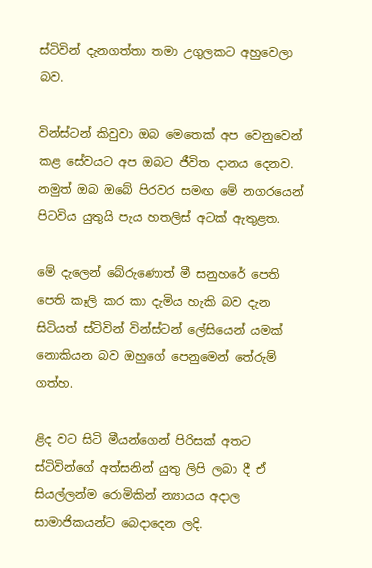ස්ටිවින් දැනගත්තා තමා උගුලකට අහුවෙලා බව.

වින්ස්ටන් කිවුවා ඔබ මෙතෙක් අප වෙනුවෙන් කළ සේවයට අප ඔබට ජීවිත දානය දෙනව. නමුත් ඔබ ඔබේ පිරවර සමඟ මේ නගරයෙන් පිටවිය යුතුයි පැය හතලිස් අටක් ඇතුළත.

මේ දැලෙන් බේරුණොත් මී සනුහරේ පෙති පෙති කෑලි කර කා දැමිය හැකි බව දැන සිටියත් ස්ටිවින් වින්ස්ටන් ලේසියෙන් යමක් නොකියන බව ඔහුගේ පෙනුමෙන් තේරුම් ගත්හ.

ළිද වට සිටි මීයන්ගෙන් පිරිසක් අතට ස්ටිවින්ගේ අත්සනින් යුතු ලිපි ලබා දී ඒ සියල්ලන්ම රොමිකින් න්‍යායය අදාල සාමාජිකයන්ට බෙදාදෙන ලදි.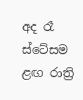අද රෑ ස්ටේසම ළඟ රාත්‍රි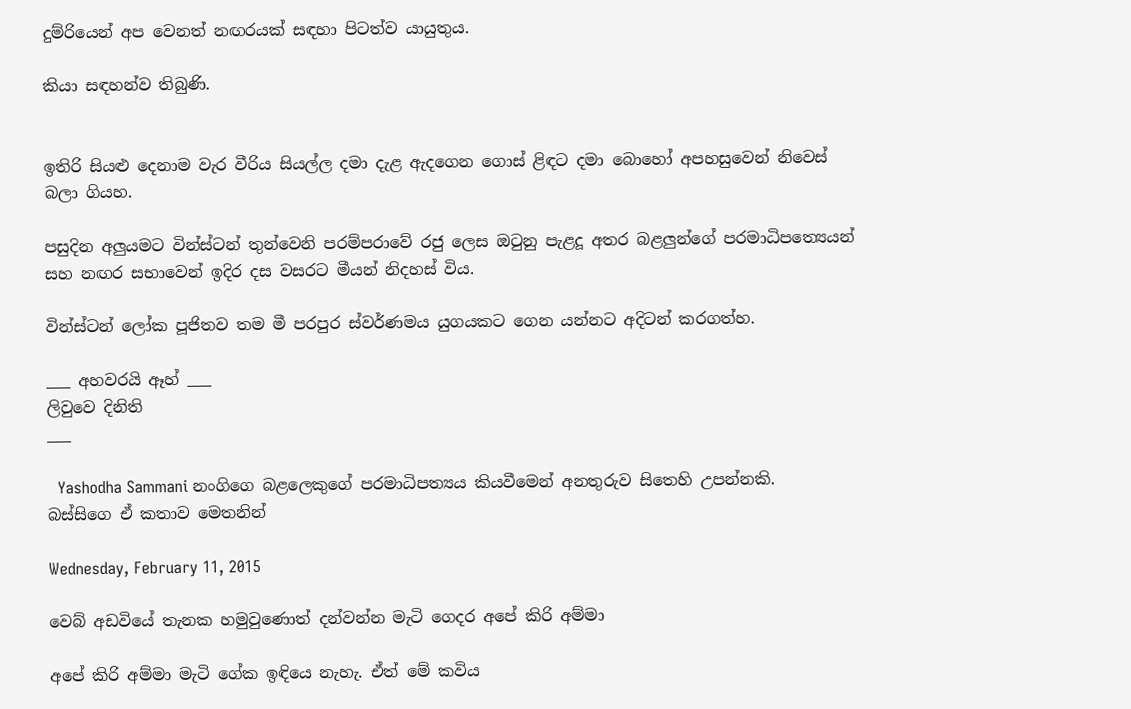දුම්රියෙන් අප වෙනත් නඟරයක් සඳහා පිටත්ව යායුතුය.

කියා සඳහන්ව තිබුණි.


ඉතිරි සියළු දෙනාම වැර වීරිය සියල්ල දමා දැළ ඇදගෙන ගොස් ළිඳට දමා බොහෝ අපහසුවෙන් නිවෙස් බලා ගියහ.

පසුදින අලුයමට වින්ස්ටන් තුන්වෙනි පරම්පරාවේ රජු ලෙස ඔටුනු පැළදූ අතර බළලුන්ගේ පරමාධිපත්‍යෙයන් සහ නඟර සභාවෙන් ඉදිර දස වසරට මීයන් නිදහස් විය.

වින්ස්ටන් ලෝක පූජිතව තම මී පරපුර ස්වර්ණමය යුගයකට ගෙන යන්නට අදිටන් කරගත්හ.

___ අහවරයි ඈහ් ___
ලිවුවෙ දිනිති
___

  Yashodha Sammani නංගිගෙ බළලෙකුගේ පරමාධිපත්‍යය කියවීමෙන් අනතුරුව සිතෙහි උපන්නකි.
බස්සිගෙ ඒ කතාව මෙතනින්

Wednesday, February 11, 2015

වෙබ් අඩවියේ තැනක හමුවුණොත් දන්වන්න මැටි ගෙදර අපේ කිරි අම්මා

අපේ කිරි අම්මා මැටි ගේක ඉඳියෙ නැහැ. ඒත් මේ කවිය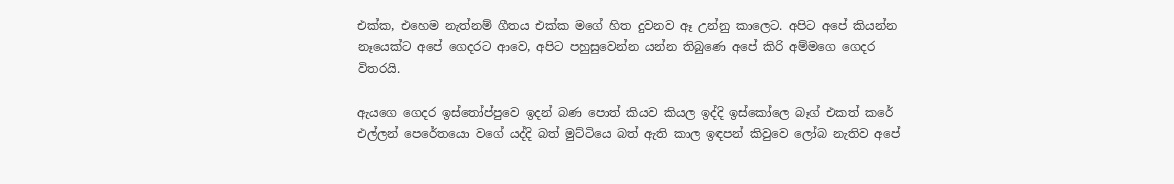එක්ක, එහෙම නැත්නම් ගීතය එක්ක මගේ හිත දුවනව ඈ උන්නු කාලෙට. අපිට අපේ කියන්න නෑයෙක්ට අපේ ගෙදරට ආවෙ, අපිට පහුසුවෙන්න යන්න තිබුණෙ අපේ කිරි අම්මගෙ ගෙදර විතරයි.

ඇයගෙ ගෙදර ඉස්තෝප්පුවෙ ඉදන් බණ පොත් කියව කියල ඉද්දි ඉස්කෝලෙ බෑග් එකත් කරේ එල්ලන් පෙරේතයො වගේ යද්දි බත් මුට්ටියෙ බත් ඇති කාල ඉඳපන් කිවුවෙ ලෝබ නැතිව අපේ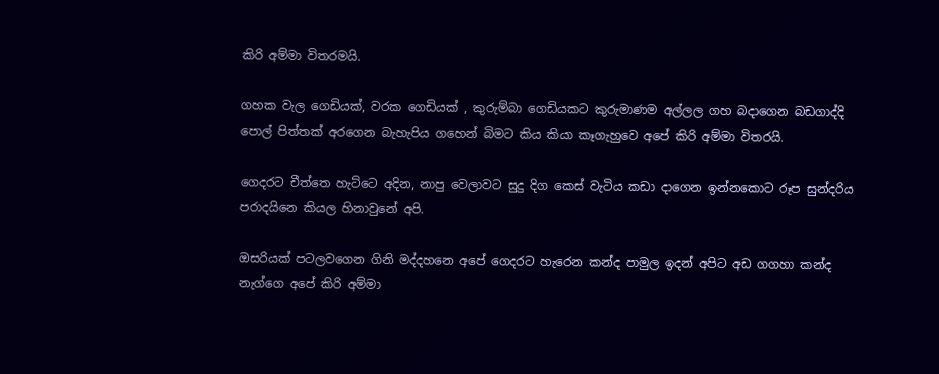කිරි අම්මා විතරමයි.

ගහක වැල ගෙඩියක්, වරක ගෙඩියක් , කුරුම්බා ගෙඩියකට කුරුමාණම අල්ලල ගහ බදාගෙන බඩගාද්දි පොල් පිත්තක් අරගෙන බැහැපිය ගහෙන් බිමට කිය කියා කෑගැහුවෙ අපේ කිරි අම්මා විතරයි.

ගෙදරට චීත්තෙ හැට්ටෙ අදින, නාපු වෙලාවට සුදු දිග කෙස් වැටිය කඩා දාගෙන ඉන්නකොට රූප සුන්දරිය පරාදයිනෙ කියල හිනාවුනේ අපි.

ඔසරියක් පටලවගෙන ගිනි මද්දහනෙ අපේ ගෙදරට හැරෙන කන්ද පාමුල ඉදන් අපිට අඩ ගගහා කන්ද නැග්ගෙ අපේ කිරි අම්මා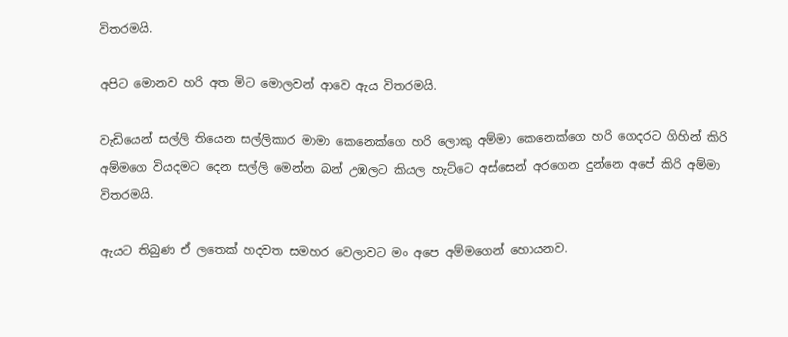විතරමයි.

අපිට මොනව හරි අත මිට මොලවන් ආවෙ ඇය විතරමයි.

වැඩියෙන් සල්ලි තියෙන සල්ලිකාර මාමා කෙනෙක්ගෙ හරි ලොකු අම්මා කෙනෙක්ගෙ හරි ගෙදරට ගිහින් කිරි අම්මගෙ වියදමට දෙන සල්ලි මෙන්න බන් උඹලට කියල හැට්ටෙ අස්සෙන් අරගෙන දුන්නෙ අපේ කිරි අම්මා විතරමයි.

ඇයට තිබුණ ඒ ලතෙක් හදවත සමහර වෙලාවට මං අපෙ අම්මගෙන් හොයනව.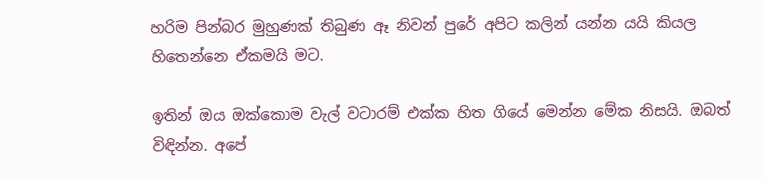හරිම පින්බර මුහුණක් තිබුණ ඈ නිවන් පුරේ අපිට කලින් යන්න යයි කියල හිතෙන්නෙ ඒකමයි මට.

ඉතින් ඔය ඔක්කොම වැල් වටාරම් එක්ක හිත ගියේ මෙන්න මේක නිසයි. ඔබත් විඳින්න. අපේ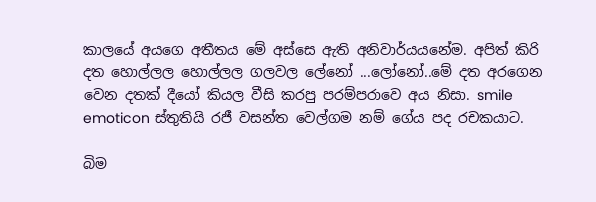කාලයේ අයගෙ අතීතය මේ අස්සෙ ඇති අනිවාර්යයනේම. අපිත් කිරි දත හොල්ලල හොල්ලල ගලවල ලේනෝ ...ලෝනෝ..මේ දත අරගෙන වෙන දතක් දීයෝ කියල වීසි කරපු පරම්පරාවෙ අය නිසා. smile emoticon ස්තුතියි රජී වසන්ත වෙල්ගම නම් ගේය පද රචකයාට.

බිම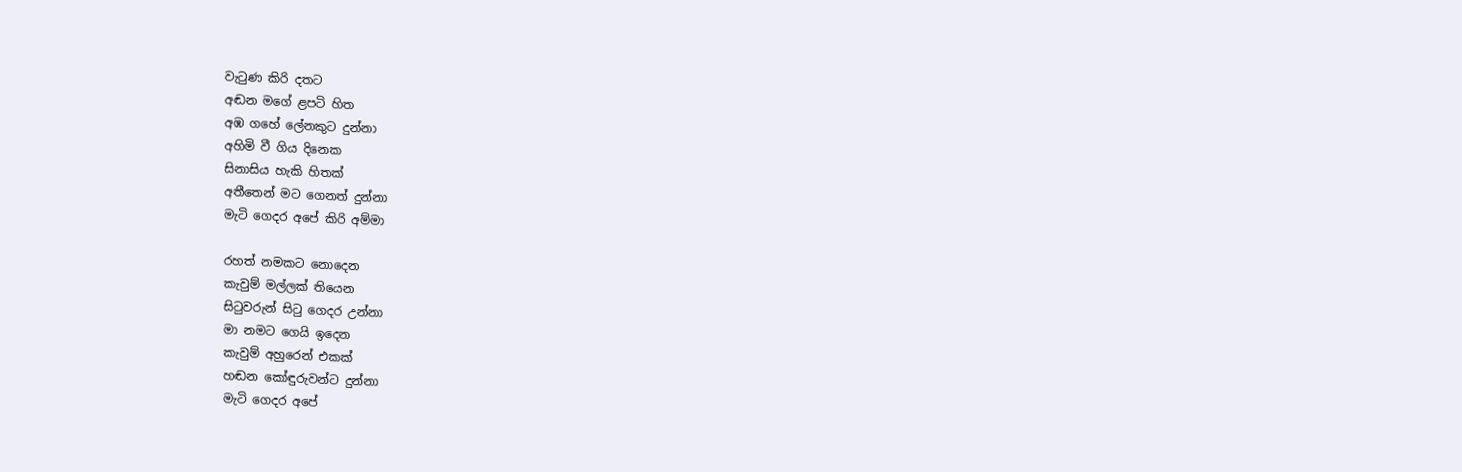වැටුණ කිරි දතට
අඬන මගේ ළපටි හිත
අඹ ගහේ ලේනකුට දුන්නා
අහිමි වී ගිය දිනෙක
සිනාසිය හැකි හිතක්
අතීතෙන් මට ගෙනත් දුන්නා
මැටි ගෙදර අපේ කිරි අම්මා

රහත් නමකට නොදෙන
කැවුම් මල්ලක් තියෙන
සිටුවරුන් සිටු ගෙදර උන්නා
මා නමට ගෙයි ඉදෙන
කැවුම් අහුරෙන් එකක්
හඬන කෝඳුරුවන්ට දුන්නා
මැටි ගෙදර අපේ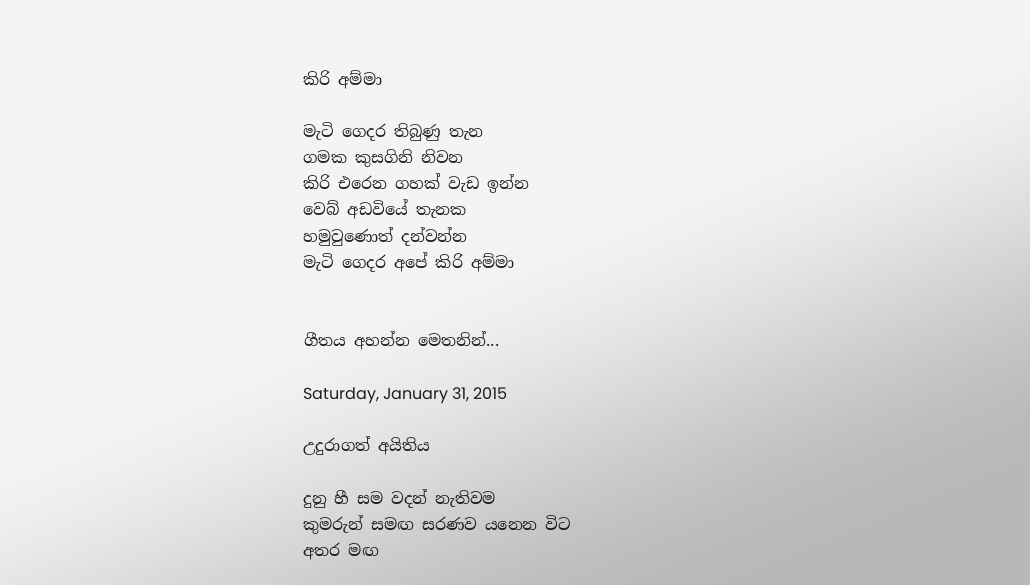කිරි අම්මා

මැටි ගෙදර තිබුණු තැන
ගමක කුසගිනි නිවන
කිරි එරෙන ගහක් වැඩ ඉන්න
වෙබ් අඩවියේ තැනක
හමුවුණොත් දන්වන්න
මැටි ගෙදර අපේ කිරි අම්මා


ගීතය අහන්න මෙතනින්...

Saturday, January 31, 2015

උදුරාගත් අයිතිය

දුනු හී සම වදන් නැතිවම
කුමරුන් සමඟ සරණව යනෙන විට
අතර මඟ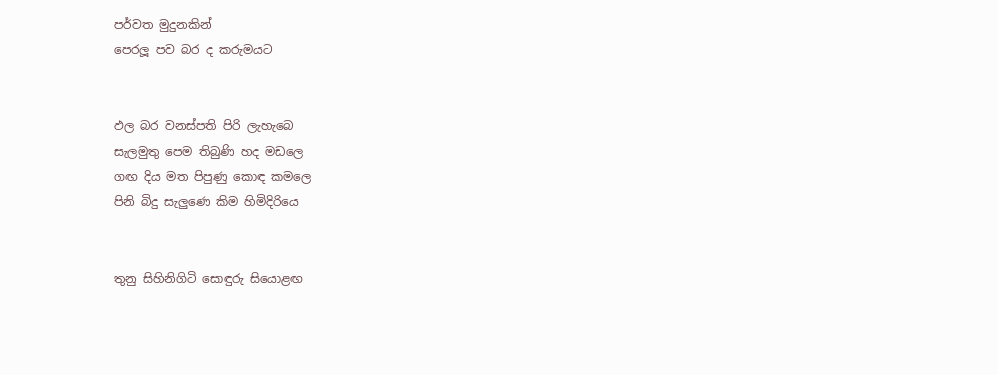පර්වත මුදුනකින්
පෙරලූ පව බර ද කරුමයට


ඵල බර වනස්පති පිරි ලැහැබෙ
සැලමුතු පෙම තිබුණි හද මඩලෙ
ගඟ දිය මත පිපුණු කොඳ කමලෙ
පිනි බිදු සැලුණෙ කිම හිමිදිරියෙ


තුනු සිහිනිගිටි සොඳුරු සියොළඟ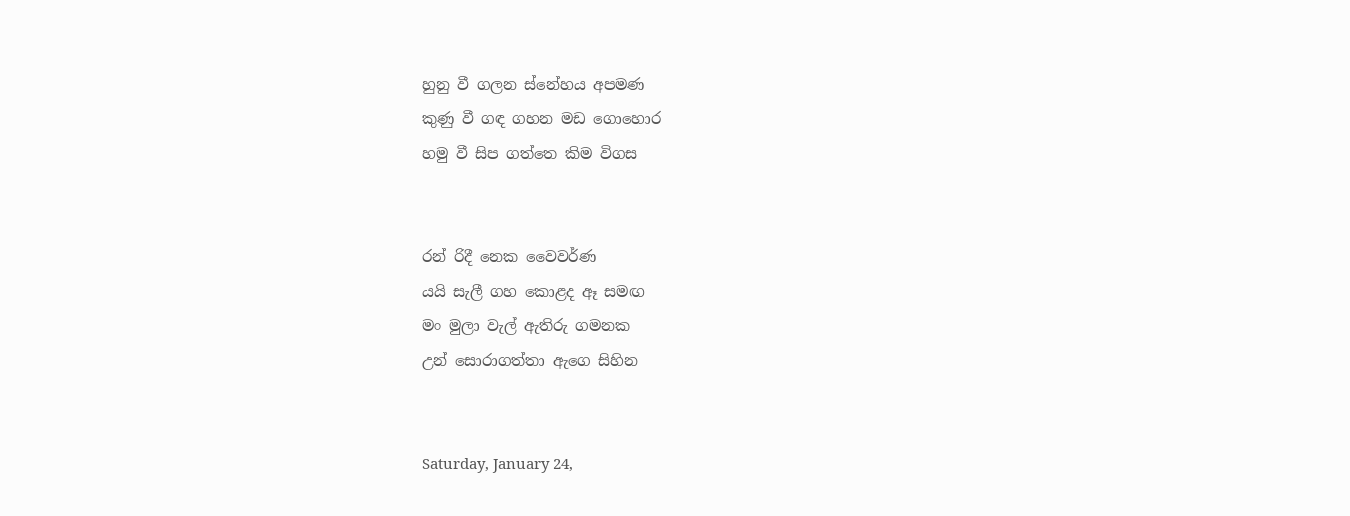හුනු වී ගලන ස්නේහය අපමණ
කුණු වී ගඳ ගහන මඩ ගොහොර
හමු වී සිප ගත්තෙ කිම විගස


රන් රිදී නෙක වෛවර්ණ
යයි සැලී ගහ කොළද ඈ සමඟ
මං මුලා වැල් ඇතිරු ගමනක
උන් සොරාගත්තා ඇගෙ සිහින


Saturday, January 24,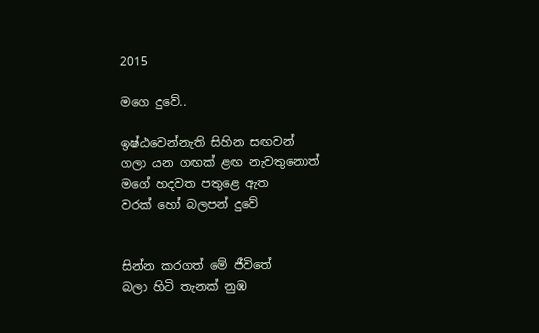2015

මගෙ දුවේ..

ඉෂ්ඨවෙන්නැති සිහින සඟවන්
ගලා යන ගඟක් ළඟ නැවතුනොත්
මගේ හදවත පතුළෙ ඇත
වරක් හෝ බලපන් දුවේ


සින්න කරගත් මේ ජීවිතේ
බලා හිටි තැනක් නුඹ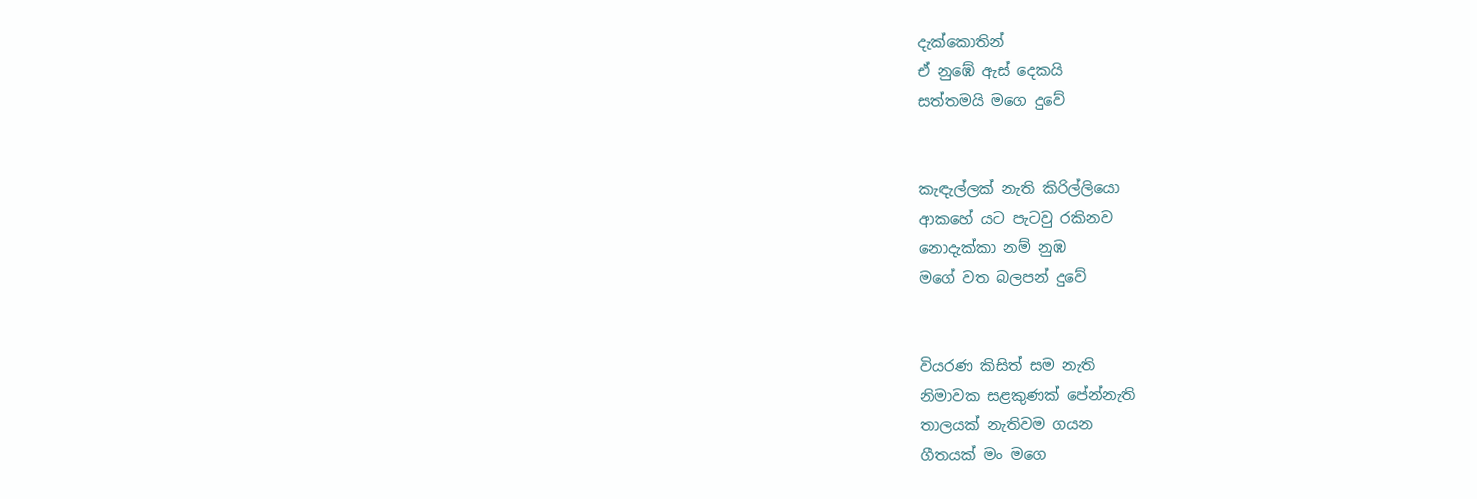දැක්කොතින්
ඒ නුඹේ ඇස් දෙකයි
සත්තමයි මගෙ දුවේ


කැඳැල්ලක් නැති කිරිල්ලියො
ආකහේ යට පැටවු රකිනව
නොදැක්කා නම් නුඹ
මගේ වත බලපන් දුවේ


වියරණ කිසිත් සම නැති
නිමාවක සළකුණක් පේන්නැති
තාලයක් නැතිවම ගයන
ගීතයක් මං මගෙ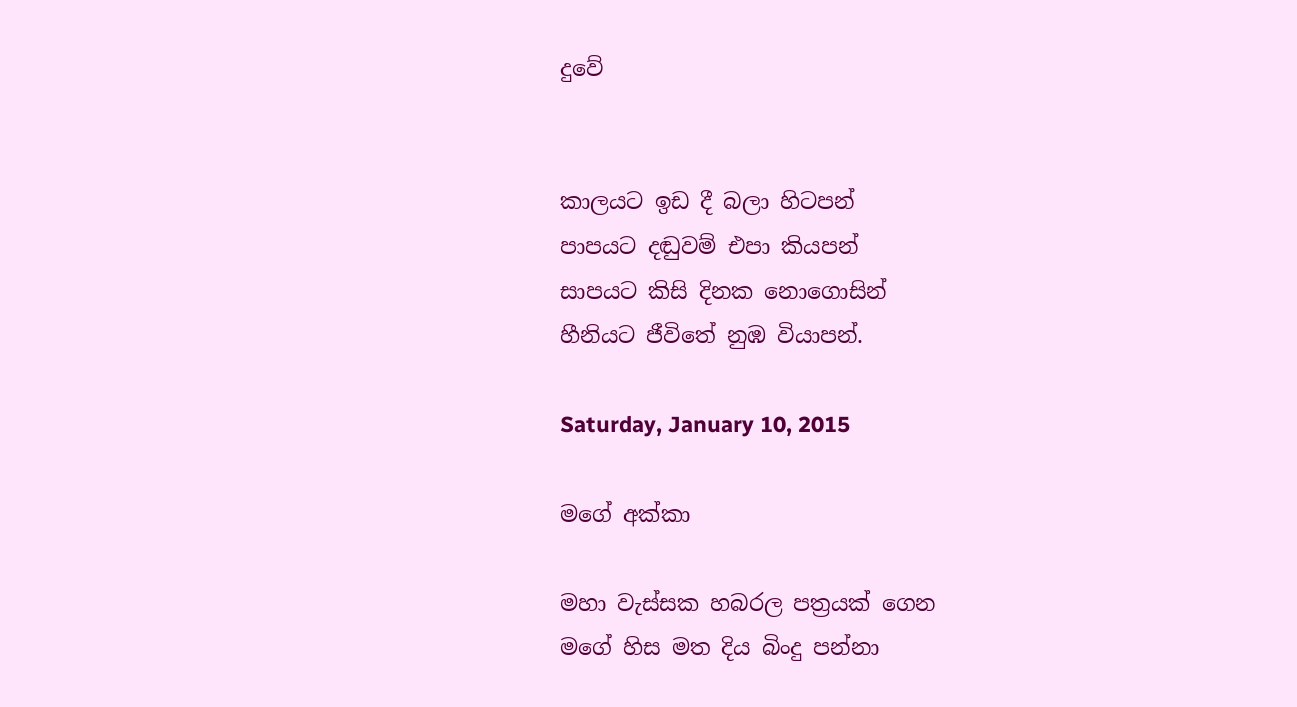දුවේ


කාලයට ඉඩ දී බලා හිටපන්
පාපයට දඬුවම් එපා කියපන්
සාපයට කිසි දිනක නොගොසින්
හීනියට ජීවිතේ නුඹ වියාපන්.

Saturday, January 10, 2015

මගේ අක්කා

මහා වැස්සක හබරල පත්‍රයක් ගෙන
මගේ හිස මත දිය බිංදු පන්නා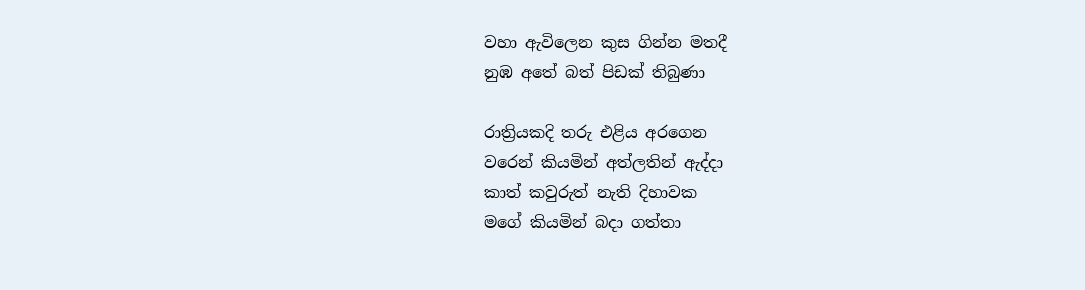වහා ඇවිලෙන කුස ගින්න මතදී
නුඹ අතේ බත් පිඩක් තිබුණා

රාත්‍රියකදි තරු එළිය අරගෙන
වරෙන් කියමින් අත්ලතින් ඇද්දා
කාත් කවුරුත් නැති දිහාවක
මගේ කියමින් බදා ගත්තා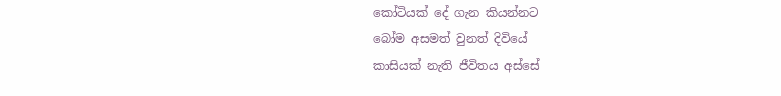කෝටියක් දේ ගැන කියන්නට
බෝම අසමත් වුනත් දිවියේ
කාසියක් නැති ජීවිතය අස්සේ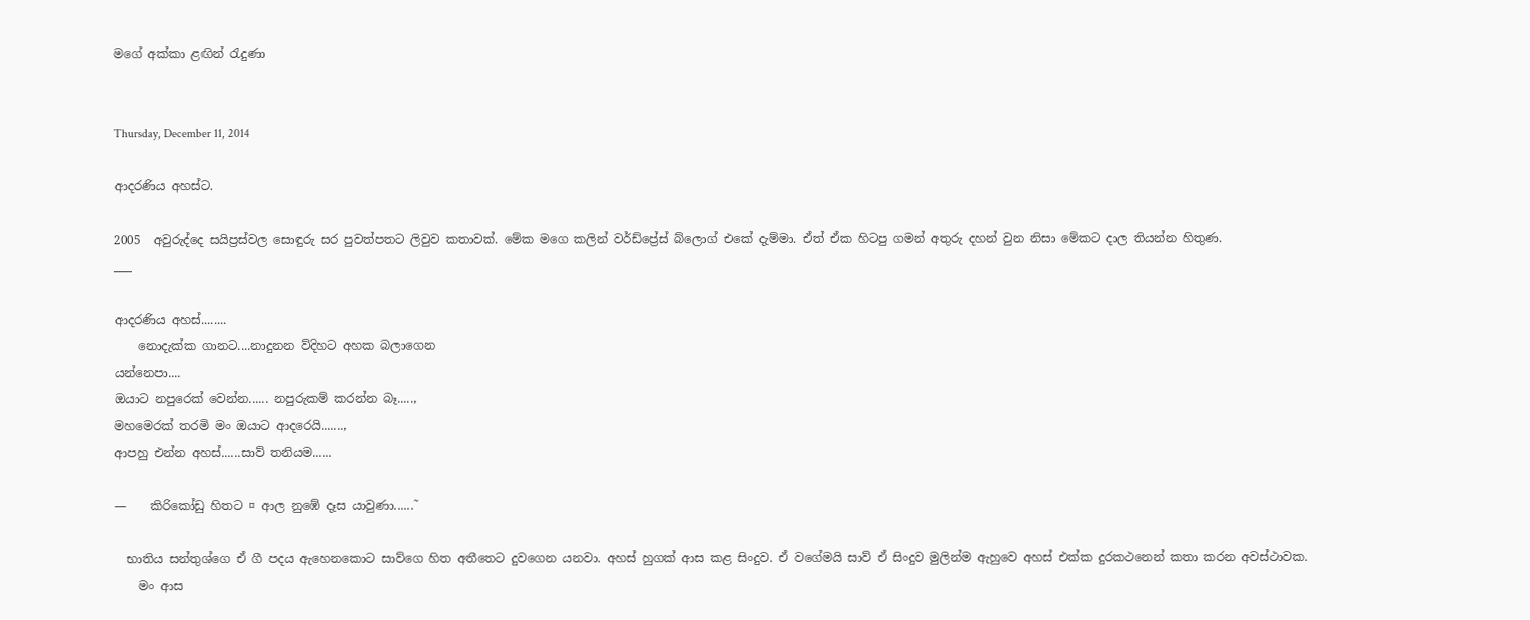මගේ අක්කා ළඟින් රැදුණා


Thursday, December 11, 2014

ආදරණිය අහස්ට.

2005  අවුරුද්දෙ සයිප්‍රස්වල සොඳුරු සර පුවත්පතට ලිවුව කතාවක්. මේක මගෙ කලින් වර්ඩ්ප්‍රේස් බ්ලොග් එකේ දැම්මා. ඒත් ඒක හිටපු ගමන් අතුරු දහන් වුන නිසා මේකට දාල තියන්න හිතුණ.
___

ආදරණිය අහස්........
    නොදැක්ක ගානට....නාදුනන ව්දිහට අහක බලාගෙන
යන්නෙපා....
ඔයාට නපුරෙක් වෙන්න...... නපුරුකම් කරන්න බෑ.....,
මහමෙරක් තරමි මං ඔයාට ආදරෙයි.......,
ආපහු එන්න අහස්......සාව් තනියම......

—    කිරිකෝඩු හිතට ¤ ආල නුඹේ දෑස යාවුණා......˜

  භාතිය සන්තුශ්ගෙ ඒ ගී පදය ඇහෙනකොට සාව්ගෙ හිත අතීතෙට දුවගෙන යනවා. අහස් හුගක් ආස කළ සිංදුව. ඒ වගේමයි සාව් ඒ සිංදුව මුලින්ම ඇහුවෙ අහස් එක්ක දුරකථනෙන් කතා කරන අවස්ථාවක.
    මං ආස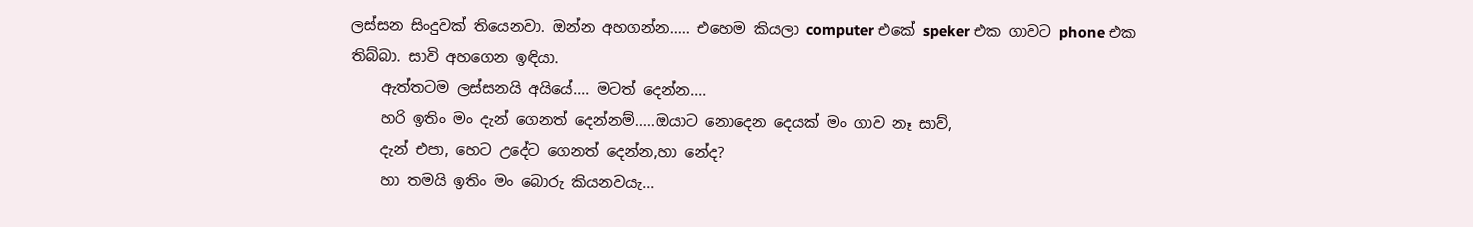ලස්සන සිංදුවක් තියෙනවා. ඔන්න අහගන්න..... එහෙම කියලා computer එකේ speker එක ගාවට phone එක තිබ්බා. සාවි අහගෙන ඉඳියා.
    ඇත්තටම ලස්සනයි අයියේ.... මටත් දෙන්න....
    හරි ඉතිං මං දැන් ගෙනත් දෙන්නම්.....ඔයාට නොදෙන දෙයක් මං ගාව නෑ සාව්,
    දැන් එපා, හෙට උදේට ගෙනත් දෙන්න,හා නේද?
    හා තමයි ඉතිං මං බොරු කියනවයැ...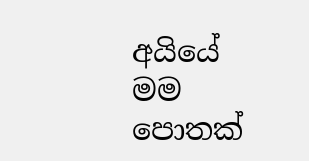අයියේ මම පොතක්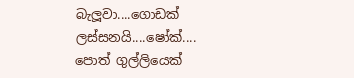බැලූවා....ගොඩක් ලස්සනයි....ෂෝක්....
පොත් ගුල්ලියෙක්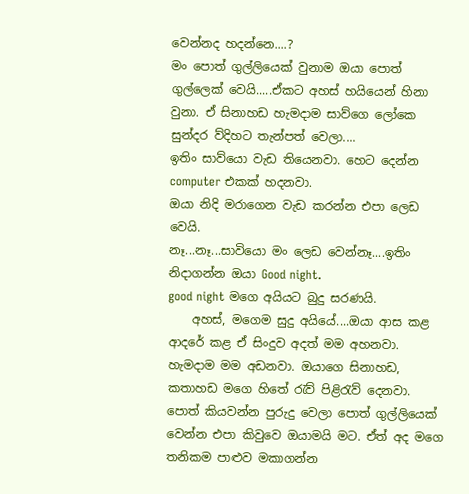වෙන්නද හදන්නෙ....?
මං පොත් ගුල්ලියෙක් වුනාම ඔයා පොත් ගුල්ලෙක් වෙයි.....ඒකට අහස් හයියෙන් හිනා වුනා. ඒ සිනාහඩ හැමදාම සාව්ගෙ ලෝකෙ සුන්දර ව්දිහට තැන්පත් වෙලා....
ඉතිං සාව්යො වැඩ තියෙනවා. හෙට දෙන්න computer එකක් හදනවා.
ඔයා නිදි මරාගෙන වැඩ කරන්න එපා ලෙඩ වෙයි.
නෑ...නෑ...සාවියො මං ලෙඩ වෙන්නෑ....ඉතිං නිදාගන්න ඔයා Good night.
good night මගෙ අයියට බුදු සරණයි.
    අහස්, මගෙම සුදු අයියේ....ඔයා ආස කළ ආදරේ කළ ඒ සිංදුව අදත් මම අහනවා. හැමදාම මම අඩනවා. ඔයාගෙ සිනාහඩ, කතාහඩ මගෙ හිතේ රැව් පිළිරැව් දෙනවා. පොත් කියවන්න පුරුදු වෙලා පොත් ගුල්ලියෙක් වෙන්න එපා කිවුවෙ ඔයාමයි මට. ඒත් අද මගෙ තනිකම පාළුව මකාගන්න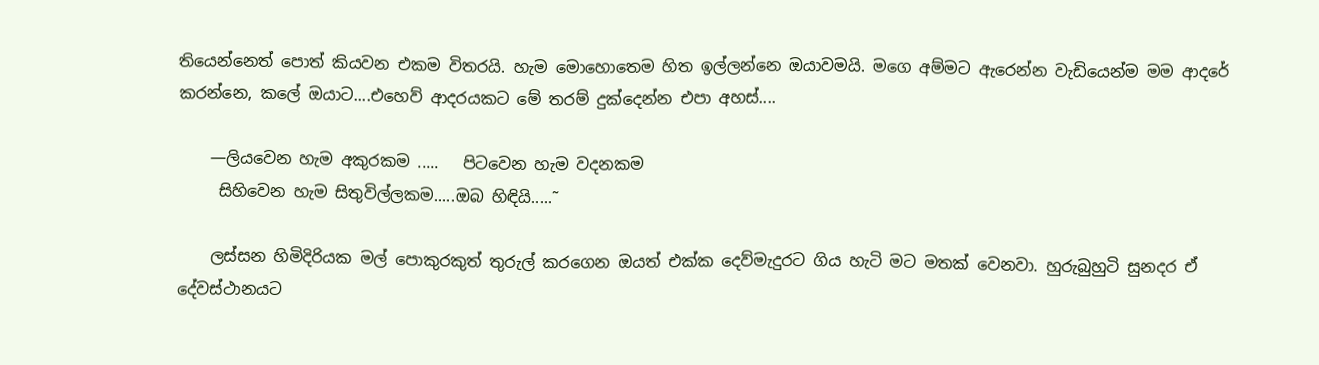තියෙන්නෙත් පොත් කියවන එකම විතරයි. හැම මොහොතෙම හිත ඉල්ලන්නෙ ඔයාවමයි. මගෙ අම්මට ඇරෙන්න වැඩියෙන්ම මම ආදරේ කරන්නෙ, කලේ ඔයාට....එහෙව් ආදරයකට මේ තරම් දුක්දෙන්න එපා අහස්....

    —ලියවෙන හැම අකුරකම .....   පිටවෙන හැම වදනකම
     සිහිවෙන හැම සිතුවිල්ලකම.....ඔබ හිඳියි.....˜

    ලස්සන හිමිදිරියක මල් පොකුරකුත් තුරුල් කරගෙන ඔයත් එක්ක දෙව්මැදුරට ගිය හැටි මට මතක් වෙනවා. හුරුබුහුටි සුනදර ඒ දේවස්ථානයට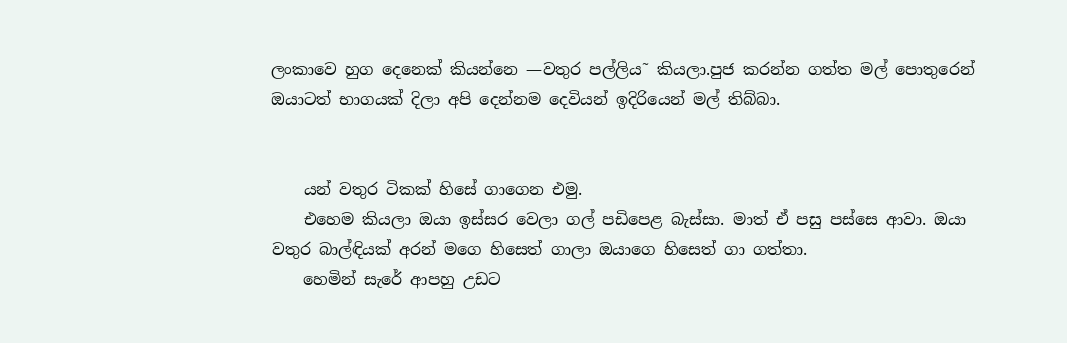ලංකාවෙ හුග දෙනෙක් කියන්නෙ —වතුර පල්ලිය˜ කියලා.පුජ කරන්න ගත්ත මල් පොතුරෙන් ඔයාටත් භාගයක් දිලා අපි දෙන්නම දෙවියන් ඉදිරියෙන් මල් තිබ්බා.


    යන් වතුර ටිකක් හිසේ ගාගෙන එමු.
    එහෙම කියලා ඔයා ඉස්සර වෙලා ගල් පඩිපෙළ බැස්සා. මාත් ඒ පසු පස්සෙ ආවා. ඔයා වතුර බාල්ඳියක් අරන් මගෙ හිසෙත් ගාලා ඔයාගෙ හිසෙත් ගා ගත්තා.
    හෙමින් සැරේ ආපහු උඩට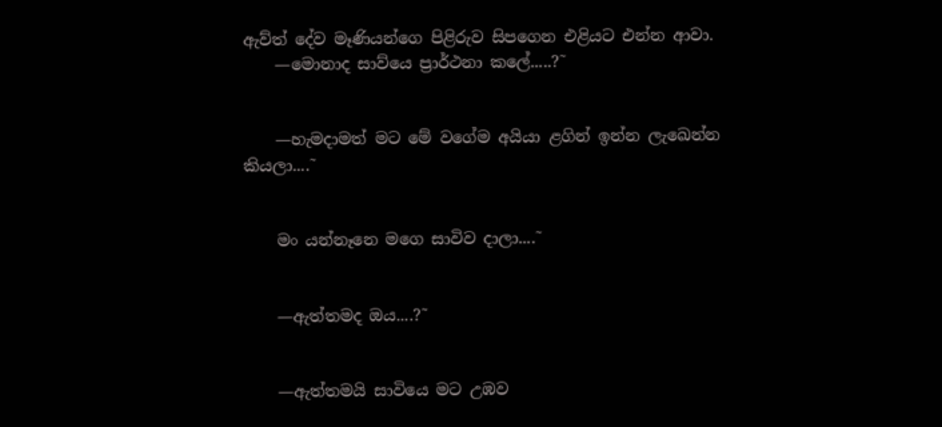ඇව්ත් දේව මෑණියන්ගෙ පිළිරුව සිපගෙන එළියට එන්න ආවා.
    —මොනාද සාව්යෙ ප්‍රාර්ථනා කලේ.....?˜


    —හැමදාමත් මට මේ වගේම අයියා ළගින් ඉන්න ලැඛෙන්න කියලා....˜


    මං යන්නෑනෙ මගෙ සාවිව දාලා....˜


    —ඇත්තමද ඔය....?˜


    —ඇත්තමයි සාවියෙ මට උඹව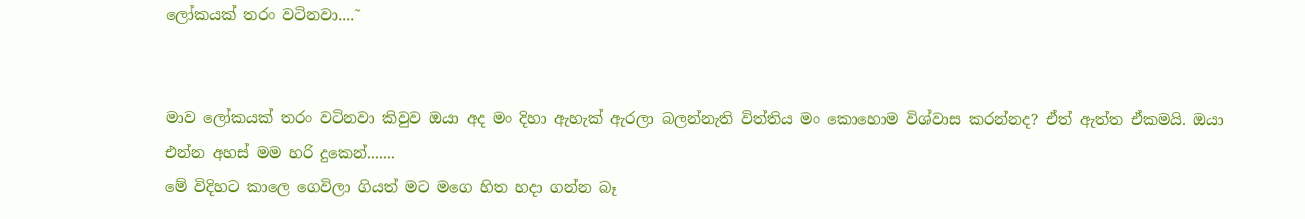ලෝකයක් තරං වටිනවා....˜


මාව ලෝකයක් තරං වටිනවා කිවුව ඔයා අද මං දිහා ඇහැක් ඇරලා බලන්නැති විත්තිය මං කොහොම විශ්වාස කරන්නද? ඒත් ඇත්ත ඒකමයි. ඔයා එන්න අහස් මම හරි දුකෙන්.......
මේ විදිහට කාලෙ ගෙවිලා ගියත් මට මගෙ හිත හදා ගන්න බෑ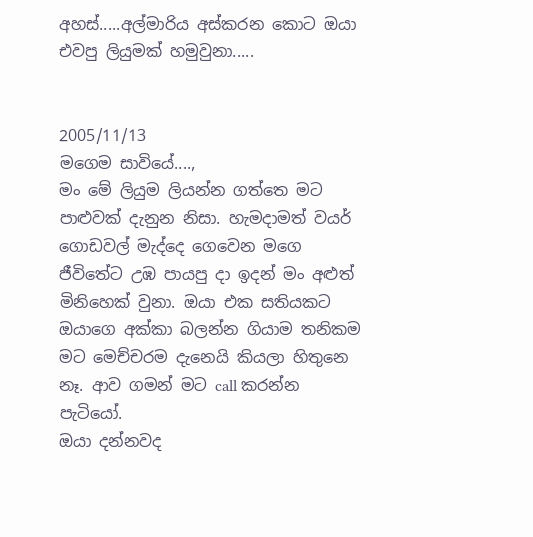අහස්.....අල්මාරිය අස්කරන කොට ඔයා එවපු ලියුමක් හමුවුනා.....


2005/11/13
මගෙම සාවියේ....,
මං මේ ලියුම ලියන්න ගත්තෙ මට පාළුවක් දැනුන නිසා. හැමදාමත් වයර් ගොඩවල් මැද්දෙ ගෙවෙන මගෙ ජීවිතේට උඹ පායපු දා ඉදන් මං අළුත් මිනිහෙක් වුනා. ඔයා එක සතියකට ඔයාගෙ අක්කා බලන්න ගියාම තනිකම මට මෙච්චරම දැනෙයි කියලා හිතුනෙ නෑ. ආව ගමන් මට call කරන්න පැටියෝ.
ඔයා දන්නවද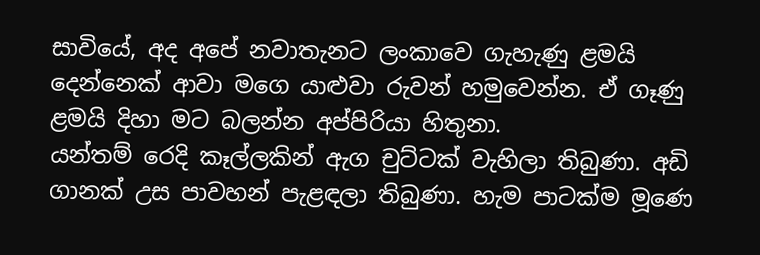සාවියේ, අද අපේ නවාතැනට ලංකාවෙ ගැහැණු ළමයි දෙන්නෙක් ආවා මගෙ යාළුවා රුවන් හමුවෙන්න. ඒ ගෑණු ළමයි දිහා මට බලන්න අප්පිරියා හිතුනා.
යන්තම් රෙදි කෑල්ලකින් ඇග චුට්ටක් වැහිලා තිබුණා. අඩි ගානක් උස පාවහන් පැළඳලා තිබුණා. හැම පාටක්ම මූණෙ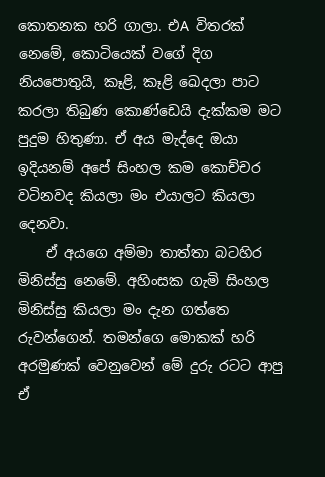කොතනක හරි ගාලා. එA විතරක් නෙමේ, කොටියෙක් වගේ දිග නියපොතුයි, කෑළි, කෑළි ඛෙදලා පාට කරලා තිබුණ කොණ්ඩෙයි දැක්කම මට පුදුම හිතුණා. ඒ අය මැද්දෙ ඔයා ඉදියනම් අපේ සිංහල කම කොච්චර වටිනවද කියලා මං එයාලට කියලා දෙනවා.
    ඒ අයගෙ අම්මා තාත්තා බටහිර මිනිස්සු නෙමේ. අහිංසක ගැමි සිංහල මිනිස්සු කියලා මං දැන ගත්තෙ රුවන්ගෙන්. තමන්ගෙ මොකක් හරි අරමුණක් වෙනුවෙන් මේ දුරු රටට ආපු ඒ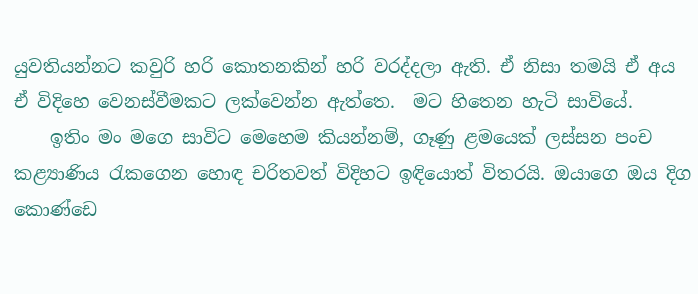යුවතියන්නට කවුරි හරි කොතනකින් හරි වරද්දලා ඇති. ඒ නිසා තමයි ඒ අය ඒ විදිහෙ වෙනස්වීමකට ලක්වෙන්න ඇත්තෙ.  මට හිතෙන හැටි සාවියේ.
    ඉතිං මං මගෙ සාවිට මෙහෙම කියන්නම්, ගෑණු ළමයෙක් ලස්සන පංච කළ්‍යාණිය රැකගෙන හොඳ චරිතවත් විදිහට ඉඳියොත් විතරයි. ඔයාගෙ ඔය දිග කොණ්ඩෙ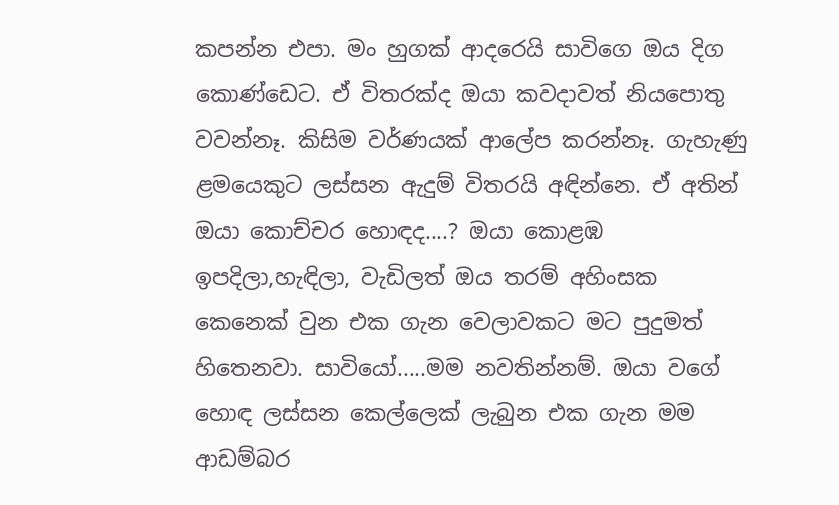කපන්න එපා. මං හුගක් ආදරෙයි සාවිගෙ ඔය දිග කොණ්ඩෙට. ඒ විතරක්ද ඔයා කවදාවත් නියපොතු වවන්නෑ. කිසිම වර්ණයක් ආලේප කරන්නෑ. ගැහැණු ළමයෙකුට ලස්සන ඇදුම් විතරයි අඳින්නෙ. ඒ අතින් ඔයා කොච්චර හොඳද....? ඔයා කොළඹ ඉපදිලා,හැඳිලා, වැඩිලත් ඔය තරම් අහිංසක කෙනෙක් වුන එක ගැන වෙලාවකට මට පුදුමත් හිතෙනවා. සාවියෝ.....මම නවතින්නම්. ඔයා වගේ හොඳ ලස්සන කෙල්ලෙක් ලැබුන එක ගැන මම ආඩම්බර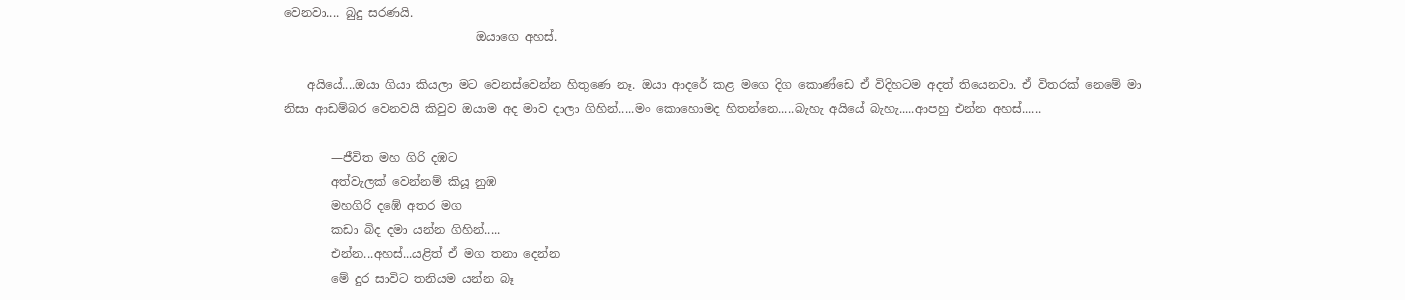වෙනවා.... බුදු සරණයි.
                                ඔයාගෙ අහස්.

    අයියේ....ඔයා ගියා කියලා මට වෙනස්වෙන්න හිතුණෙ නෑ. ඔයා ආදරේ කළ මගෙ දිග කොණ්ඩෙ ඒ විදිහටම අදත් තියෙනවා. ඒ විතරක් නෙමේ මා නිසා ආඩම්බර වෙනවයි කිවුව ඔයාම අද මාව දාලා ගිහින්.....මං කොහොමද හිතන්නෙ.....බැහැ අයියේ බැහැ.....ආපහු එන්න අහස්......

        —ජීවිත මහ ගිරි දඹට
        අත්වැලක් වෙන්නම් කියූ නුඹ
        මහගිරි දඹේ අතර මග
        කඩා බිද දමා යන්න ගිහින්.....
        එන්න...අහස්...යළිත් ඒ මග තනා දෙන්න
        මේ දුර සාවිට තනියම යන්න බෑ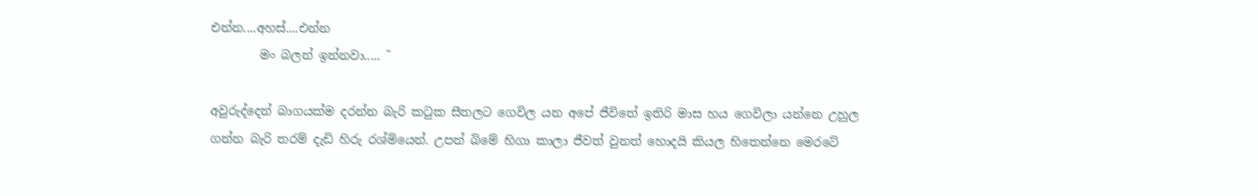එන්න....අහස්....එන්න
        මං බලන් ඉන්නවා..... ˜

අවුරුද්දෙන් බාගයක්ම දරන්න බැරි කටුක සීතලට ගෙවිල යන අපේ ජීවිතේ ඉතිරි මාස හය ගෙවිලා යන්නෙ උහුල ගන්න බැරි තරම් දැඩි හිරු රශ්මියෙන්. උපන් බිමේ හිගා කාලා ජීවත් වුනත් හොදයි කියල හිතෙන්නෙ මෙරටේ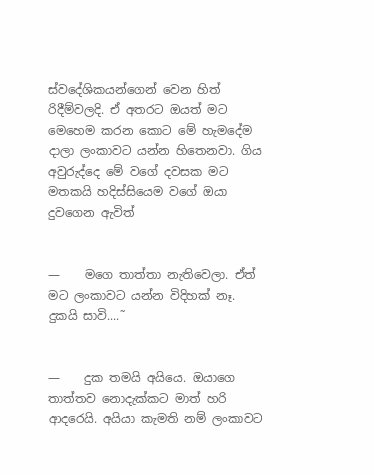ස්වදේශිකයන්ගෙන් වෙන හිත් රිදීම්වලදි. ඒ අතරට ඔයත් මට මෙහෙම කරන කොට මේ හැමදේම දාලා ලංකාවට යන්න හිතෙනවා. ගිය අවුරුද්දෙ මේ වගේ දවසක මට මතකයි හදිස්සියෙම වගේ ඔයා දුවගෙන ඇවිත්


—    මගෙ තාත්තා නැතිවෙලා. ඒත් මට ලංකාවට යන්න විදිහක් නෑ. දුකයි සාවි....˜


—    දුක තමයි අයියෙ. ඔයාගෙ තාත්තව නොදැක්කට මාත් හරි ආදරෙයි. අයියා කැමති නම් ලංකාවට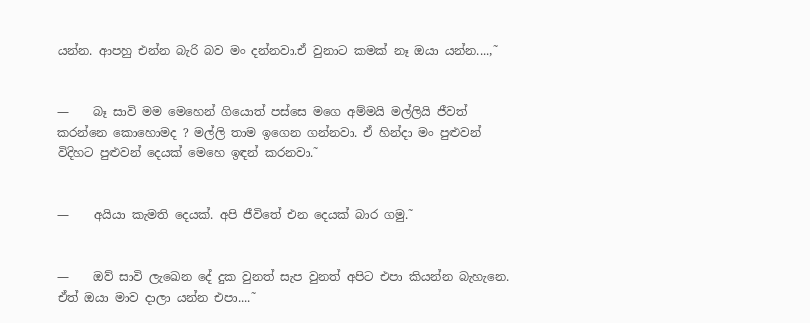යන්න. ආපහු එන්න බැරි බව මං දන්නවා.ඒ වුනාට කමක් නෑ ඔයා යන්න....,˜


—    බෑ සාවි මම මෙහෙන් ගියොත් පස්සෙ මගෙ අම්මයි මල්ලියි ජීවත් කරන්නෙ කොහොමද ? මල්ලි තාම ඉගෙන ගන්නවා. ඒ හින්දා මං පුළුවන් විදිහට පුළුවන් දෙයක් මෙහෙ ඉඳන් කරනවා.˜


—    අයියා කැමති දෙයක්. අපි ජීවිතේ එන දෙයක් බාර ගමු.˜


—    ඔව් සාවි ලැඛෙන දේ දුක වුනත් සැප වුනත් අපිට එපා කියන්න බැහැනෙ. ඒත් ඔයා මාව දාලා යන්න එපා....˜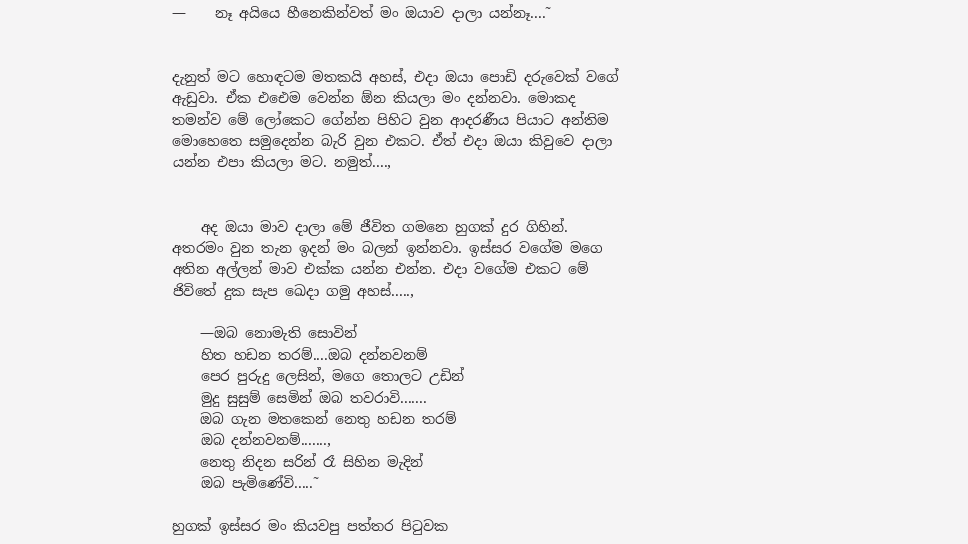—    නෑ අයියෙ හීනෙකින්වත් මං ඔයාව දාලා යන්නෑ....˜


දැනුත් මට හොඳටම මතකයි අහස්, එදා ඔයා පොඩි දරුවෙක් වගේ ඇඩුවා. ඒක එඓම වෙන්න ඕන කියලා මං දන්නවා. මොකද තමන්ව මේ ලෝකෙට ගේන්න පිහිට වුන ආදරණීය පියාට අන්තිම මොහෙතෙ සමුදෙන්න බැරි වුන එකට. ඒත් එදා ඔයා කිවුවෙ දාලා යන්න එපා කියලා මට. නමුත්....,


    අද ඔයා මාව දාලා මේ ජීවිත ගමනෙ හුගක් දුර ගිහින්. අතරමං වුන තැන ඉදන් මං බලන් ඉන්නවා. ඉස්සර වගේම මගෙ අතින අල්ලන් මාව එක්ක යන්න එන්න. එදා වගේම එකට මේ ජිවිතේ දුක සැප ඛෙදා ගමු අහස්.....,

    —ඔබ නොමැති සොවින්
    හිත හඩන තරම්....ඔබ දන්නවනම්
    පෙර පුරුදු ලෙසින්, මගෙ තොලට උඩින්
    මුදු සුසුම් සෙමින් ඔබ තවරාවි.......
    ඔබ ගැන මතකෙන් නෙතු හඩන තරම්
    ඔබ දන්නවනම්.......,
    නෙතු නිදන සරින් රෑ සිහින මැදින්
    ඔබ පැමිණේවි.....˜

හුගක් ඉස්සර මං කියවපු පත්තර පිටුවක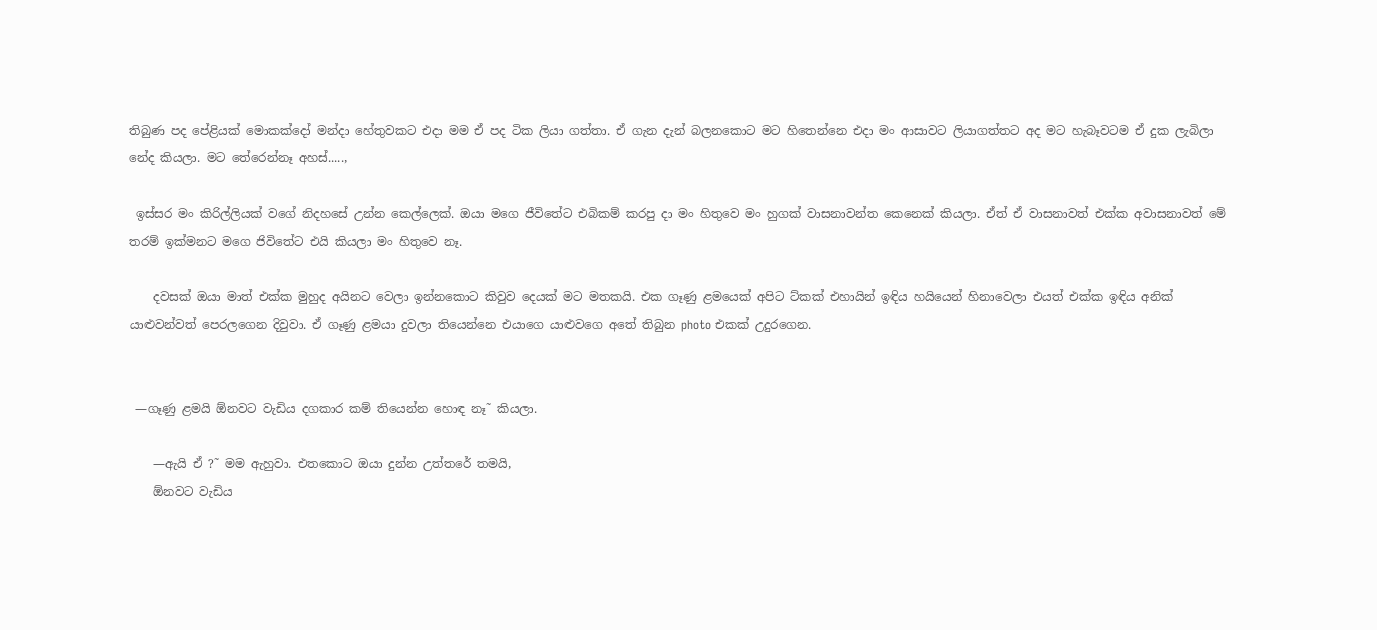තිබුණ පද පේළියක් මොකක්දෝ මන්දා හේතුවකට එදා මම ඒ පද ටික ලියා ගත්තා. ඒ ගැන දැන් බලනකොට මට හිතෙන්නෙ එදා මං ආසාවට ලියාගත්තට අද මට හැබෑවටම ඒ දුක ලැබිලා නේද කියලා. මට තේරෙන්නෑ අහස්.....,

 ඉස්සර මං කිරිල්ලියක් වගේ නිදහසේ උන්න කෙල්ලෙක්. ඔයා මගෙ ජීවිතේට එබිකම් කරපු දා මං හිතුවෙ මං හුගක් වාසනාවන්ත කෙනෙක් කියලා. ඒත් ඒ වාසනාවත් එක්ක අවාසනාවත් මේ තරම් ඉක්මනට මගෙ ජිවිතේට එයි කියලා මං හිතුවෙ නෑ.

    දවසක් ඔයා මාත් එක්ක මුහුද අයිනට වෙලා ඉන්නකොට කිවුව දෙයක් මට මතකයි. එක ගෑණු ළමයෙක් අපිට ට්කක් එහායින් ඉඳිය හයියෙන් හිනාවෙලා එයත් එක්ක ඉඳිය අනික් යාළුවන්වත් පෙරලගෙන දිවුවා. ඒ ගෑණු ළමයා දුවලා තියෙන්නෙ එයාගෙ යාළුවගෙ අතේ තිබුන photo එකක් උදුරගෙන.


 —ගෑණු ළමයි ඕනවට වැඩිය දගකාර කම් තියෙන්න හොඳ නෑ˜ කියලා.

    —ඇයි ඒ ?˜ මම ඇහුවා. එතකොට ඔයා දුන්න උත්තරේ තමයි,
    ඕනවට වැඩිය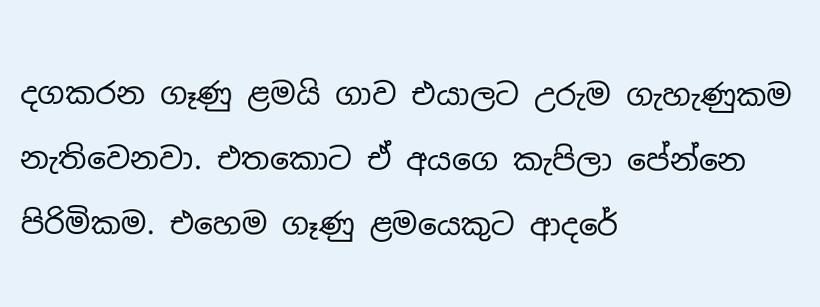දගකරන ගෑණු ළමයි ගාව එයාලට උරුම ගැහැණුකම නැතිවෙනවා. එතකොට ඒ අයගෙ කැපිලා පේන්නෙ පිරිමිකම. එහෙම ගෑණු ළමයෙකුට ආදරේ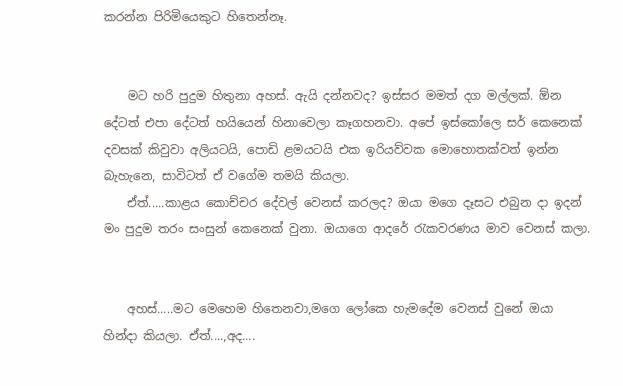කරන්න පිරිමියෙකුට හිතෙන්නෑ.


    මට හරි පුදුම හිතුනා අහස්. ඇයි දන්නවද? ඉස්සර මමත් දග මල්ලක්. ඕන දේටත් එපා දේටත් හයියෙන් හිනාවෙලා කෑගහනවා. අපේ ඉස්කෝලෙ සර් කෙනෙක් දවසක් කිවුවා අලියටයි, පොඩි ළමයටයි එක ඉරියව්වක මොහොතක්වත් ඉන්න බැහැනෙ, සාවිටත් ඒ වගේම තමයි කියලා.
    ඒත්.....කාළය කොච්චර දේවල් වෙනස් කරලද? ඔයා මගෙ දෑසට එබුන දා ඉදන් මං පුදුම තරං සංසුන් කෙනෙක් වුනා. ඔයාගෙ ආදරේ රැකවරණය මාව වෙනස් කලා.


    අහස්.....මට මෙහෙම හිතෙනවා,මගෙ ලෝකෙ හැමදේම වෙනස් වුනේ ඔයා හින්දා කියලා. ඒත්....,අද....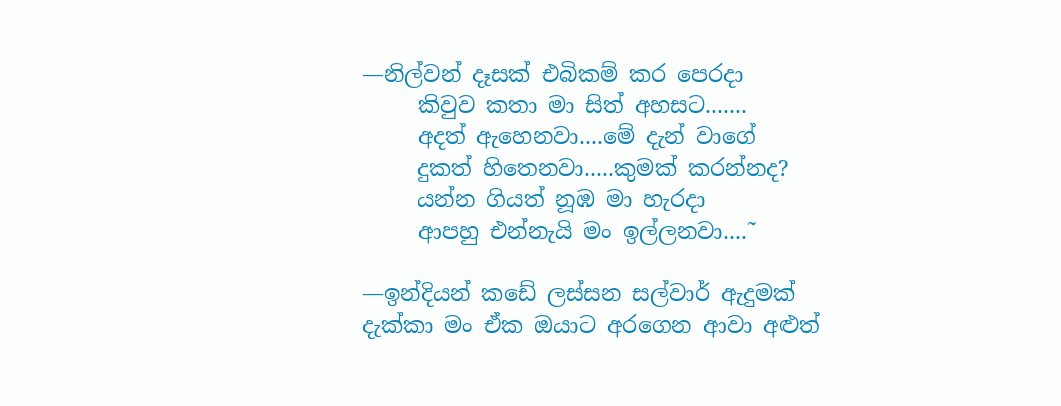—නිල්වන් දෑසක් එබිකම් කර පෙරදා
     කිවුව කතා මා සිත් අහසට.......
     අදත් ඇහෙනවා....මේ දැන් වාගේ
     දුකත් හිතෙනවා.....කුමක් කරන්නද?
     යන්න ගියත් නූඹ මා හැරදා
     ආපහු එන්නැයි මං ඉල්ලනවා....˜

—ඉන්දියන් කඩේ ලස්සන සල්වාර් ඇදුමක් දැක්කා මං ඒක ඔයාට අරගෙන ආවා අළුත්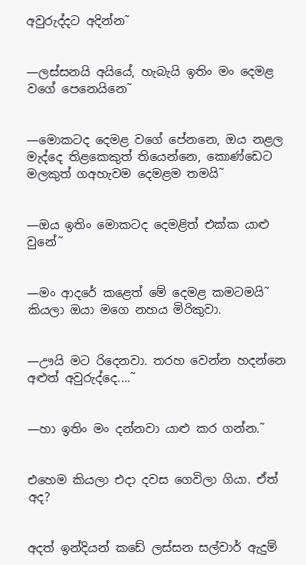අවුරුද්දට අදින්න˜


—ලස්සනයි අයියේ, හැබැයි ඉතිං මං දෙමළ වගේ පෙනෙයිනෙ˜


—මොකටද දෙමළ වගේ පේනනෙ, ඔය නළල මැද්දෙ තිළකෙකුත් තියෙන්නෙ, කොණ්ඩෙට මලකුත් ගඅහැවම දෙමළම තමයි˜


—ඔය ඉතිං මොකටද දෙමළිත් එක්ක යාළු වුනේ˜


—මං ආදරේ කළෙත් මේ දෙමළ කමටමයි˜ කියලා ඔයා මගෙ නහය මිරිකුවා.


—ඌයි මට රිදෙනවා. තරහ වෙන්න හදන්නෙ අළුත් අවුරුද්දෙ....˜


—හා ඉතිං මං දන්නවා යාළු කර ගන්න.˜


එහෙම කියලා එදා දවස ගෙවිලා ගියා. ඒත් අද?


අදත් ඉන්දියන් කඩේ ලස්සන සල්වාර් ඇදුම්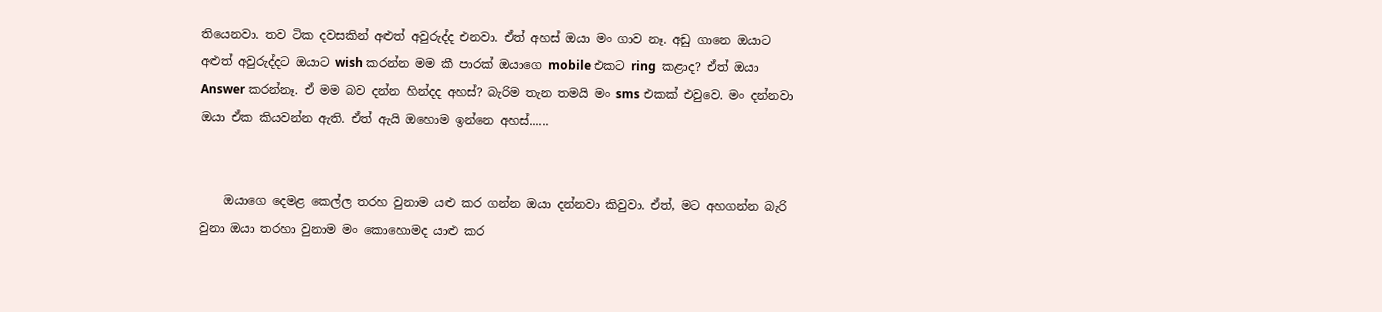තියෙනවා. තව ටික දවසකින් අළුත් අවුරුද්ද එනවා. ඒත් අහස් ඔයා මං ගාව නෑ. අඩු ගානෙ ඔයාට අළුත් අවුරුද්දට ඔයාට wish කරන්න මම කී පාරක් ඔයාගෙ mobile එකට ring  කළාද? ඒත් ඔයා Answer කරන්නෑ. ඒ මම බව දන්න හින්දද අහස්? බැරිම තැන තමයි මං sms එකක් එවුවෙ. මං දන්නවා ඔයා ඒක කියවන්න ඇති. ඒත් ඇයි ඔහොම ඉන්නෙ අහස්......


    ඔයාගෙ දෙමළ කෙල්ල තරහ වුනාම යළු කර ගන්න ඔයා දන්නවා කිවුවා. ඒත්, මට අහගන්න බැරි වුනා ඔයා තරහා වුනාම මං කොහොමද යාළු කර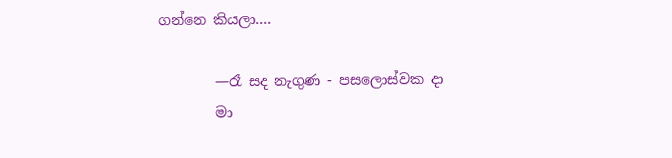ගන්නෙ කියලා....

        —රෑ සද නැගුණ - පසලොස්වක දා
        මා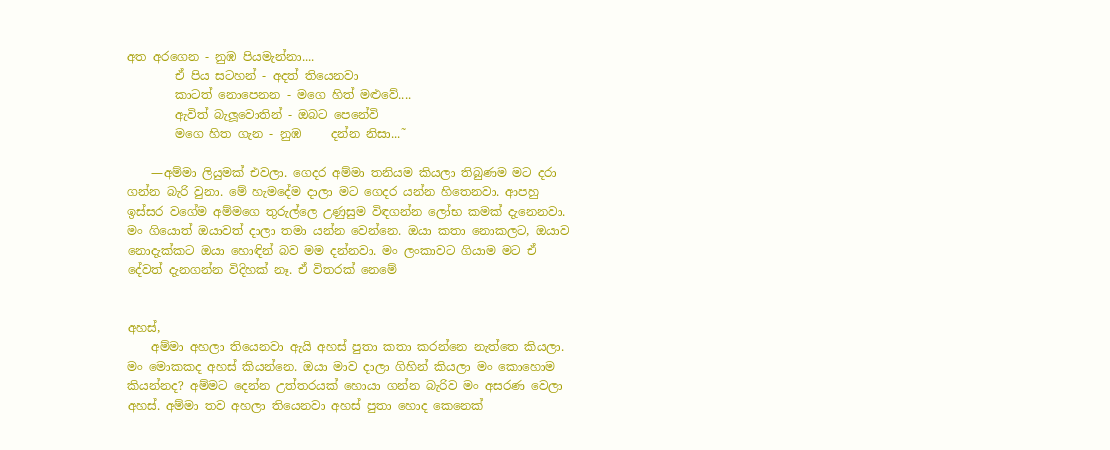අත අරගෙන - නුඹ පියමැන්නා....
        ඒ පිය සටහන් - අදත් තියෙනවා
        කාටත් නොපෙනන - මගෙ හිත් මළුවේ....
        ඇවිත් බැලූවොතින් - ඔබට පෙනේවි
        මගෙ හිත ගැන - නුඹ     දන්න නිසා...˜

    —අම්මා ලියුමක් එවලා. ගෙදර අම්මා තනියම කියලා තිබුණම මට දරා ගන්න බැරි වුනා. මේ හැමදේම දාලා මට ගෙදර යන්න හිතෙනවා. ආපහු ඉස්සර වගේම අම්මගෙ තුරුල්ලෙ උණුසුම විඳගන්න ලෝභ කමක් දැනෙනවා. මං ගියොත් ඔයාවත් දාලා තමා යන්න වෙන්නෙ. ඔයා කතා නොකලට, ඔයාව නොදැක්කට ඔයා හොඳින් බව මම දන්නවා. මං ලංකාවට ගියාම මට ඒ දේවත් දැනගන්න විදිහක් නෑ. ඒ විතරක් නෙමේ


අහස්,
    අම්මා අහලා තියෙනවා ඇයි අහස් පුතා කතා කරන්නෙ නැත්තෙ කියලා. මං මොකකද අහස් කියන්නෙ. ඔයා මාව දාලා ගිහින් කියලා මං කොහොම කියන්නද? අම්මට දෙන්න උත්තරයක් හොයා ගන්න බැරිව මං අසරණ වෙලා අහස්. අම්මා තව අහලා තියෙනවා අහස් පුතා හොද කෙනෙක්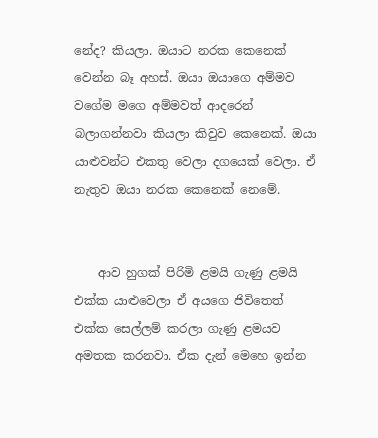නේද? කියලා. ඔයාට නරක කෙනෙක් වෙන්න බෑ අහස්. ඔයා ඔයාගෙ අම්මව වගේම මගෙ අම්මවත් ආදරෙන් බලාගන්නවා කියලා කිවුව කෙනෙක්. ඔයා යාළුවන්ට එකතු වෙලා දගයෙක් වෙලා. ඒ නැතුව ඔයා නරක කෙනෙක් නෙමේ.


    ආව හුගක් පිරිමි ළමයි ගැණු ළමයි එක්ක යාළුවෙලා ඒ අයගෙ ජිවිතෙත් එක්ක සෙල්ලම් කරලා ගැණු ළමයව අමතක කරනවා. ඒක දැන් මෙහෙ ඉන්න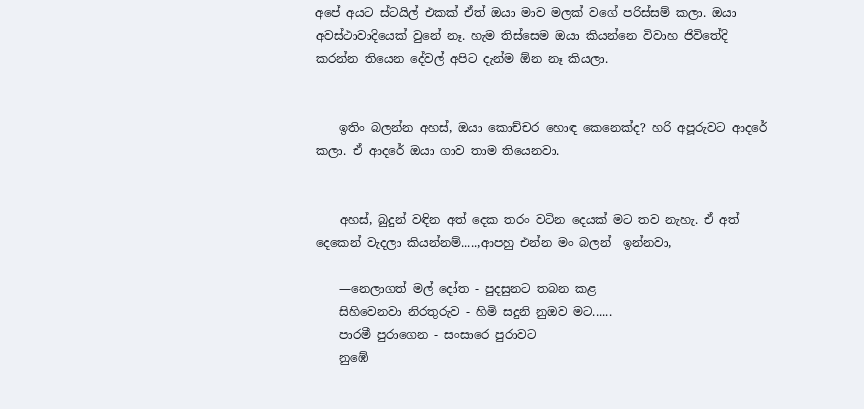අපේ අයට ස්ටයිල් එකක් ඒත් ඔයා මාව මලක් වගේ පරිස්සම් කලා. ඔයා අවස්ථාවාදියෙක් වුනේ නෑ. හැම තිස්සෙම ඔයා කියන්නෙ විවාහ ජිවිතේදි කරන්න තියෙන දේවල් අපිට දැන්ම ඕන නෑ කියලා.


    ඉතිං බලන්න අහස්, ඔයා කොච්චර හොඳ කෙනෙක්ද? හරි අපූරුවට ආදරේ කලා. ඒ ආදරේ ඔයා ගාව තාම තියෙනවා.


    අහස්, බුදුන් වඳින අත් දෙක තරං වටින දෙයක් මට තව නැහැ. ඒ අත් දෙකෙන් වැදලා කියන්නම්.....,ආපහු එන්න මං බලන්  ඉන්නවා,

    —නෙලාගත් මල් දෝත - පුදසුනට තබන කළ
    සිහිවෙනවා නිරතුරුව - හිමි සදුනි නුඔව මට......
    පාරමී පුරාගෙන - සංසාරෙ පුරාවට
    නුඹේ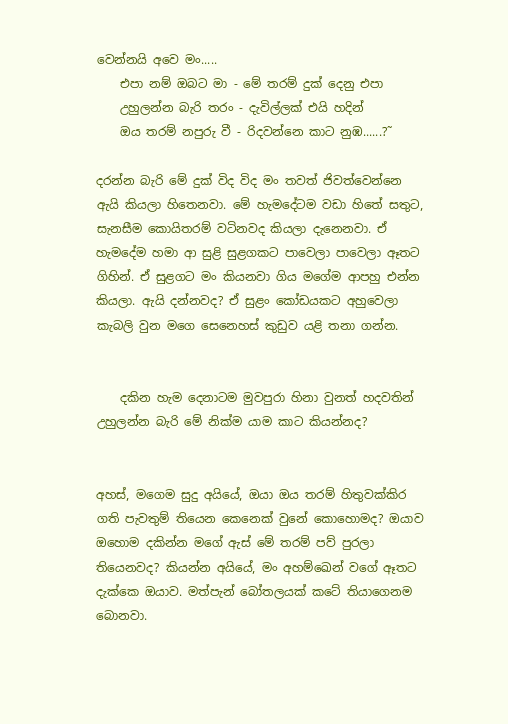වෙන්නයි අවෙ මං.....
    එපා නම් ඔබට මා - මේ තරම් දුක් දෙනු එපා
    උහුලන්න බැරි තරං - දැවිල්ලක් එයි හදින්
    ඔය තරම් නපුරු වී - රිදවන්නෙ කාට නුඹ......?˜

දරන්න බැරි මේ දුක් විද විද මං තවත් ජිවත්වෙන්නෙ ඇයි කියලා හිතෙනවා. මේ හැමදේටම වඩා හිතේ සතුට, සැනසීම කොයිතරම් වටිනවද කියලා දැනෙනවා. ඒ හැමදේම හමා ආ සුළි සුළගකට පාවෙලා පාවෙලා ඈතට ගිහින්. ඒ සුළගට මං කියනවා ගිය මගේම ආපහු එන්න කියලා. ඇයි දන්නවද? ඒ සුළං කෝඩයකට අහුවෙලා කැබලි වුන මගෙ සෙනෙහස් කුඩුව යළි තනා ගන්න.


    දකින හැම දෙනාටම මුවපුරා හිනා වුනත් හදවතින් උහුලන්න බැරි මේ නික්ම යාම කාට කියන්නද?


අහස්, මගෙම සුදු අයියේ, ඔයා ඔය තරම් හිතුවක්කිර ගති පැවතුම් තියෙන කෙනෙක් වුනේ කොහොමද? ඔයාව ඔහොම දකින්න මගේ ඇස් මේ තරම් පව් පුරලා තියෙනවද? කියන්න අයියේ, මං අහම්ඛෙන් වගේ ඈතට දැක්කෙ ඔයාව. මත්පැන් බෝතලයක් කටේ තියාගෙනම බොනවා.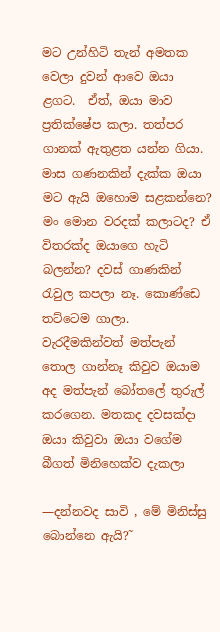මට උන්හිටි තැන් අමතක වෙලා දුවන් ආවෙ ඔයා ළගට.  ඒත්, ඔයා මාව ප්‍රතික්ෂේප කලා. තත්පර ගානක් ඇතුළත යන්න ගියා. මාස ගණනකින් දැක්ක ඔයා මට ඇයි ඔහොම සළකන්නෙ? මං මොන වරදක් කලාටද? ඒ විතරක්ද ඔයාගෙ හැටි බලන්න? දවස් ගාණකින් රැවුල කපලා නෑ. කොණ්ඩෙ තට්ටෙම ගාලා. වැරදීමකින්වත් මත්පැන් තොල ගාන්නෑ කිවුව ඔයාම අද මත්පැන් බෝතලේ තුරුල් කරගෙන. මතකද දවසක්දා ඔයා කිවුවා ඔයා වගේම බීගත් මිනිහෙක්ව දැකලා

—දන්නවද සාවි , මේ මිනිස්සු බොන්නෙ ඇයි?˜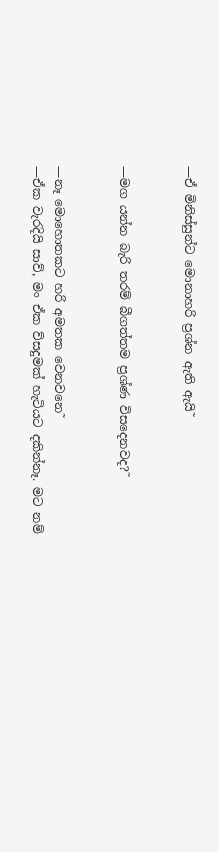—ඒ මිනිස්සුන්ට මොනාහරි ප්‍රශ්න ඇති ඇයි˜


—මග යන්න බැරි තරම් බීගත්තම ප්‍රශ්ණ විසදෙනවද?˜


—නෑ මොහොතකට හරි අමතක වෙනවනෙ˜
—ඒක වැරදියි සාව්, මං ඒක ව්සදුමක් හැටියට දකින්නෑ. මට නම්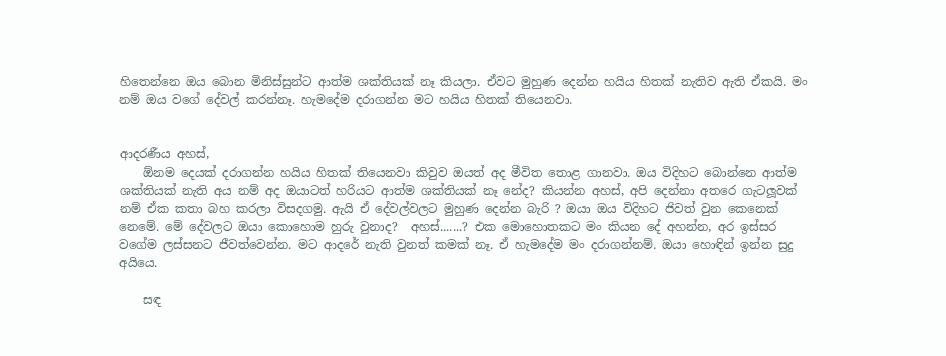හිතෙන්නෙ ඔය බොන මිනිස්සුන්ට ආත්ම ශක්තියක් නෑ කියලා. ඒවට මුහුණ දෙන්න හයිය හිතක් නැතිව ඇති ඒකයි. මං නම් ඔය වගේ දේවල් කරන්නෑ. හැමදේම දරාගන්න මට හයිය හිතක් තියෙනවා.


ආදරණීය අහස්,
    ඕනම දෙයක් දරාගන්න හයිය හිතක් තියෙනවා කිවුව ඔයත් අද මීවිත තොළ ගානවා. ඔය විදිහට බොන්නෙ ආත්ම ශක්තියක් නැති අය නම් අද ඔයාටත් හරියට ආත්ම ශක්තියක් නෑ නේද? කියන්න අහස්, අපි දෙන්නා අතරෙ ගැටලූවක් නම් ඒක කතා බහ කරලා විසදගමු. ඇයි ඒ දේවල්වලට මුහුණ දෙන්න බැරි ? ඔයා ඔය විදිහට ජිවත් වුන කෙනෙක් නෙමේ. මේ දේවලට ඔයා කොහොම හුරු වුනාද?  අහස්.......? එක මොහොතකට මං කියන දේ අහන්න, අර ඉස්සර වගේම ලස්සනට ජීවත්වෙන්න. මට ආදරේ නැති වුනත් කමක් නෑ. ඒ හැමදේම මං දරාගන්නම්. ඔයා හොඳින් ඉන්න සුදු අයියෙ.

    සඳ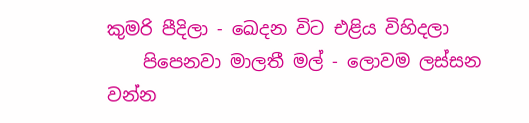කුමරි පීදිලා - ඛෙදන විට එළිය විහිදලා
    පිපෙනවා මාලතී මල් - ලොවම ලස්සන වන්න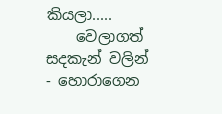කියලා.....
    වෙලාගත් සදකැන් වලින් - හොරාගෙන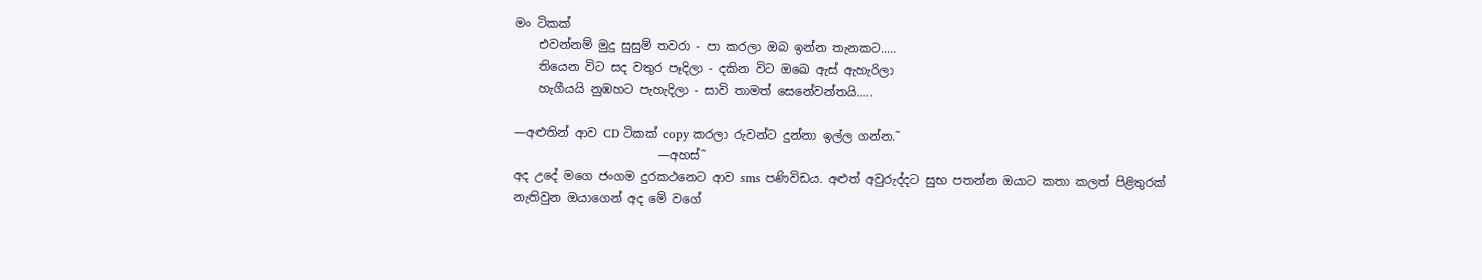මං ටිකක්
    එවන්නම් මුදු සුසුම් තවරා - පා කරලා ඔබ ඉන්න තැනකට.....
    තියෙන විට සද වතුර පෑදිලා - දකින විට ඔඛෙ ඇස් ඇහැරිලා
    හැගීයයි නුඹහට පැහැදිලා - සාවි තාමත් සෙනේවන්තයි.....

—අළුතින් ආව CD ටිකක් copy කරලා රුවන්ට දුන්නා ඉල්ල ගන්න.˜
                        —අහස්˜
අද උදේ මගෙ ජංගම දුරකථනෙට ආව sms පණිවිඩය. අළුත් අවුරුද්දට සුභ පතන්න ඔයාට කතා කලත් පිළිතුරක් නැතිවුන ඔයාගෙන් අද මේ වගේ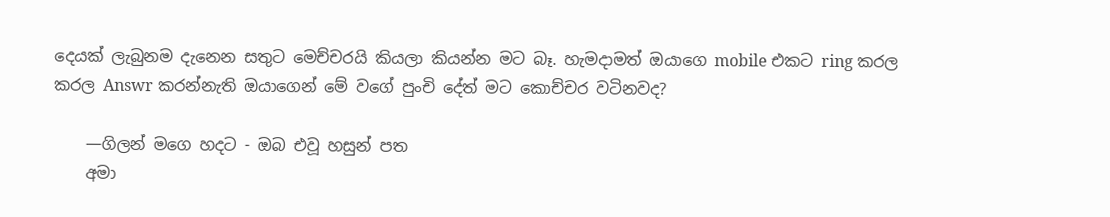දෙයක් ලැබුනම දැනෙන සතුට මෙච්චරයි කියලා කියන්න මට බෑ. හැමදාමත් ඔයාගෙ mobile එකට ring කරල කරල Answr කරන්නැති ඔයාගෙන් මේ වගේ පුංචි දේත් මට කොච්චර වටිනවද?

    —ගිලන් මගෙ හදට - ඔබ එවූ හසුන් පත
    අමා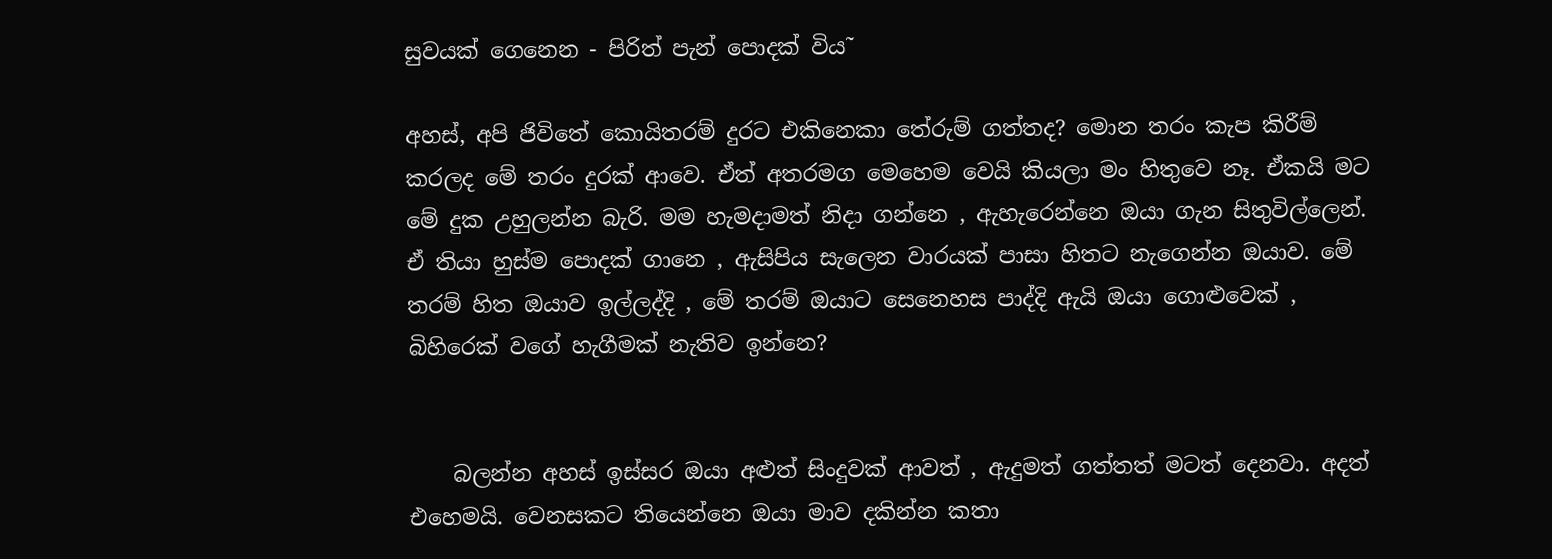සුවයක් ගෙනෙන - පිරිත් පැන් පොදක් විය˜

අහස්, අපි ජිවිතේ කොයිතරම් දුරට එකිනෙකා තේරුම් ගත්තද? මොන තරං කැප කිරීම් කරලද මේ තරං දුරක් ආවෙ. ඒත් අතරමග මෙහෙම වෙයි කියලා මං හිතුවෙ නෑ. ඒකයි මට මේ දුක උහුලන්න බැරි. මම හැමදාමත් නිදා ගන්නෙ , ඇහැරෙන්නෙ ඔයා ගැන සිතුවිල්ලෙන්. ඒ තියා හුස්ම පොදක් ගානෙ , ඇසිපිය සැලෙන වාරයක් පාසා හිතට නැගෙන්න ඔයාව. මේ තරම් හිත ඔයාව ඉල්ලද්දි , මේ තරම් ඔයාට සෙනෙහස පාද්දි ඇයි ඔයා ගොළුවෙක් , බිහිරෙක් වගේ හැගීමක් නැතිව ඉන්නෙ?


    බලන්න අහස් ඉස්සර ඔයා අළුත් සිංදුවක් ආවත් , ඇදුමත් ගත්තත් මටත් දෙනවා. අදත් එහෙමයි. වෙනසකට තියෙන්නෙ ඔයා මාව දකින්න කතා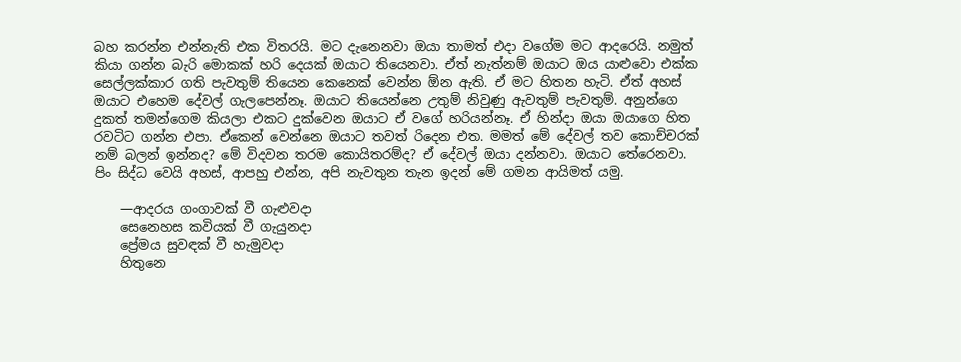බහ කරන්න එන්නැති එක විතරයි. මට දැනෙනවා ඔයා තාමත් එදා වගේම මට ආදරෙයි. නමුත් කියා ගන්න බැරි මොකක් හරි දෙයක් ඔයාට තියෙනවා. ඒත් නැත්නම් ඔයාට ඔය යාළුවො එක්ක සෙල්ලක්කාර ගති පැවතුම් තියෙන කෙනෙක් වෙන්න ඕන ඇති. ඒ මට හිතන හැටි. ඒත් අහස් ඔයාට එහෙම දේවල් ගැලපෙන්නෑ. ඔයාට තියෙන්නෙ උතුම් නිවුණු ඇවතුම් පැවතුම්. අනුන්ගෙ දුකත් තමන්ගෙම කියලා එකට දුක්වෙන ඔයාට ඒ වගේ හරියන්නෑ. ඒ හින්දා ඔයා ඔයාගෙ හිත රවටිට ගන්න එපා. ඒකෙන් වෙන්නෙ ඔයාට තවත් රිදෙන එත. මමත් මේ දේවල් තව කොච්චරක් නම් බලන් ඉන්නද? මේ විදවන තරම කොයිතරම්ද? ඒ දේවල් ඔයා දන්නවා. ඔයාට තේරෙනවා. පිං සිද්ධ වෙයි අහස්, ආපහු එන්න, අපි නැවතුන තැන ඉදන් මේ ගමන ආයිමත් යමු.

    —ආදරය ගංගාවක් වී ගැළුවදා
    සෙනෙහස කවියක් වී ගැයුනදා
    ප්‍රේමය සුවඳක් වී හැමුවදා
    හිතුනෙ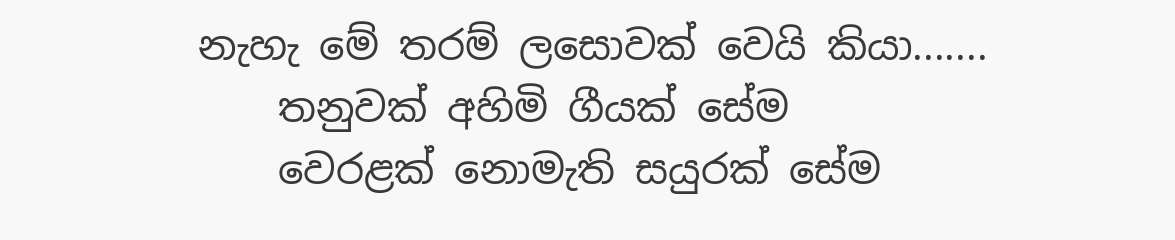නැහැ මේ තරම් ලසොවක් වෙයි කියා.......
    තනුවක් අහිමි ගීයක් සේම
    වෙරළක් නොමැති සයුරක් සේම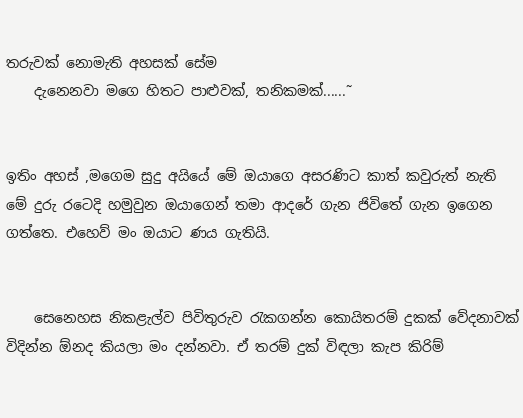තරුවක් නොමැති අහසක් සේම
    දැනෙනවා මගෙ හිතට පාළුවක්, තනිකමක්......˜


ඉතිං අහස් ,මගෙම සුදු අයියේ මේ ඔයාගෙ අසරණිට කාත් කවුරුත් නැති මේ දුරු රටෙදි හමුවුන ඔයාගෙන් තමා ආදරේ ගැන ජිවිතේ ගැන ඉගෙන ගත්තෙ. එහෙව් මං ඔයාට ණය ගැතියි.


    සෙනෙහස නිකළැල්ව පිවිතුරුව රැකගන්න කොයිතරම් දුකක් වේදනාවක් විදින්න ඕනද කියලා මං දන්නවා. ඒ තරම් දුක් විඳලා කැප කිරිම්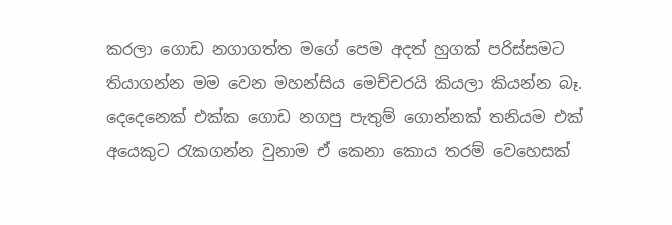කරලා ගොඩ නගාගත්ත මගේ පෙම අදත් හුගක් පරිස්සමට තියාගන්න මම වෙන මහන්සිය මෙච්චරයි කියලා කියන්න බෑ. දෙදෙනෙක් එක්ක ගොඩ නගපු පැතුම් ගොන්නක් තනියම එක් අයෙකුට රැකගන්න වුනාම ඒ කෙනා කොය තරම් වෙහෙසක්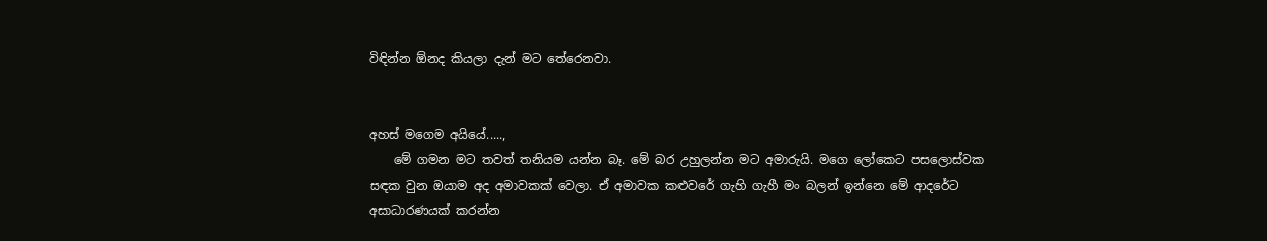විඳින්න ඕනද කියලා දැන් මට තේරෙනවා.


අහස් මගෙම අයියේ.....,
    මේ ගමන මට තවත් තනියම යන්න බෑ. මේ බර උහුලන්න මට අමාරුයි. මගෙ ලෝකෙට පසලොස්වක සඳක වුන ඔයාම අද අමාවකක් වෙලා. ඒ අමාවක කළුවරේ ගැහි ගැහී මං බලන් ඉන්නෙ මේ ආදරේට අසාධාරණයක් කරන්න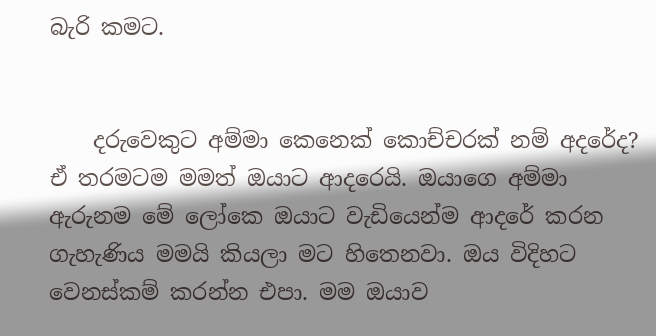බැරි කමට.


    දරුවෙකුට අම්මා කෙනෙක් කොච්චරක් නම් අදරේද? ඒ තරමටම මමත් ඔයාට ආදරෙයි. ඔයාගෙ අම්මා ඇරුනම මේ ලෝකෙ ඔයාට වැඩියෙන්ම ආදරේ කරන ගැහැණිය මමයි කියලා මට හිතෙනවා. ඔය විදිහට වෙනස්කම් කරන්න එපා. මම ඔයාව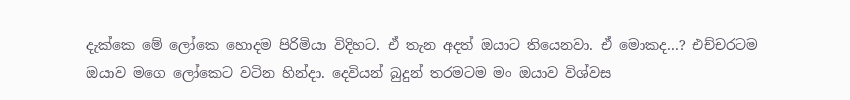දැක්කෙ මේ ලෝකෙ හොදම පිරිමියා විදිහට. ඒ තැන අදත් ඔයාට තියෙනවා. ඒ මොකද...? එච්චරටම ඔයාව මගෙ ලෝකෙට වටින හින්දා. දෙවියන් බුදුන් තරමටම මං ඔයාව විශ්වස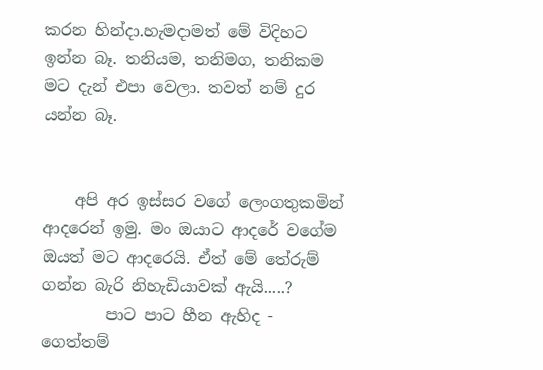කරන හින්දා.හැමදාමත් මේ විදිහට ඉන්න බෑ. තනියම, තනිමග, තනිකම මට දැන් එපා වෙලා. තවත් නම් දුර යන්න බෑ.


    අපි අර ඉස්සර වගේ ලෙංගතුකමින් ආදරෙන් ඉමු. මං ඔයාට ආදරේ වගේම ඔයත් මට ආදරෙයි. ඒත් මේ තේරුම් ගන්න බැරි නිහැඩියාවක් ඇයි.....?
        පාට පාට හීන ඇහිද - ගෙත්තම්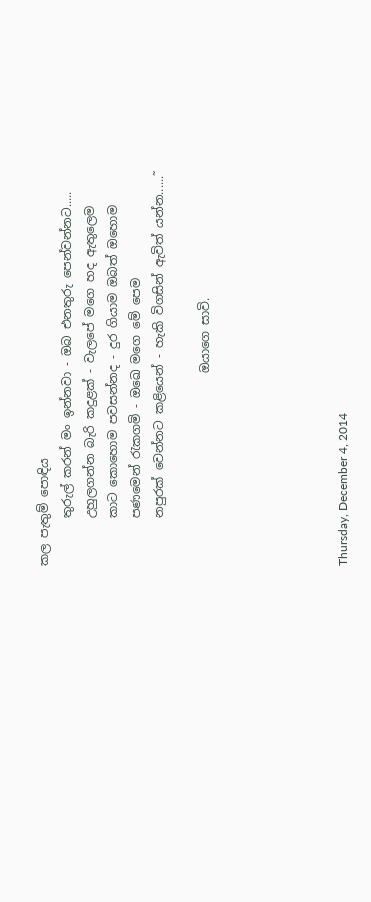කල පැතුම් පොඳිය
        තුරුල් කරන් මං ඉන්නවා - ඔබ එනතුරු පෙන්වන්නට.....
        උහුලගන්න බැරි කදුළක් - වැලපේ මගෙ හද ඇතුලෙම
        කාට කොහොම පවසන්නද - දුර ගියාම ඔබත් ඔහොම
        පණමෙන් රැකගමි - ඔඛෙ මගෙ මේ පෙම
        නපුරක් වෙන්නට කළියෙන් - හැකි විගසින් ඇවිත් යන්න......˜

                                ඔයාගෙ සාවි.





Thursday, December 4, 2014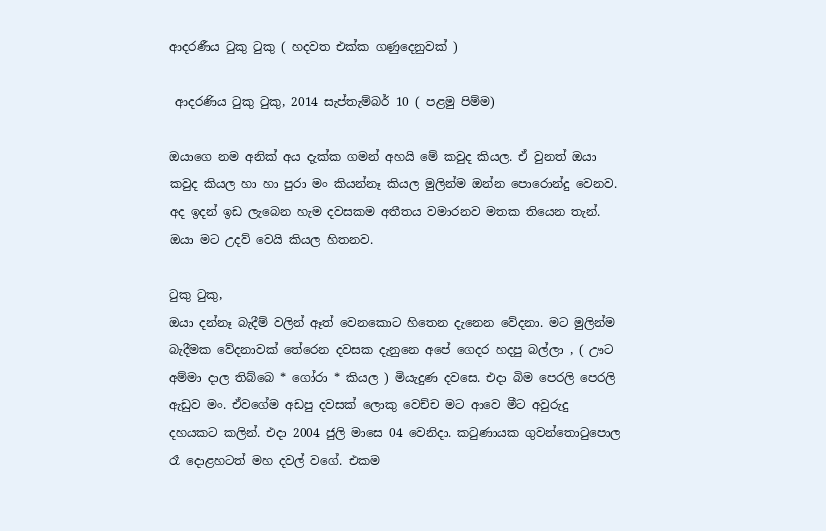ආදරණීය ටුකු ටුකු ( හදවත එක්ක ගණුදෙනුවක් )

 ආදරණිය ටුකු ටුකු, 2014 සැප්තැම්බර් 10 ( පළමු පිම්ම)

ඔයාගෙ නම අනික් අය දැක්ක ගමන් අහයි මේ කවුද කියල. ඒ වුනත් ඔයා කවුද කියල හා හා පුරා මං කියන්නෑ කියල මුලින්ම ඔන්න පොරොන්දු වෙනව. අද ඉදන් ඉඩ ලැබෙන හැම දවසකම අතීතය වමාරනව මතක තියෙන තැන්. ඔයා මට උදව් වෙයි කියල හිතනව.

ටුකු ටුකු,
ඔයා දන්නෑ බැදීම් වලින් ඈත් වෙනකොට හිතෙන දැනෙන වේදනා. මට මුලින්ම බැදීමක වේදනාවක් තේරෙන දවසක දැනුනෙ අපේ ගෙදර හදපු බල්ලා , ( ඌට අම්මා දාල තිබ්බෙ * ගෝරා * කියල ) මියැදුණ දවසෙ. එදා බිම පෙරලි පෙරලි ඇඩුව මං. ඒවගේම අඩපු දවසක් ලොකු වෙච්ච මට ආවෙ මීට අවුරුදු දහයකට කලින්. එදා 2004 ජුලි මාසෙ 04 වෙනිදා. කටුණායක ගුවන්තොටුපොල රෑ දොළහටත් මහ දවල් වගේ. එකම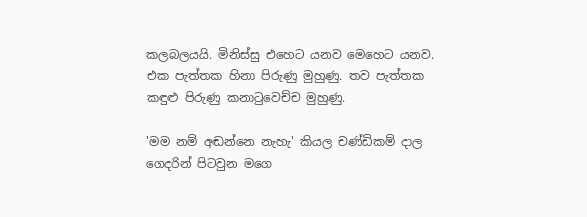කලබලයයි. මිනිස්සු එහෙට යනව මෙහෙට යනව. එක පැත්තක හිනා පිරුණු මුහුණු. තව පැත්තක කඳුළු පිරුණු කනාටුවෙච්ච මුහුණු.

'මම නම් අඬන්නෙ නැහැ' කියල චණ්ඩිකම් දාල ගෙදරින් පිටවුන මගෙ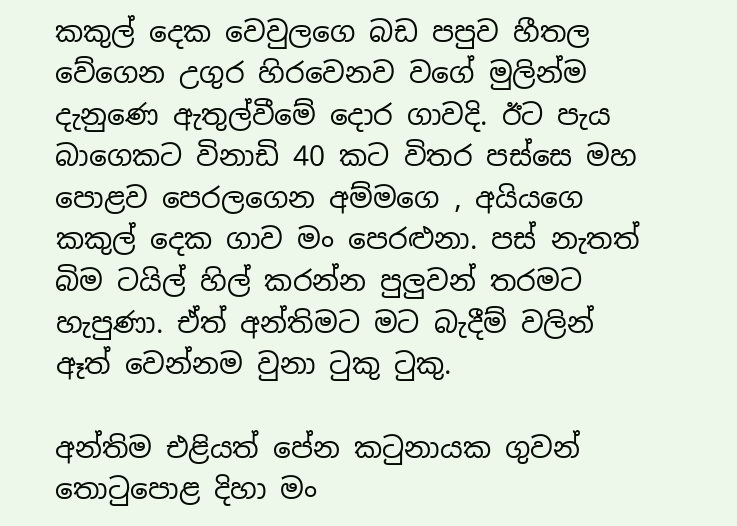කකුල් දෙක වෙවුලගෙ බඩ පපුව හීතල වේගෙන උගුර හිරවෙනව වගේ මුලින්ම දැනුණෙ ඇතුල්වීමේ දොර ගාවදි. ඊට පැය බාගෙකට විනාඩි 40 කට විතර පස්සෙ මහ පොළව පෙරලගෙන අම්මගෙ , අයියගෙ කකුල් දෙක ගාව මං පෙරළුනා. පස් නැතත් බිම ටයිල් හිල් කරන්න පුලුවන් තරමට හැපුණා. ඒත් අන්තිමට මට බැදීම් වලින් ඈත් වෙන්නම වුනා ටුකු ටුකු.

අන්තිම එළියත් පේන කටුනායක ගුවන් තොටුපොළ දිහා මං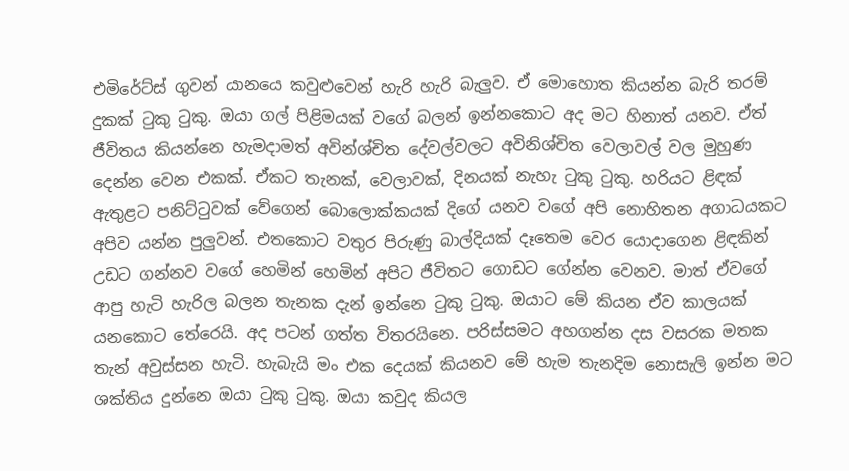එමිරේට්ස් ගුවන් යානයෙ කවුළුවෙන් හැරි හැරි බැලුව. ඒ මොහොත කියන්න බැරි තරම් දුකක් ටුකු ටුකු. ඔයා ගල් පිළිමයක් වගේ බලන් ඉන්නකොට අද මට හිනාත් යනව. ඒත් ජීවිතය කියන්නෙ හැමදාමත් අවින්ශ්චිත දේවල්වලට අවිනිශ්චිත වෙලාවල් වල මුහුණ දෙන්න වෙන එකක්. ඒකට තැනක්, වෙලාවක්, දිනයක් නැහැ ටුකු ටුකු. හරියට ළිඳක් ඇතුළට පනිට්ටුවක් වේගෙන් බොලොක්කයක් දිගේ යනව වගේ අපි නොහිතන අගාධයකට අපිව යන්න පුලුවන්. එතකොට වතුර පිරුණු බාල්දියක් දෑතෙම වෙර යොදාගෙන ළිඳකින් උඩට ගන්නව වගේ හෙමින් හෙමින් අපිට ජීවිතට ගොඩට ගේන්න වෙනව. මාත් ඒවගේ ආපු හැටි හැරිල බලන තැනක දැන් ඉන්නෙ ටුකු ටුකු. ඔයාට මේ කියන ඒව කාලයක් යනකොට තේරෙයි. අද පටන් ගත්ත විතරයිනෙ. පරිස්සමට අහගන්න දස වසරක මතක තැන් අවුස්සන හැටි. හැබැයි මං එක දෙයක් කියනව මේ හැම තැනදිම නොසැලි ඉන්න මට ශක්තිය දුන්නෙ ඔයා ටුකු ටුකු. ඔයා කවුද කියල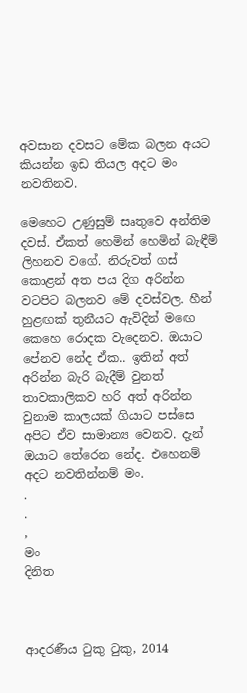අවසාන දවසට මේක බලන අයට කියන්න ඉඩ තියල අදට මං නවතිනව.

මෙහෙට උණුසුම් සෘතුවෙ අන්තිම දවස්. ඒකත් හෙමින් හෙමින් බැඳීම් ලිහනව වගේ. නිරුවත් ගස් කොළන් අත පය දිග අරින්න වටපිට බලනව මේ දවස්වල. හීන් හුළඟක් තුනීයට ඇවිදින් මඟෙ කෙහෙ රොදක වැදෙනව. ඔයාට පේනව නේද ඒක.. ඉතින් අත් අරින්න බැරි බැදීම් වුනත් තාවකාලිකව හරි අත් අරින්න වුනාම කාලයක් ගියාට පස්සෙ අපිට ඒව සාමාන්‍ය වෙනව. දැන් ඔයාට තේරෙන නේද. එහෙනම් අදට නවතින්නම් මං.
.
.
,
මං
දිනිත



ආදරණීය ටුකු ටුකු, 2014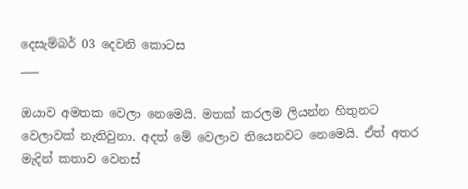දෙසැම්බර් 03 දෙවනි කොටස
___

ඔයාව අමතක වෙලා නෙමෙයි. මතක් කරලම ලියන්න හිතුනට වෙලාවක් නැතිවුනා. අදත් මේ වෙලාව තියෙනවට නෙමෙයි. ඒත් අතර මැදින් කතාව වෙනස්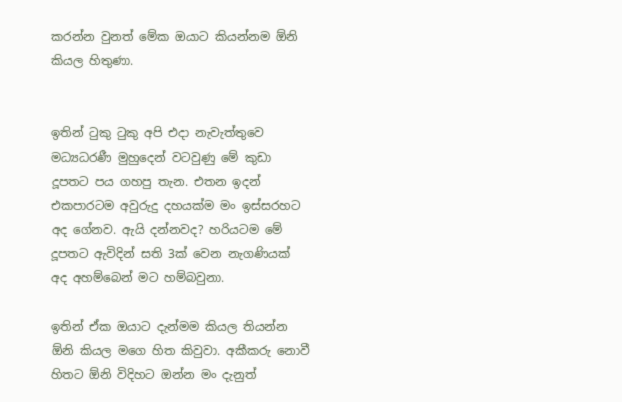කරන්න වුනත් මේක ඔයාට කියන්නම ඕනි කියල හිතුණා.


ඉතින් ටුකු ටුකු අපි එදා නැවැත්තුවෙ මධ්‍යධරණී මුහුදෙන් වටවුණු මේ කුඩා දූපතට පය ගහපු තැන. එතන ඉදන් එකපාරටම අවුරුදු දහයක්ම මං ඉස්සරහට අද ගේනව. ඇයි දන්නවද? හරියටම මේ දූපතට ඇවිදින් සති 3ක් වෙන නැගණියක් අද අහම්බෙන් මට හම්බවුනා.

ඉතින් ඒක ඔයාට දැන්මම කියල තියන්න ඕනි කියල මගෙ හිත කිවුවා. අකීකරු නොවී හිතට ඕනි විදිහට ඔන්න මං දැනුත්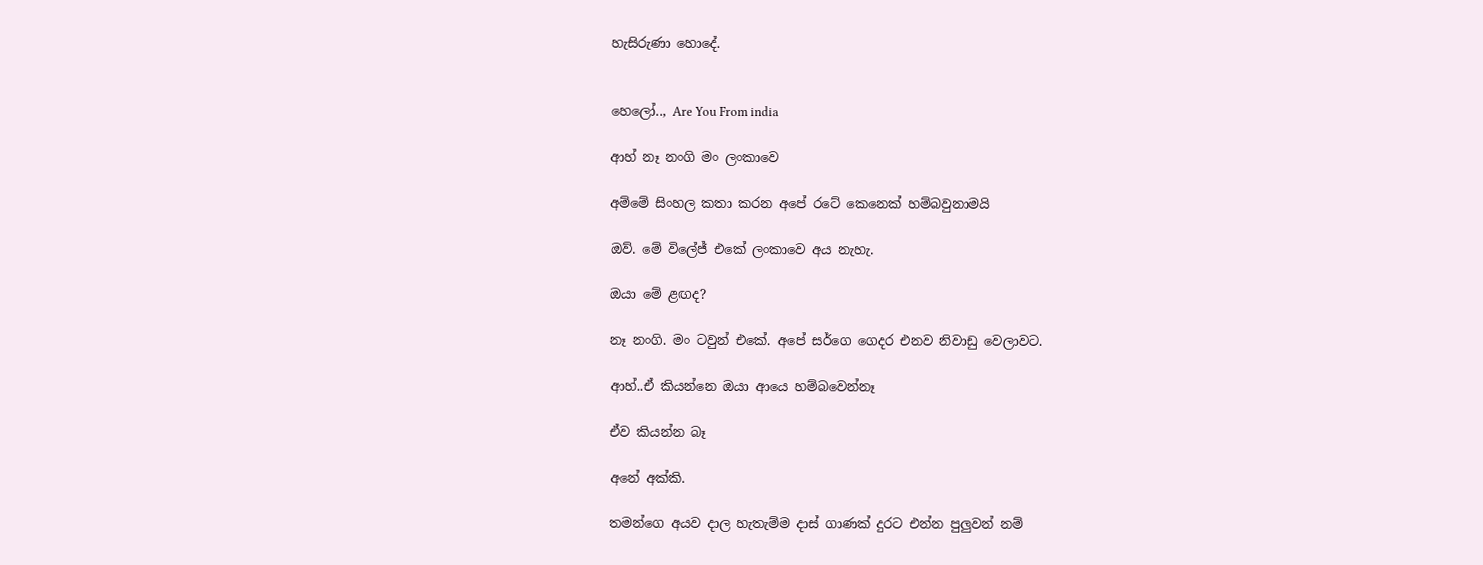හැසිරුණා හොදේ.


හෙලෝ.., Are You From india

ආහ් නෑ නංගි මං ලංකාවෙ

අම්මේ සිංහල කතා කරන අපේ රටේ කෙනෙක් හම්බවුනාමයි

ඔව්. මේ විලේජ් එකේ ලංකාවෙ අය නැහැ.

ඔයා මේ ළඟද?

නෑ නංගි. මං ටවුන් එකේ. අපේ සර්ගෙ ගෙදර එනව නිවාඩු වෙලාවට.

ආහ්..ඒ කියන්නෙ ඔයා ආයෙ හම්බවෙන්නෑ

ඒව කියන්න බෑ

අනේ අක්කි.

තමන්ගෙ අයව දාල හැතැම්ම දාස් ගාණක් දුරට එන්න පුලුවන් නම්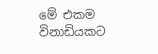මේ එකම විනාඩියකට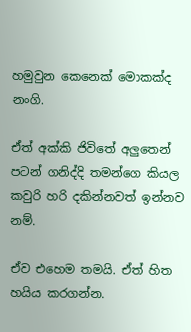හමුවුන කෙනෙක් මොකක්ද නංගි.

ඒත් අක්කි ජිවිතේ අලුතෙන් පටන් ගනිද්දි තමන්ගෙ කියල කවුරි හරි දකින්නවත් ඉන්නව නම්.

ඒව එහෙම තමයි. ඒත් හිත හයිය කරගන්න.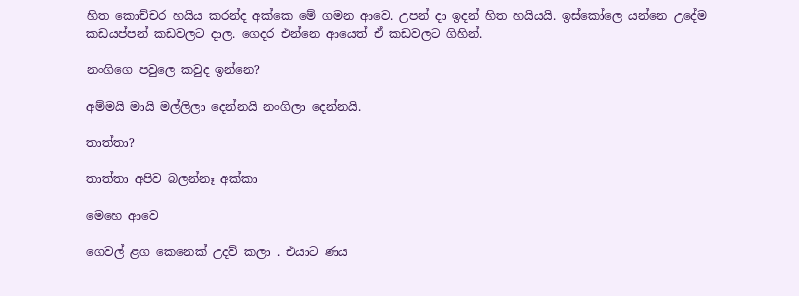හිත කොච්චර හයිය කරන්ද අක්කෙ මේ ගමන ආවෙ. උපන් දා ඉදන් හිත හයියයි. ඉස්කෝලෙ යන්නෙ උදේම කඩයප්පන් කඩවලට දාල. ගෙදර එන්නෙ ආයෙත් ඒ කඩවලට ගිහින්.

නංගිගෙ පවුලෙ කවුද ඉන්නෙ?

අම්මයි මායි මල්ලිලා දෙන්නයි නංගිලා දෙන්නයි.

තාත්තා?

තාත්තා අපිව බලන්නෑ අක්කා

මෙහෙ ආවෙ

ගෙවල් ළග කෙනෙක් උදව් කලා . එයාට ණය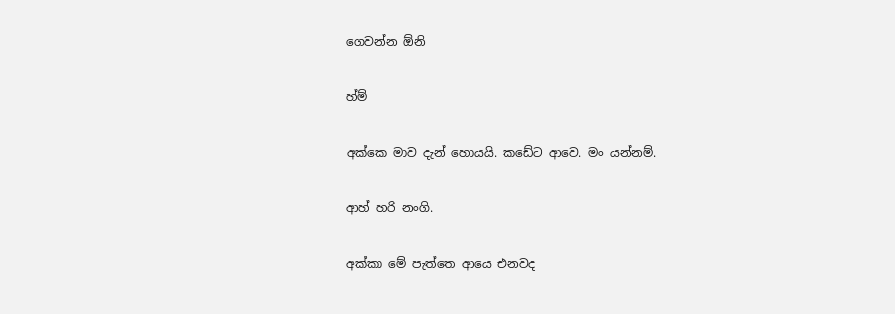ගෙවන්න ඕනි

හ්ම්

අක්කෙ මාව දැන් හොයයි. කඩේට ආවෙ. මං යන්නම්.

ආහ් හරි නංගි.

අක්කා මේ පැත්තෙ ආයෙ එනවද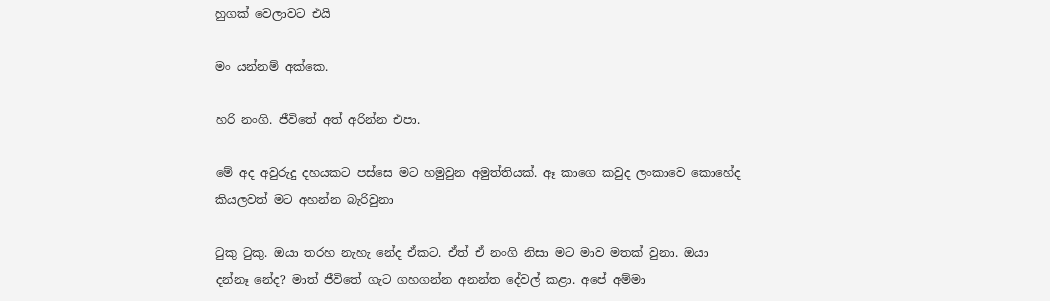හුගක් වෙලාවට එයි

මං යන්නම් අක්කෙ.

හරි නංගි. ජීවිතේ අත් අරින්න එපා.

මේ අද අවුරුදු දහයකට පස්සෙ මට හමුවුන අමුත්තියක්. ඈ කාගෙ කවුද ලංකාවෙ කොහේද කියලවත් මට අහන්න බැරිවුනා

ටුකු ටුකු. ඔයා තරහ නැහැ නේද ඒකට. ඒත් ඒ නංගි නිසා මට මාව මතක් වුනා. ඔයා දන්නෑ නේද? මාත් ජීවිතේ ගැට ගහගන්න අනන්ත දේවල් කළා. අපේ අම්මා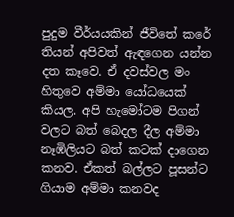පුදුම වීර්යයකින් ජීවිතේ කරේ තියන් අපිවත් ඇඳගෙන යන්න දත කෑවෙ. ඒ දවස්වල මං හිතුවෙ අම්මා යෝධයෙක් කියල. අපි හැමෝටම පිගන් වලට බත් බෙදල දීල අම්මා නෑඹිලියට බත් කටක් දාගෙන කනව. ඒකත් බල්ලට පූසන්ට ගියාම අම්මා කනවද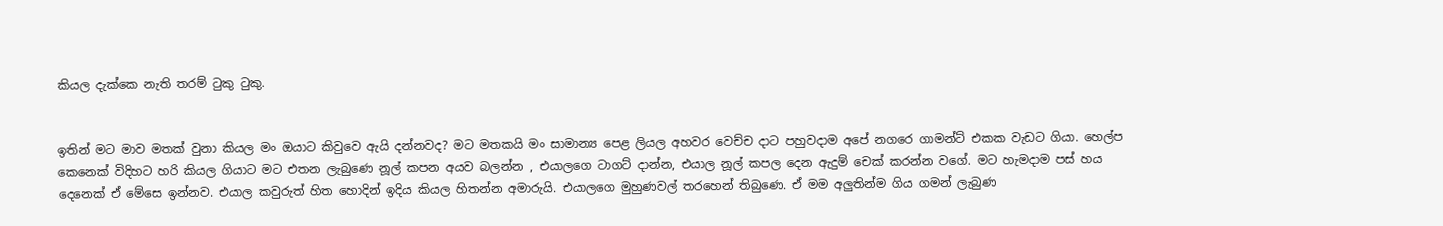කියල දැක්කෙ නැති තරම් ටුකු ටුකු.


ඉතින් මට මාව මතක් වුනා කියල මං ඔයාට කිවුවෙ ඇයි දන්නවද? මට මතකයි මං සාමාන්‍ය පෙළ ලියල අහවර වෙච්ච දාට පහුවදාම අපේ නගරෙ ගාමන්ට් එකක වැඩට ගියා. හෙල්ප කෙනෙක් විදිහට හරි කියල ගියාට මට එතන ලැබුණෙ නූල් කපන අයව බලන්න , එයාලගෙ ටාගට් දාන්න, එයාල නූල් කපල දෙන ඇදුම් චෙක් කරන්න වගේ. මට හැමදාම පස් හය දෙනෙක් ඒ මේසෙ ඉන්නව. එයාල කවුරුත් හිත හොදින් ඉදිය කියල හිතන්න අමාරුයි. එයාලගෙ මුහුණවල් තරහෙන් තිබුණෙ. ඒ මම අලුතින්ම ගිය ගමන් ලැබුණ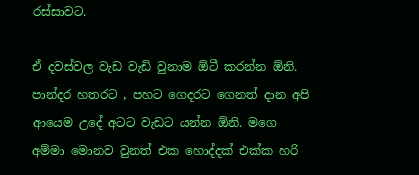රස්සාවට.

ඒ දවස්වල වැඩ වැඩි වුනාම ඕටී කරන්න ඕනි. පාන්දර හතරට , පහට ගෙදරට ගෙනත් දාන අපි ආයෙම උදේ අටට වැඩට යන්න ඕනි. මගෙ අම්මා මොනව වුනත් එක හොද්දක් එක්ක හරි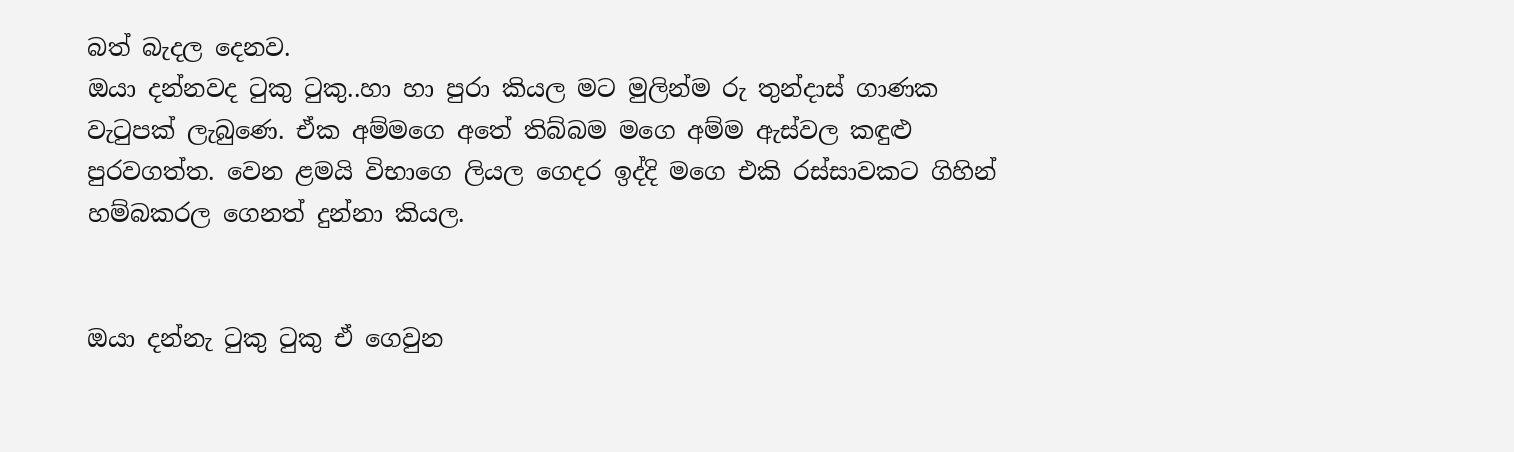බත් බැදල දෙනව.
ඔයා දන්නවද ටුකු ටුකු..හා හා පුරා කියල මට මුලින්ම රු තුන්දාස් ගාණක වැටුපක් ලැබුණෙ. ඒක අම්මගෙ අතේ තිබ්බම මගෙ අම්ම ඇස්වල කඳුළු පුරවගත්ත. වෙන ළමයි විභාගෙ ලියල ගෙදර ඉද්දි මගෙ එකි රස්සාවකට ගිහින් හම්බකරල ගෙනත් දුන්නා කියල.


ඔයා දන්නැ ටුකු ටුකු ඒ ගෙවුන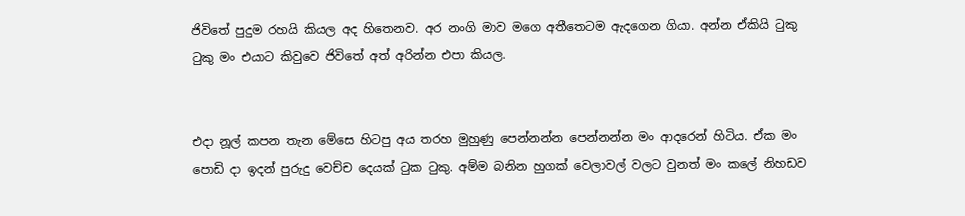ජිවිතේ පුදුම රහයි කියල අද හිතෙනව. අර නංගි මාව මගෙ අතීතෙටම ඇදගෙන ගියා. අන්න ඒකියි ටුකු ටුකු මං එයාට කිවුවෙ ජිවිතේ අත් අරින්න එපා කියල.


එදා නූල් කපන තැන මේසෙ හිටපු අය තරහ මුහුණු පෙන්නන්න පෙන්නන්න මං ආදරෙන් හිටිය. ඒක මං පොඩි දා ඉදන් පුරුදු වෙච්ච දෙයක් ටුක ටුකු. අම්ම බනින හුගක් වෙලාවල් වලට වුනත් මං කලේ නිහඩව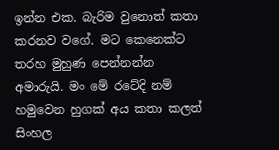ඉන්න එක. බැරිම වුනොත් කතා කරනව වගේ. මට කෙනෙක්ට තරහ මුහුණ පෙන්නන්න අමාරුයි. මං මේ රටේදි නම් හමුවෙන හුගක් අය කතා කලත් සිංහල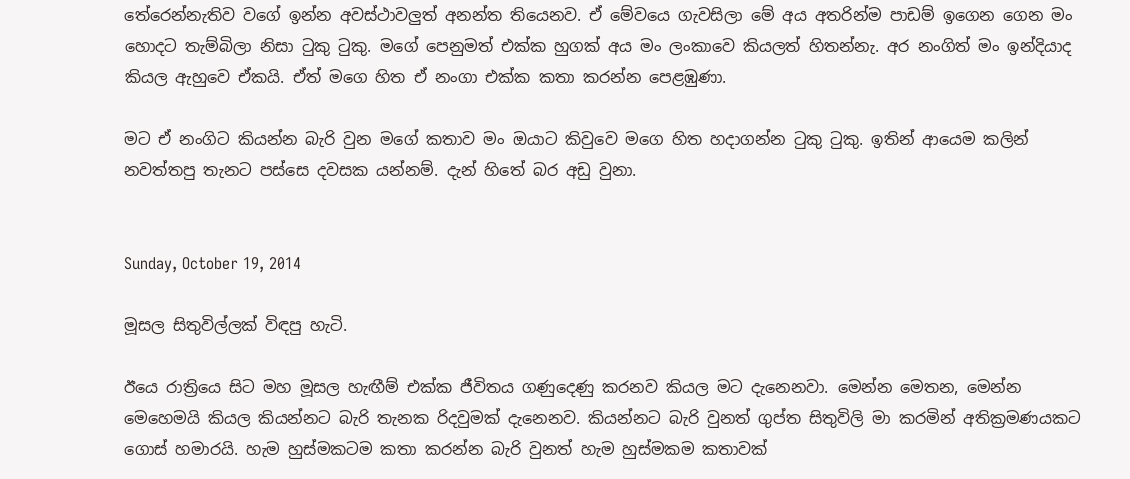තේරෙන්නැතිව වගේ ඉන්න අවස්ථාවලුත් අනන්ත තියෙනව. ඒ මේවයෙ ගැවසිලා මේ අය අතරින්ම පාඩම් ඉගෙන ගෙන මං හොදට තැම්බිලා නිසා ටුකු ටුකු. මගේ පෙනුමත් එක්ක හුගක් අය මං ලංකාවෙ කියලත් හිතන්නැ. අර නංගිත් මං ඉන්දියාද කියල ඇහුවෙ ඒකයි. ඒත් මගෙ හිත ඒ නංගා එක්ක කතා කරන්න පෙළඹුණා.

මට ඒ නංගිට කියන්න බැරි වුන මගේ කතාව මං ඔයාට කිවුවෙ මගෙ හිත හදාගන්න ටුකු ටුකු. ඉතින් ආයෙම කලින් නවත්තපු තැනට පස්සෙ දවසක යන්නම්. දැන් හිතේ බර අඩු වුනා.


Sunday, October 19, 2014

මූසල සිතුවිල්ලක් විඳපු හැටි.

ඊයෙ රාත්‍රියෙ සිට මහ මූසල හැඟීම් එක්ක ජීවිතය ගණුදෙණු කරනව කියල මට දැනෙනවා. මෙන්න මෙතන, මෙන්න මෙහෙමයි කියල කියන්නට බැරි තැනක රිදවුමක් දැනෙනව. කියන්නට බැරි වුනත් ගුප්ත සිතුවිලි මා කරමින් අතික්‍රමණයකට ගොස් හමාරයි. හැම හුස්මකටම කතා කරන්න බැරි වුනත් හැම හුස්මකම කතාවක්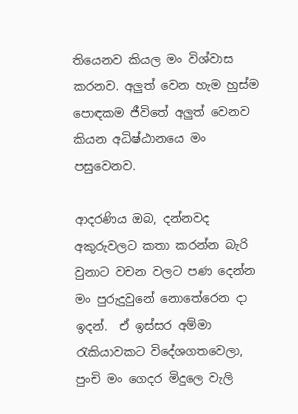තියෙනව කියල මං විශ්වාස කරනව. අලුත් වෙන හැම හුස්ම පොඳකම ජීවිතේ අලුත් වෙනව කියන අධිෂ්ඨානයෙ මං පසුවෙනව.

ආදරණිය ඔබ, දන්නවද අකුරුවලට කතා කරන්න බැරි වුනාට වචන වලට පණ දෙන්න මං පුරුදුවුනේ නොතේරෙන දා ඉදන්.  ඒ ඉස්සර අම්මා රැකියාවකට විදේශගතවෙලා, පුංචි මං ගෙදර මිදුලෙ වැලි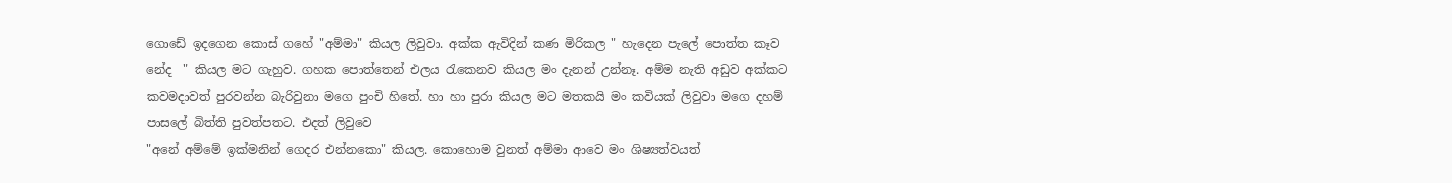ගොඩේ ඉදගෙන කොස් ගහේ "අම්මා" කියල ලිවුවා. අක්ක ඇවිදින් කණ මිරිකල " හැදෙන පැලේ පොත්ත කෑව නේද  " කියල මට ගැහුව. ගහක පොත්තෙන් එලය රැකෙනව කියල මං දැනන් උන්නෑ. අම්ම නැති අඩුව අක්කට කවමදාවත් පුරවන්න බැරිවුනා මගෙ පුංචි හිතේ. හා හා පුරා කියල මට මතකයි මං කවියක් ලිවුවා මගෙ දහම් පාසලේ බිත්ති පුවත්පතට. එදත් ලිවුවෙ
"අනේ අම්මේ ඉක්මනින් ගෙදර එන්නකො" කියල. කොහොම වුනත් අම්මා ආවෙ මං ශිෂ්‍යත්වයත්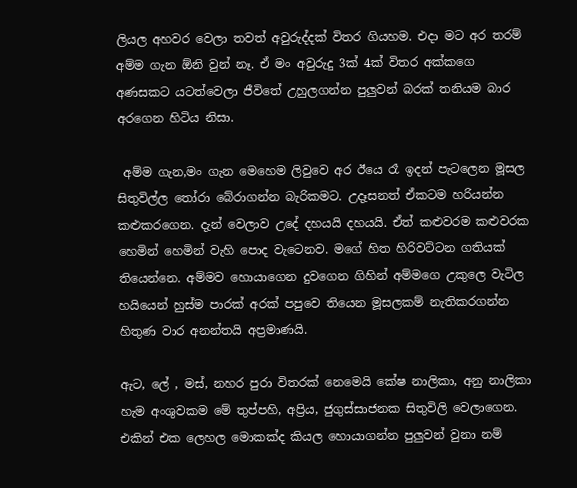ලියල අහවර වෙලා තවත් අවුරුද්දක් විතර ගියහම. එදා මට අර තරම් අම්ම ගැන ඕනි වුන් නෑ. ඒ මං අවුරුදු 3ක් 4ක් විතර අක්කගෙ අණසකට යටත්වෙලා ජීවිතේ උහුලගන්න පුලුවන් බරක් තනියම බාර අරගෙන හිටිය නිසා.

 අම්ම ගැන,මං ගැන මෙහෙම ලිවුවෙ අර ඊයෙ රෑ ඉදන් පැටලෙන මූසල සිතුවිල්ල තෝරා බේරාගන්න බැරිකමට. උදෑසනත් ඒකටම හරියන්න කළුකරගෙන. දැන් වෙලාව උදේ දහයයි දහයයි. ඒත් කළුවරම කළුවරක හෙමින් හෙමින් වැහි පොද වැටෙනව. මගේ හිත හිරිවට්ටන ගතියක් තියෙන්නෙ. අම්මව හොයාගෙන දුවගෙන ගිහින් අම්මගෙ උකුලෙ වැටිල හයියෙන් හුස්ම පාරක් අරක් පපුවෙ තියෙන මූසලකම් නැතිකරගන්න හිතුණ වාර අනන්තයි අප්‍රමාණයි.

ඇට, ලේ , මස්, නහර පුරා විතරක් නෙමෙයි කේෂ නාලිකා, අනු නාලිකා හැම අංශුවකම මේ තුප්පහි, අප්‍රිය, ජුගුස්සාජනක සිතුවිලි වෙලාගෙන. එකින් එක ලෙහල මොකක්ද කියල හොයාගන්න පුලුවන් වුනා නම්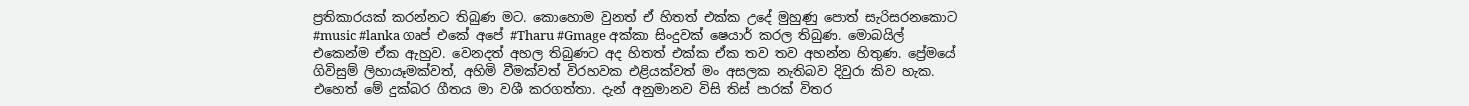ප්‍රතිකාරයක් කරන්නට තිබුණ මට. කොහොම වුනත් ඒ හිතත් එක්ක උදේ මුහුණු පොත් සැරිසරනකොට #music #lanka ගෘප් එකේ අපේ #Tharu #Gmage අක්කා සිංදුවක් ෂෙයාර් කරල තිබුණ. මොබයිල් එකෙන්ම ඒක ඇහුව. වෙනදත් අහල තිබුණට අද හිතත් එක්ක ඒක තව තව අහන්න හිතුණ. ප්‍රේමයේ ගිවිසුම් ලිහායෑමක්වත්, අහිමි වීමක්වත් විරහවක එළියක්වත් මං අසලක නැතිබව දිවුරා කිව හැක. එහෙත් මේ දුක්බර ගීතය මා වශී කරගත්තා. දැන් අනුමානව විසි තිස් පාරක් විතර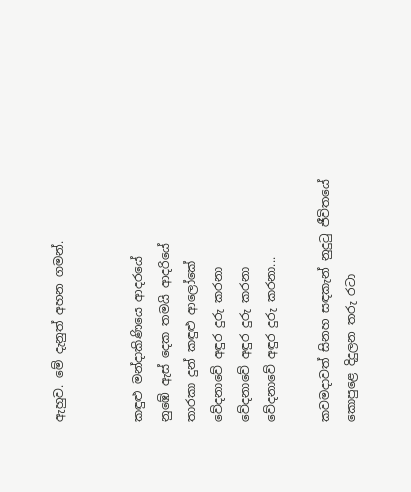ඇහුව. මේ දැනුත් අහන ගමන්.


කඳුළු මන්දාකිණියෙ ආදරයේ
නුඹේ ඇස් දෙක තමයි ආදරියේ
තාරකා දුන් කඳුළු ආලෝකේ
වේදනාවේ අඳුර දුරු කරනා
වේදනාවේ අඳුර දුරු කරනා
වේදනාවේ අඳුර දුරු කරනා...

කවමදාවත් සිනහ සඳකැන් නුදුටු ජීවිතයේ
කොපුළෙ දිදුලන තරු රටා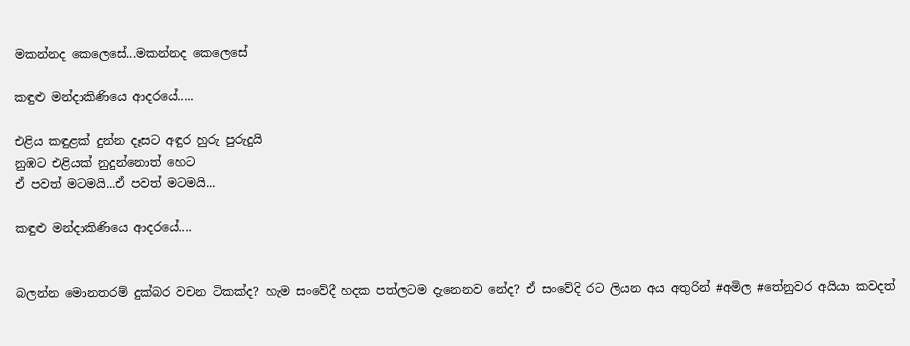මකන්නද කෙලෙසේ...මකන්නද කෙලෙසේ

කඳුළු මන්දාකිණියෙ ආදරයේ.....

එළිය කඳුළක් දුන්න දෑසට අඳුර හුරු පුරුදුයි
නුඹට එළියක් නුදුන්නොත් හෙට
ඒ පවත් මටමයි...ඒ පවත් මටමයි...

කඳුළු මන්දාකිණියෙ ආදරයේ....


බලන්න මොනතරම් දුක්බර වචන ටිකක්ද? හැම සංවේදී හදක පත්ලටම දැනෙනව නේද? ඒ සංවේදි රට ලියන අය අතුරින් #අමිල #තේනුවර අයියා කවදත්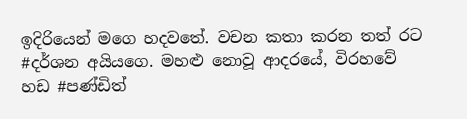ඉදිරියෙන් මගෙ හදවතේ. වචන කතා කරන තත් රට #දර්ශන අයියගෙ. මහළු නොවූ ආදරයේ, විරහවේ හඩ #පණ්ඩිත්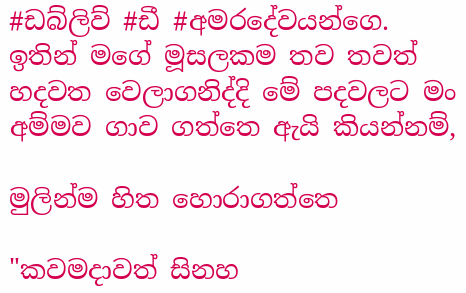#ඩබ්ලිව් #ඩී #අමරදේවයන්ගෙ. ඉතින් මගේ මූසලකම තව තවත් හදවත වෙලාගනිද්දි මේ පදවලට මං අම්මව ගාව ගත්තෙ ඇයි කියන්නම්,

මුලින්ම හිත හොරාගත්තෙ

"කවමදාවත් සිනහ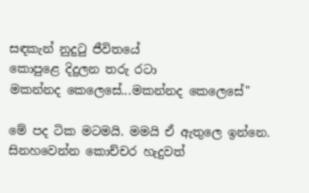සඳකැන් නුදුටු ජීවිතයේ
කොපුළෙ දිදුලන තරු රටා
මකන්නද කෙලෙසේ...මකන්නද කෙලෙසේ"

මේ පද ටික මටමයි. මමයි ඒ ඇතුලෙ ඉන්නෙ. සිනහවෙන්න කොච්චර හැදුවත්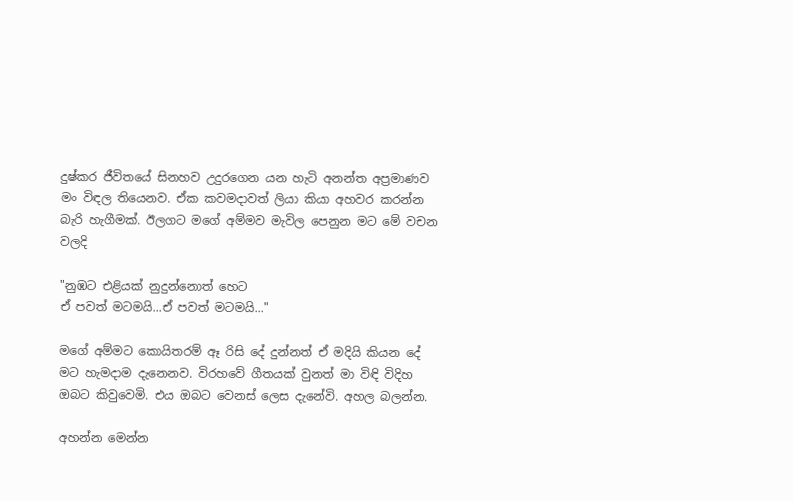දුෂ්කර ජීවිතයේ සිනහව උදුරගෙන යන හැටි අනන්ත අප්‍රමාණව මං විඳල තියෙනව. ඒක කවමදාවත් ලියා කියා අහවර කරන්න බැරි හැගීමක්. ඊලගට මගේ අම්මව මැවිල පෙනුන මට මේ වචන වලදි

"නුඹට එළියක් නුදුන්නොත් හෙට
ඒ පවත් මටමයි...ඒ පවත් මටමයි..."

මගේ අම්මට කොයිතරම් ඈ රිසි දේ දුන්නත් ඒ මදියි කියන දේ මට හැමදාම දැනෙනව. විරහවේ ගීතයක් වුනත් මා විඳි විදිහ ඔබට කිවුවෙමි. එය ඔබට වෙනස් ලෙස දැනේවි. අහල බලන්න.

අහන්න මෙන්න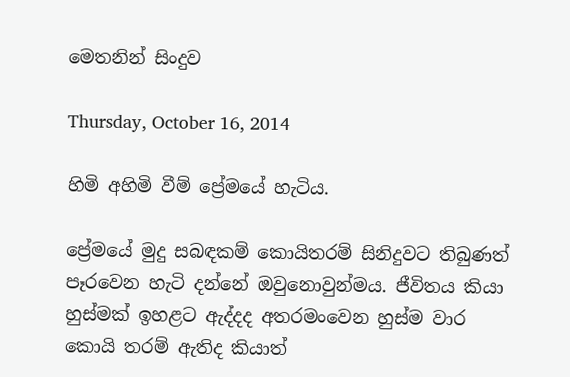මෙතනින් සිංදුව

Thursday, October 16, 2014

හිමි අහිමි වීම් ප්‍රේමයේ හැටිය.

ප්‍රේමයේ මුදු සබඳකම් කොයිතරම් සිනිදුවට තිබුණත් පෑරවෙන හැටි දන්නේ ඔවුනොවුන්මය. ජීවිතය කියා හුස්මක් ඉහළට ඇද්දද අතරමංවෙන හුස්ම වාර කොයි තරම් ඇතිද කියාත්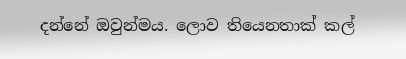දන්නේ ඔවුන්මය. ලොව තියෙනතාක් කල්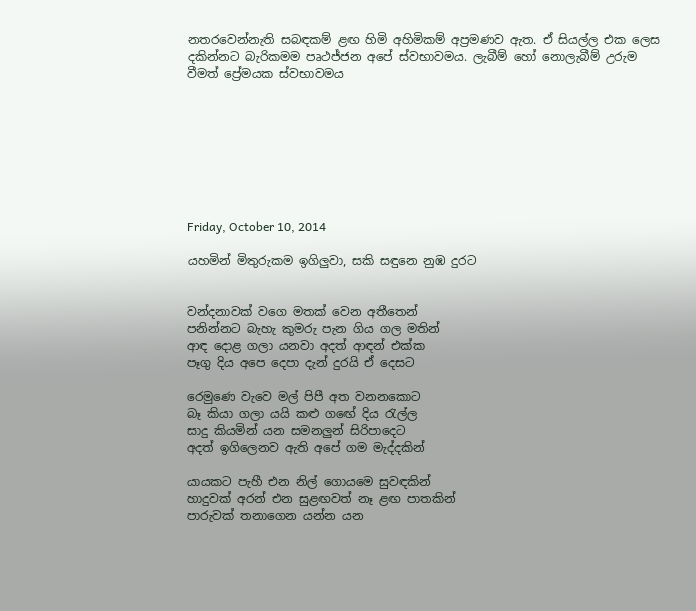නතරවෙන්නැති සබඳකම් ළඟ හිමි අහිමිකම් අප්‍රමණව ඇත. ඒ සියල්ල එක ලෙස දකින්නට බැරිකමම පෘථජ්ජන අපේ ස්වභාවමය. ලැබීම් හෝ නොලැබීම් උරුම වීමත් ප්‍රේමයක ස්වභාවමය








Friday, October 10, 2014

යහමින් මිතුරුකම ඉගිලුවා, සකි සඳුනෙ නුඹ දුරට


වන්දනාවක් වගෙ මතක් වෙන අතීතෙන්
පනින්නට බැහැ කුමරු පැන ගිය ගල මතින්
ආඳ දොළ ගලා යනවා අදත් ආඳන් එක්ක
පෑගු දිය අපෙ දෙපා දැන් දුරයි ඒ දෙසට

රෙමුණෙ වැවෙ මල් පිපී අත වනනකොට
බෑ කියා ගලා යයි කළු ගඟේ දිය රැල්ල
සාදු කියමින් යන සමනලුන් සිරිපාදෙට
අදත් ඉගිලෙනව ඇති අපේ ගම මැද්දකින්

යායකට පැහී එන නිල් ගොයමෙ සුවඳකින්
හාදුවක් අරන් එන සුළඟවත් නෑ ළඟ පාතකින්
පාරුවක් තනාගෙන යන්න යන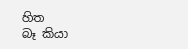හිත
බෑ කියා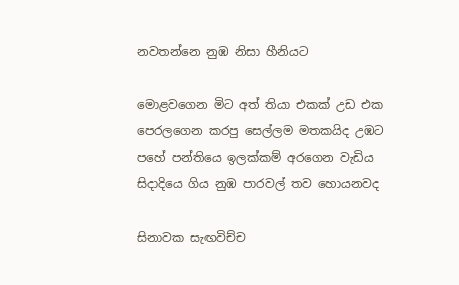නවතන්නෙ නුඹ නිසා හීනියට

මොළවගෙන මිට අත් තියා එකක් උඩ එක
පෙරලගෙන කරපු සෙල්ලම මතකයිද උඹට
පහේ පන්තියෙ ඉලක්කම් අරගෙන වැඩිය
සිදාදියෙ ගිය නුඹ පාරවල් තව හොයනවද

සිනාවක සැඟවිච්ච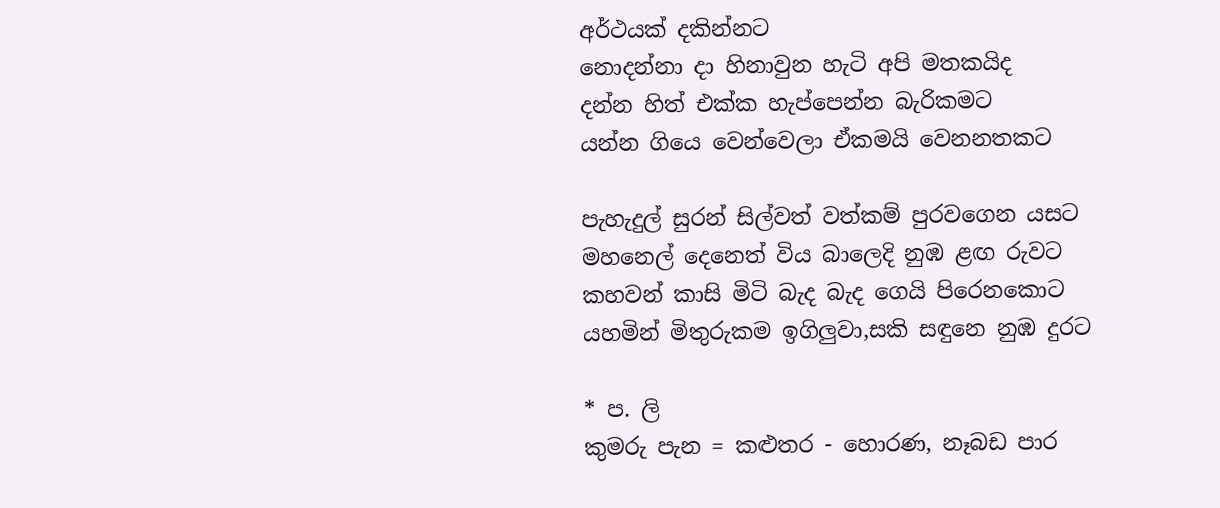අර්ථයක් දකින්නට
නොදන්නා දා හිනාවුන හැටි අපි මතකයිද
දන්න හිත් එක්ක හැප්පෙන්න බැරිකමට
යන්න ගියෙ වෙන්වෙලා ඒකමයි වෙනනතකට

පැහැදුල් සුරන් සිල්වත් වත්කම් පුරවගෙන යසට
මහනෙල් දෙනෙත් විය බාලෙදි නුඹ ළඟ රුවට
කහවන් කාසි මිටි බැද බැද ගෙයි පිරෙනකොට
යහමින් මිතුරුකම ඉගිලුවා,සකි සඳුනෙ නුඹ දුරට

* ප. ලි
කුමරු පැන = කළුතර - හොරණ, නෑබඩ පාර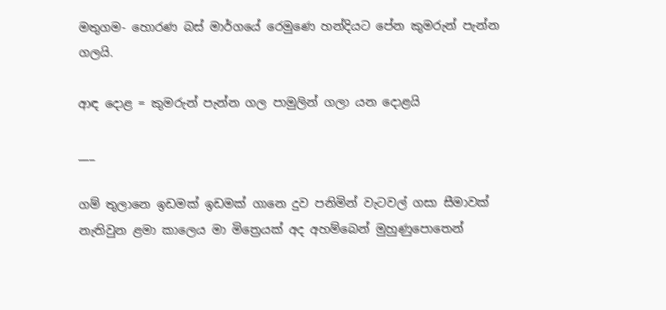මතුගම- හොරණ බස් මාර්ගයේ රෙමුණෙ හන්දියට පේන කුමරුන් පැන්න ගලයි.

ආඳ දොළ = කුමරුන් පැන්න ගල පාමුලින් ගලා යන දොළයි

___

ගම් තුලානෙ ඉඩමක් ඉඩමක් ගානෙ දුව පනිමින් වැටවල් ගසා සීමාවක් නැතිවුන ළමා කාලෙය මා මිත්‍රෙයක් අද අහම්බෙන් මුහුණුපොතෙන්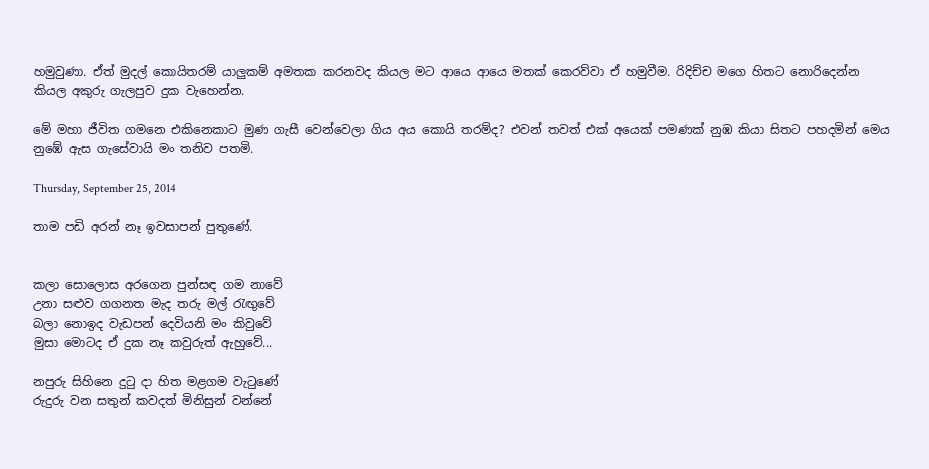හමුවුණා. ඒත් මුදල් කොයිතරම් යාලුකම් අමතක කරනවද කියල මට ආයෙ ආයෙ මතක් කෙරව්වා ඒ හමුවීම. රිදිච්ච මගෙ හිතට නොරිදෙන්න කියල අකුරු ගැලපුව දුක වැහෙන්න.

මේ මහා ජීවිත ගමනෙ එකිනෙකාට මුණ ගැසී වෙන්වෙලා ගිය අය කොයි තරම්ද? එවන් තවත් එක් අයෙක් පමණක් නුඹ කියා සිතට පහදමින් මෙය නුඹේ ඇස ගැසේවායි මං තනිව පතමි.

Thursday, September 25, 2014

තාම පඩි අරන් නෑ ඉවසාපන් පුතුණේ.


කලා සොලොස අරගෙන පුන්සඳ ගම නාවේ
උනා සළුව ගගනත මැද තරු මල් රැඟුවේ
බලා නොඉද වැඩපන් දෙවියනි මං කිවුවේ
මුසා මොටද ඒ දුක නෑ කවුරුත් ඇහුවේ...

නපුරු සිහිනෙ දුටු දා හිත මළගම වැටුණේ
රුදුරු වන සතුන් කවදත් මිනිසුන් වන්නේ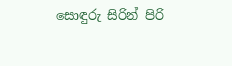සොඳුරු සිරින් පිරි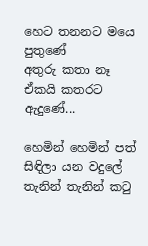හෙට තනනට මයෙ පුතුණේ
අතුරු කතා නෑ ඒකයි කතරට ඇදුණේ...

හෙමින් හෙමින් පත් සිඳිලා යන වදුලේ
තැනින් තැනින් කටු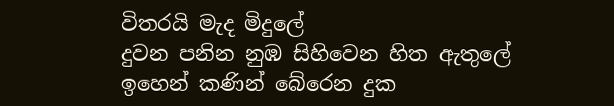විතරයි මැද මිදුලේ
දුවන පනින නුඹ සිහිවෙන හිත ඇතුලේ
ඉහෙන් කණින් බේරෙන දුක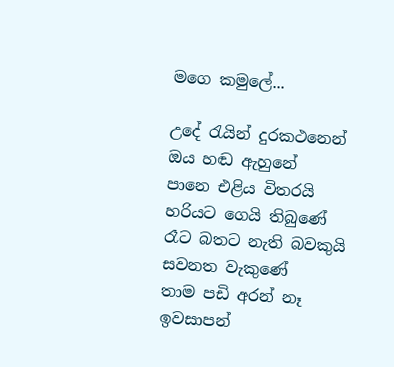මගෙ කමුලේ...

උදේ රැයින් දුරකථනෙන් ඔය හඬ ඇහුනේ
පානෙ එළිය විතරයි හරියට ගෙයි තිබුණේ
රෑට බතට නැති බවකුයි සවනත වැකුණේ
තාම පඩි අරන් නෑ ඉවසාපන්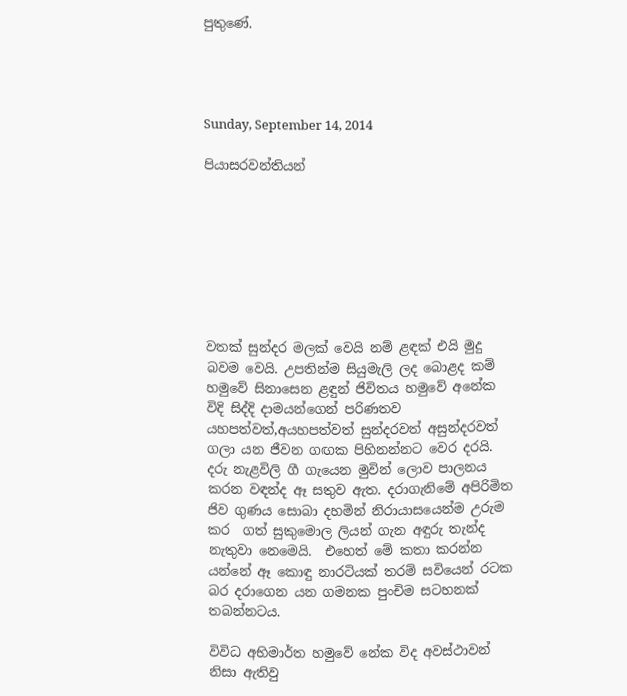පුතුණේ.




Sunday, September 14, 2014

පියාසරවන්තියන්








වතක් සුන්දර මලක් වෙයි නම් ළඳක් එයි මුදු බවම වෙයි. උපතින්ම සියුමැලි ලද බොළද කම් හමුවේ සිනාසෙන ළඳුන් ජිවිතය හමුවේ අනේක විදි සිද්දි දාමයන්ගෙන් පරිණතව යහපත්වත්,අයහපත්වත් සුන්දරවත් අසුන්දරවත් ගලා යන ජීවන ගඟක පිහිනන්නට වෙර දරයි. දරු නැළවිලි ගී ගැයෙන මුවින් ලොව පාලනය කරන වඳන්ද ඈ සතුව ඇත. දරාගැනිමේ අපිරිමිත ජිව ගුණය සොබා දහමින් නිරායාසයෙන්ම උරුම කර  ගත් සුකුමොල ලියන් ගැන අඳුරු තැන්ද නැතුවා නෙමෙයි.  එහෙත් මේ කතා කරන්න යන්නේ ඈ කොඳු නාරටියක් තරම් සවියෙන් රටක බර දරාගෙන යන ගමනක පුංචිම සටහනක් තබන්නටය.

විවිධ අභිමාර්ත හමුවේ නේක විද අවස්ථාවන් නිසා ඇතිවු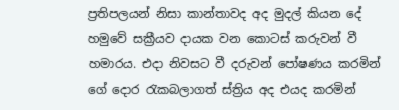ප්‍රතිපලයන් නිසා කාන්තාවද අද මුදල් කියන දේ හමුවේ සක්‍රීයව දායක වන කොටස් කරුවන් වී හමාරය. එදා නිවසට වී දරුවන් පෝෂණය කරමින් ගේ දොර රැකබලාගත් ස්ත්‍රිය අද එයද කරමින්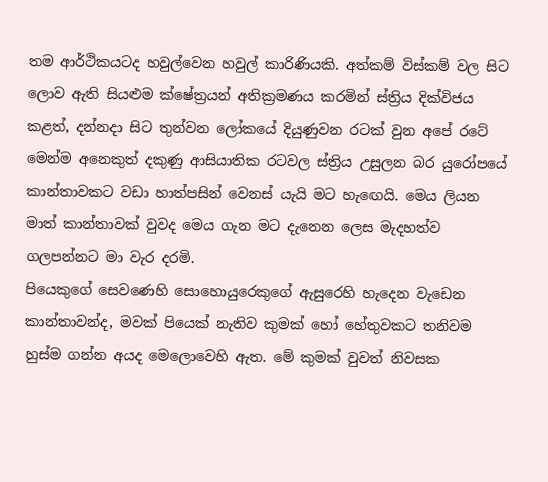තම ආර්ථිකයටද හවුල්වෙන හවුල් කාරිණියකි. අත්කම් විස්කම් වල සිට ලොව ඇති සියළුම ක්ෂේත්‍රයන් අතික්‍රමණය කරමින් ස්ත්‍රිය දික්විජය කළත්, දන්නදා සිට තුන්වන ලෝකයේ දියුණුවන රටක් වුන අපේ රටේ මෙන්ම අනෙකුත් දකුණු ආසියාතික රටවල ස්ත්‍රිය උසුලන බර යුරෝපයේ කාන්තාවකට වඩා හාත්පසින් වෙනස් යැයි මට හැඟෙයි. මෙය ලියන මාත් කාන්තාවක් වුවද මෙය ගැන මට දැනෙන ලෙස මැදහත්ව ගලපන්නට මා වැර දරමි.
පියෙකුගේ සෙවණෙහි සොහොයුරෙකුගේ ඇසුරෙහි හැදෙන වැඩෙන කාන්තාවන්ද, මවක් පියෙක් නැතිව කුමක් හෝ හේතුවකට තනිවම හුස්ම ගන්න අයද මෙලොවෙහි ඇත. මේ කුමක් වුවත් නිවසක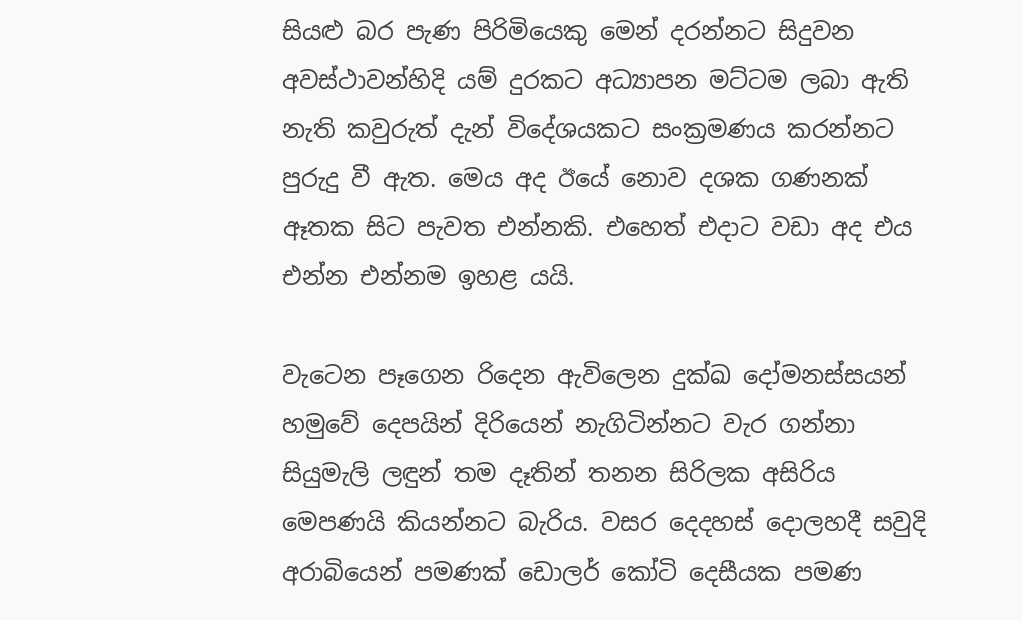සියළු බර පැණ පිරිමියෙකු මෙන් දරන්නට සිදුවන අවස්ථාවන්හිදි යම් දුරකට අධ්‍යාපන මට්ටම ලබා ඇති නැති කවුරුත් දැන් විදේශයකට සංක්‍රමණය කරන්නට පුරුදු වී ඇත. මෙය අද ඊයේ නොව දශක ගණනක් ඈතක සිට පැවත එන්නකි. එහෙත් එදාට වඩා අද එය එන්න එන්නම ඉහළ යයි.

වැටෙන පෑගෙන රිදෙන ඇවිලෙන දුක්ඛ දෝමනස්සයන් හමුවේ දෙපයින් දිරියෙන් නැගිටින්නට වැර ගන්නා සියුමැලි ලඳුන් තම දෑතින් තනන සිරිලක අසිරිය මෙපණයි කියන්නට බැරිය. වසර දෙදහස් දොලහදී සවුදි අරාබියෙන් පමණක් ඩොලර් කෝටි දෙසීයක පමණ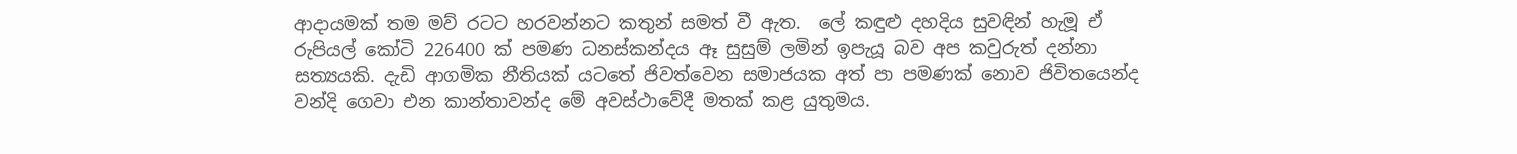ආදායමක් තම මව් රටට හරවන්නට කතුන් සමත් වී ඇත.  ලේ කඳුළු දහදිය සුවඳින් හැමූ ඒ රුපියල් කෝටි 226400 ක් පමණ ධනස්කන්දය ඈ සුසුම් ලමින් ඉපැයූ බව අප කවුරුත් දන්නා සත්‍යයකි. දැඩි ආගමික නීතියක් යටතේ ජිවත්වෙන සමාජයක අත් පා පමණක් නොව ජිවිතයෙන්ද වන්දි ගෙවා එන කාන්තාවන්ද මේ අවස්ථාවේදී මතක් කළ යුතුමය.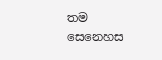තම සෙනෙහස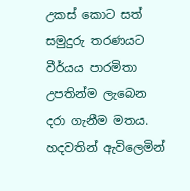උකස් කොට සත් සමුදුරු තරණයට වීර්යය පාරමිතා උපතින්ම ලැබෙන දරා ගැනීම මතය. හදවතින් ඇවිලෙමින්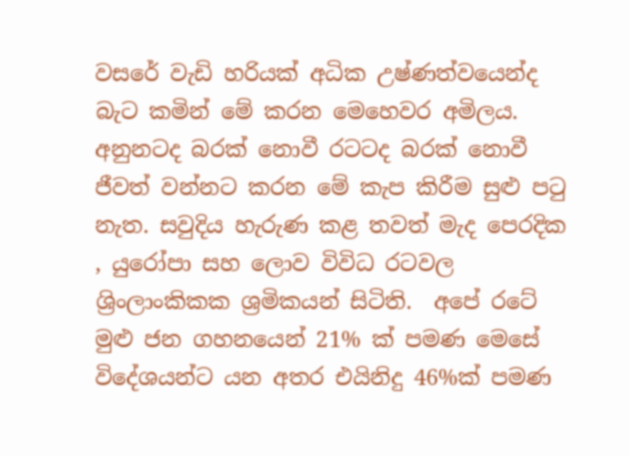වසරේ වැඩි හරියක් අධික උෂ්ණත්වයෙන්ද බැට කමින් මේ කරන මෙහෙවර අමිලය.  අනුනටද බරක් නොවී රටටද බරක් නොවී ජීවත් වන්නට කරන මේ කැප කිරීම සුළු පටු නැත. සවුදිය හැරුණ කළ තවත් මැද පෙරදික , යුරෝපා සහ ලොව විවිධ රටවල ශ්‍රිංලාංකිකක ශ්‍රමිකයන් සිටිති.  අපේ රටේ මුළු ජන ගහනයෙන් 21% ක් පමණ මෙසේ විදේශයන්ට යන අතර එයිනිදු 46%ක් පමණ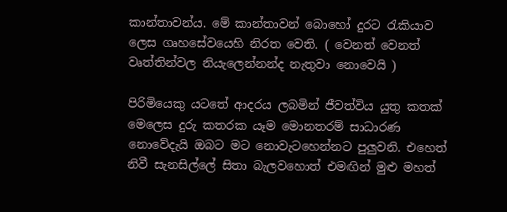කාන්තාවන්ය. මේ කාන්තාවන් බොහෝ දුරට රැකියාව ලෙස ගෘහසේවයෙහි නිරත වෙති. ( වෙනත් වෙනත් වෘත්තින්වල නියැලෙන්නන්ද නැතුවා නොවෙයි )

පිරිමියෙකු යටතේ ආදරය ලබමින් ජීවත්විය යුතු කතක් මෙලෙස දුරු කතරක යෑම මොනතරම් සාධාරණ නොවේදැයි ඔබට මට නොවැටහෙන්නට පුලුවනි. එහෙත් නිවී සැනසිල්ලේ සිතා බැලවහොත් එමඟින් මුළු මහත්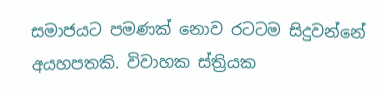සමාජයට පමණක් නොව රටටම සිදුවන්නේ අයහපතකි. විවාහක ස්ත්‍රියක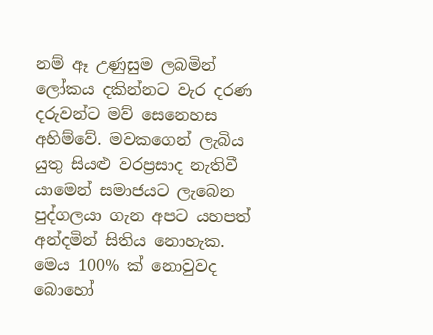නම් ඈ උණුසුම ලබමින් ලෝකය දකින්නට වැර දරණ දරුවන්ට මව් සෙනෙහස අහිම්වේ. මවකගෙන් ලැබිය යුතු සියළු වරප්‍රසාද නැතිවී යාමෙන් සමාජයට ලැබෙන පුද්ගලයා ගැන අපට යහපත් අන්දමින් සිතිය නොහැක. මෙය 100% ක් නොවුවද බොහෝ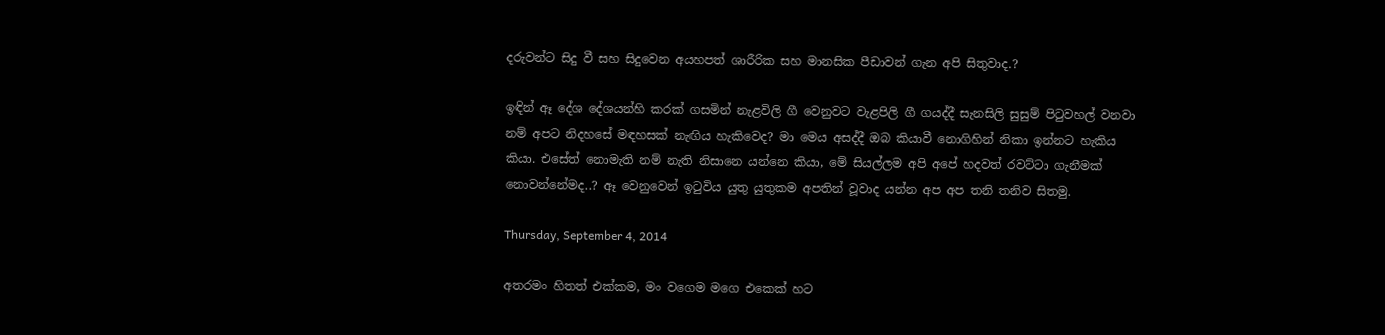දරුවන්ට සිදු වී සහ සිදුවෙන අයහපත් ශාරීරික සහ මානසික පීඩාවන් ගැන අපි සිතුවාද.?

ඉඳින් ඈ දේශ දේශයන්හි කරක් ගසමින් නැළවිලි ගී වෙනුවට වැළපිලි ගී ගයද්දී සැනසිලි සුසුම් පිටුවහල් වනවා නම් අපට නිදහසේ මඳහසක් නැඟිය හැකිවෙද? මා මෙය අසද්දී ඔබ කියාවී නොගිහින් නිකා ඉන්නට හැකිය කියා. එසේත් නොමැති නම් නැති නිසානෙ යන්නෙ කියා, මේ සියල්ලම අපි අපේ හදවත් රවට්ටා ගැනීමක් නොවන්නේමද..? ඈ වෙනුවෙන් ඉටුවිය යුතු යුතුකම අපතින් වූවාද යන්න අප අප තනි තනිව සිතමු.

Thursday, September 4, 2014

අතරමං හිතත් එක්කම, මං වගෙම මගෙ එකෙක් හට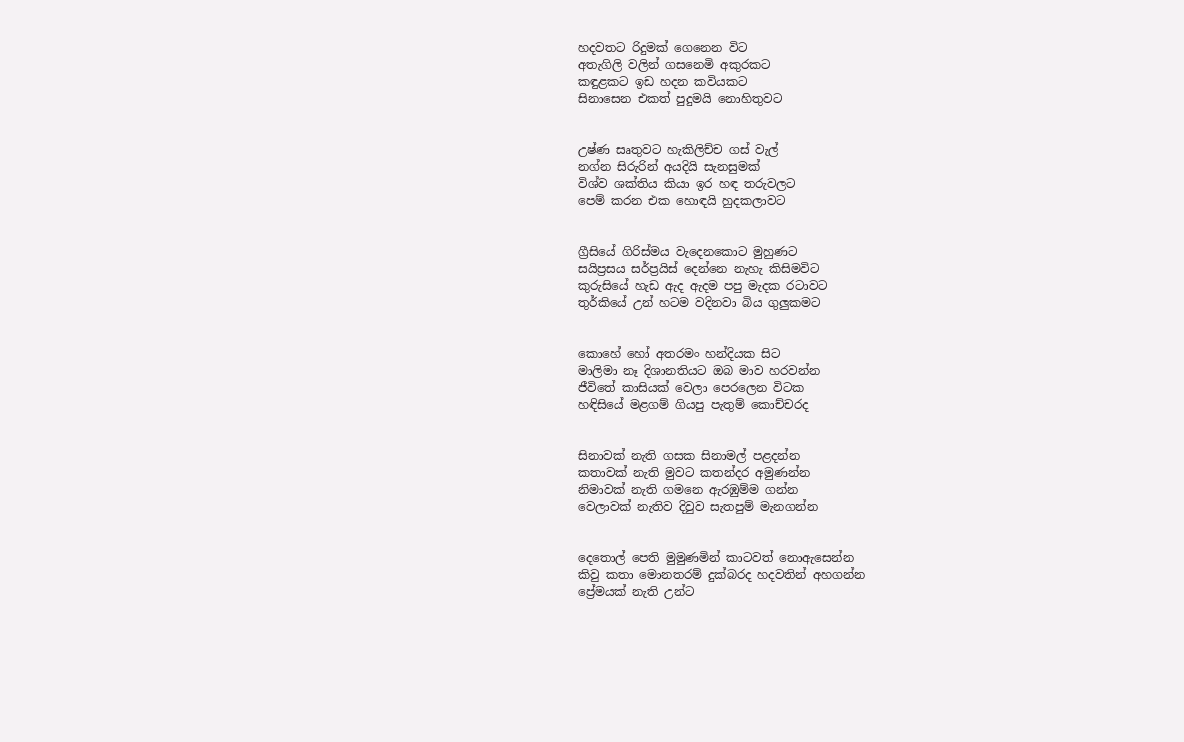හදවතට රිදුමක් ගෙනෙන විට
අතැගිලි වලින් ගසනෙමි අකුරකට
කඳුළකට ඉඩ හදන කවියකට
සිනාසෙන එකත් පුදුමයි නොහිතුවට


උෂ්ණ සෘතුවට හැකිලිච්ච ගස් වැල්
නග්න සිරුරින් අයදියි සැනසුමක්
විශ්ව ශක්තිය කියා ඉර හඳ තරුවලට
පෙම් කරන එක හොඳයි හුදකලාවට


ග්‍රීසියේ ගිරිස්මය වැදෙනකොට මුහුණට
සයිප්‍රසය සර්ප්‍රයිස් දෙන්නෙ නැහැ කිසිමවිට
කුරුසියේ හැඩ ඇද ඇදම පපු මැදක රටාවට
තුර්කියේ උන් හටම වදිනවා බිය ගුලුකමට


කොහේ හෝ අතරමං හන්දියක සිට
මාලිමා නෑ දිශානතියට ඔබ මාව හරවන්න
ජීවිතේ කාසියක් වෙලා පෙරලෙන විටක
හඳිසියේ මළගම් ගියපු පැතුම් කොච්චරද


සිනාවක් නැති ගසක සිනාමල් පළදන්න
කතාවක් නැති මුවට කතන්දර අමුණන්න
නිමාවක් නැති ගමනෙ ඇරඹුම්ම ගන්න
වෙලාවක් නැතිව දිවුව සැතපුම් මැනගන්න


දෙතොල් පෙති මුමුණමින් කාටවත් නොඇසෙන්න
කිවු කතා මොනතරම් දුක්බරද හදවතින් අහගන්න
ප්‍රේමයක් නැති උන්ට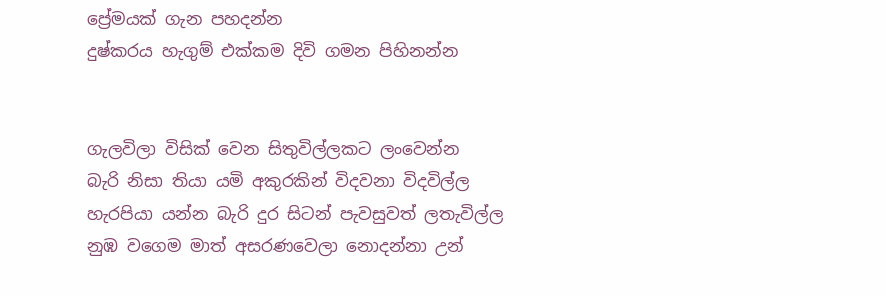ප්‍රේමයක් ගැන පහදන්න
දුෂ්කරය හැගුම් එක්කම දිවි ගමන පිහිනන්න


ගැලවිලා විසික් වෙන සිතුවිල්ලකට ලංවෙන්න
බැරි නිසා තියා යමි අකුරකින් විදවනා විදවිල්ල
හැරපියා යන්න බැරි දුර සිටන් පැවසුවත් ලතැවිල්ල
නුඹ වගෙම මාත් අසරණවෙලා නොදන්නා උන්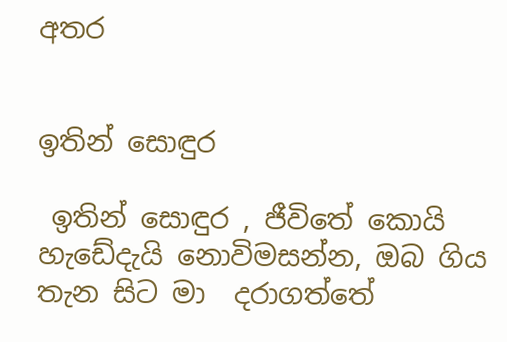අතර


ඉතින් සොඳුර

 ඉතින් සොඳුර , ජීවිතේ කොයි හැඩේදැයි නොවිමසන්න, ඔබ ගිය තැන සිට මා  දරාගත්තේ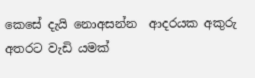කෙසේ දැයි නොඅසන්න  ආදරයක අකුරු අතරට වැඩි යමක්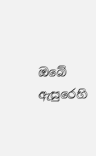ඔබේ ඇසුරෙහි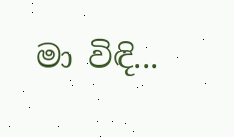මා විඳි...